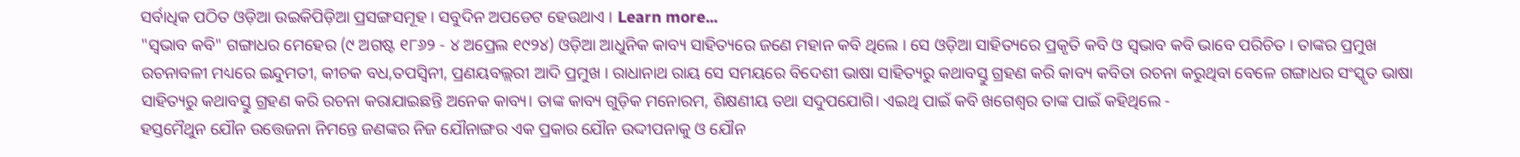ସର୍ବାଧିକ ପଠିତ ଓଡ଼ିଆ ଉଇକିପିଡ଼ିଆ ପ୍ରସଙ୍ଗସମୂହ । ସବୁଦିନ ଅପଡେଟ ହେଉଥାଏ । Learn more...
"ସ୍ୱଭାବ କବି" ଗଙ୍ଗାଧର ମେହେର (୯ ଅଗଷ୍ଟ ୧୮୬୨ - ୪ ଅପ୍ରେଲ ୧୯୨୪) ଓଡ଼ିଆ ଆଧୁନିକ କାବ୍ୟ ସାହିତ୍ୟରେ ଜଣେ ମହାନ କବି ଥିଲେ । ସେ ଓଡ଼ିଆ ସାହିତ୍ୟରେ ପ୍ରକୃତି କବି ଓ ସ୍ୱଭାବ କବି ଭାବେ ପରିଚିତ । ତାଙ୍କର ପ୍ରମୁଖ ରଚନାବଳୀ ମଧ୍ୟରେ ଇନ୍ଦୁମତୀ, କୀଚକ ବଧ,ତପସ୍ୱିନୀ, ପ୍ରଣୟବଲ୍ଲରୀ ଆଦି ପ୍ରମୁଖ । ରାଧାନାଥ ରାୟ ସେ ସମୟରେ ବିଦେଶୀ ଭାଷା ସାହିତ୍ୟରୁ କଥାବସ୍ତୁ ଗ୍ରହଣ କରି କାବ୍ୟ କବିତା ରଚନା କରୁଥିବା ବେଳେ ଗଙ୍ଗାଧର ସଂସ୍କୃତ ଭାଷା ସାହିତ୍ୟରୁ କଥାବସ୍ତୁ ଗ୍ରହଣ କରି ରଚନା କରାଯାଇଛନ୍ତି ଅନେକ କାବ୍ୟ। ତାଙ୍କ କାବ୍ୟ ଗୁଡ଼ିକ ମନୋରମ, ଶିକ୍ଷଣୀୟ ତଥା ସଦୁପଯୋଗି। ଏଇଥି ପାଇଁ କବି ଖଗେଶ୍ବର ତାଙ୍କ ପାଇଁ କହିଥିଲେ -
ହସ୍ତମୈଥୁନ ଯୌନ ଉତ୍ତେଜନା ନିମନ୍ତେ ଜଣଙ୍କର ନିଜ ଯୌନାଙ୍ଗର ଏକ ପ୍ରକାର ଯୌନ ଉଦ୍ଦୀପନାକୁ ଓ ଯୌନ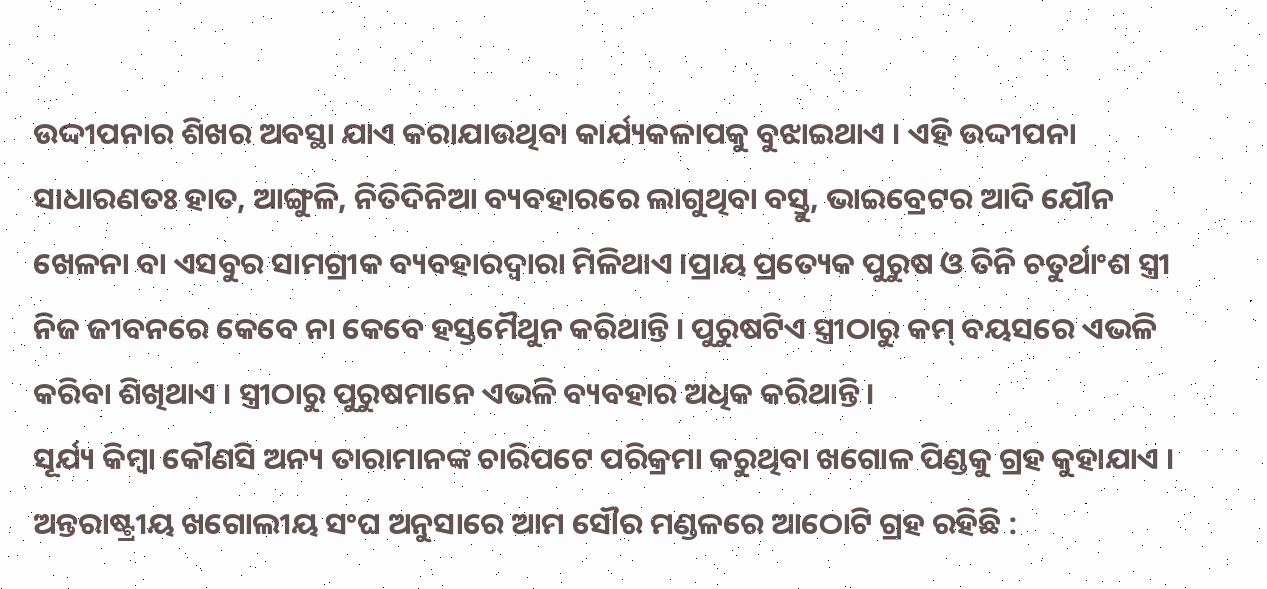ଉଦ୍ଦୀପନାର ଶିଖର ଅବସ୍ଥା ଯାଏ କରାଯାଉଥିବା କାର୍ଯ୍ୟକଳାପକୁ ବୁଝାଇଥାଏ । ଏହି ଉଦ୍ଦୀପନା ସାଧାରଣତଃ ହାତ, ଆଙ୍ଗୁଳି, ନିତିଦିନିଆ ବ୍ୟବହାରରେ ଲାଗୁଥିବା ବସ୍ତୁ, ଭାଇବ୍ରେଟର ଆଦି ଯୌନ ଖେଳନା ବା ଏସବୁର ସାମଗ୍ରୀକ ବ୍ୟବହାରଦ୍ୱାରା ମିଳିଥାଏ ।ପ୍ରାୟ ପ୍ରତ୍ୟେକ ପୁରୁଷ ଓ ତିନି ଚତୁର୍ଥାଂଶ ସ୍ତ୍ରୀ ନିଜ ଜୀବନରେ କେବେ ନା କେବେ ହସ୍ତମୈଥୁନ କରିଥାନ୍ତି । ପୁରୁଷଟିଏ ସ୍ତ୍ରୀଠାରୁ କମ୍ ବୟସରେ ଏଭଳି କରିବା ଶିଖିଥାଏ । ସ୍ତ୍ରୀଠାରୁ ପୁରୁଷମାନେ ଏଭଳି ବ୍ୟବହାର ଅଧିକ କରିଥାନ୍ତି ।
ସୂର୍ଯ୍ୟ କିମ୍ବା କୌଣସି ଅନ୍ୟ ତାରାମାନଙ୍କ ଚାରିପଟେ ପରିକ୍ରମା କରୁଥିବା ଖଗୋଳ ପିଣ୍ଡକୁ ଗ୍ରହ କୁହାଯାଏ । ଅନ୍ତରାଷ୍ଟ୍ରୀୟ ଖଗୋଲୀୟ ସଂଘ ଅନୁସାରେ ଆମ ସୌର ମଣ୍ଡଳରେ ଆଠୋଟି ଗ୍ରହ ରହିଛି :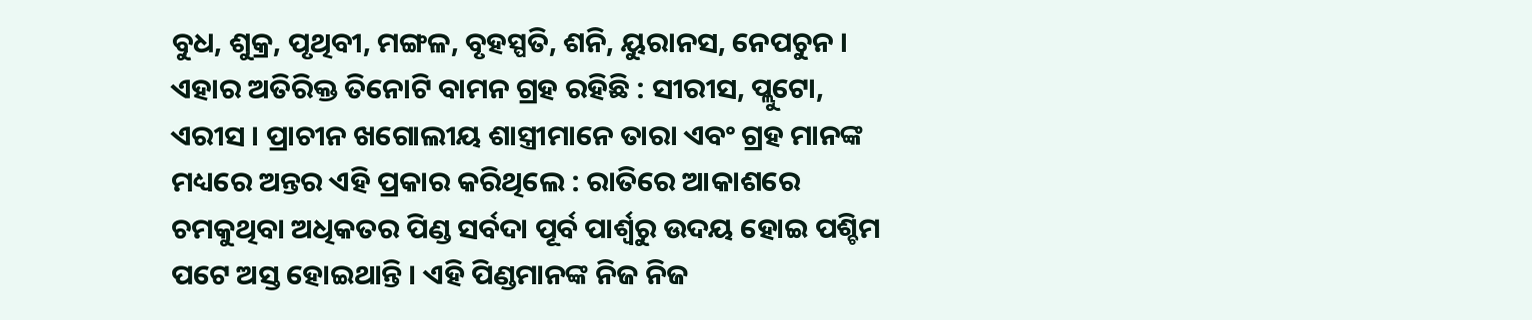ବୁଧ, ଶୁକ୍ର, ପୃଥିବୀ, ମଙ୍ଗଳ, ବୃହସ୍ପତି, ଶନି, ୟୁରାନସ, ନେପଚୁନ । ଏହାର ଅତିରିକ୍ତ ତିନୋଟି ବାମନ ଗ୍ରହ ରହିଛି : ସୀରୀସ, ପ୍ଲୁଟୋ, ଏରୀସ । ପ୍ରାଚୀନ ଖଗୋଲୀୟ ଶାସ୍ତ୍ରୀମାନେ ତାରା ଏବଂ ଗ୍ରହ ମାନଙ୍କ ମଧ୍ୟରେ ଅନ୍ତର ଏହି ପ୍ରକାର କରିଥିଲେ : ରାତିରେ ଆକାଶରେ ଚମକୁଥିବା ଅଧିକତର ପିଣ୍ଡ ସର୍ବଦା ପୂର୍ବ ପାର୍ଶ୍ୱରୁ ଉଦୟ ହୋଇ ପଶ୍ଚିମ ପଟେ ଅସ୍ତ ହୋଇଥାନ୍ତି । ଏହି ପିଣ୍ଡମାନଙ୍କ ନିଜ ନିଜ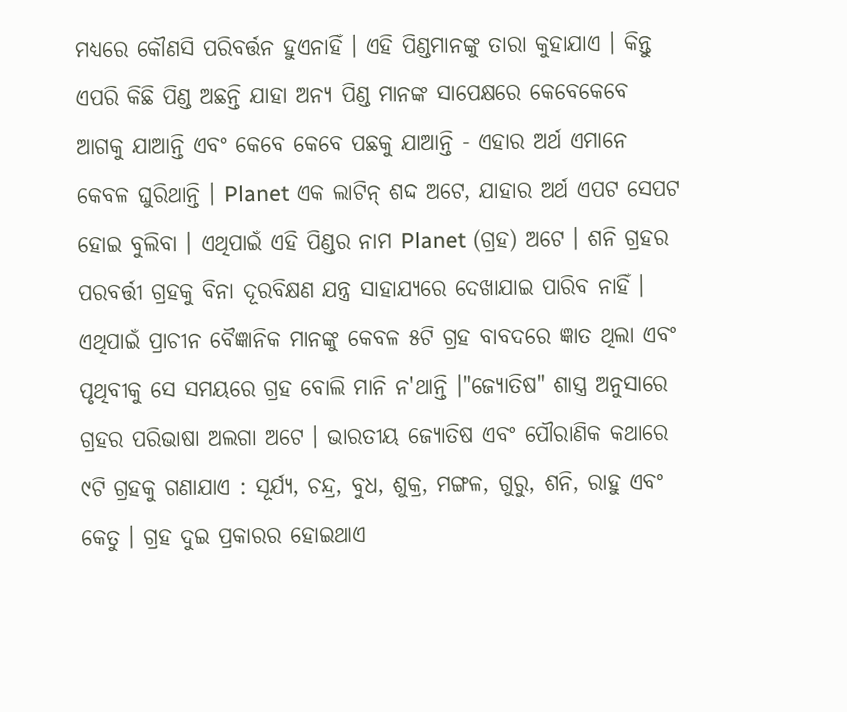ମଧ୍ୟରେ କୌଣସି ପରିବର୍ତ୍ତନ ହୁଏନାହିଁ । ଏହି ପିଣ୍ଡମାନଙ୍କୁ ତାରା କୁହାଯାଏ । କିନ୍ତୁ ଏପରି କିଛି ପିଣ୍ଡ ଅଛନ୍ତି ଯାହା ଅନ୍ୟ ପିଣ୍ଡ ମାନଙ୍କ ସାପେକ୍ଷରେ କେବେକେବେ ଆଗକୁ ଯାଆନ୍ତି ଏବଂ କେବେ କେବେ ପଛକୁ ଯାଆନ୍ତି - ଏହାର ଅର୍ଥ ଏମାନେ କେବଳ ଘୁରିଥାନ୍ତି । Planet ଏକ ଲାଟିନ୍ ଶଦ୍ଦ ଅଟେ, ଯାହାର ଅର୍ଥ ଏପଟ ସେପଟ ହୋଇ ବୁଲିବା । ଏଥିପାଇଁ ଏହି ପିଣ୍ଡର ନାମ Planet (ଗ୍ରହ) ଅଟେ । ଶନି ଗ୍ରହର ପରବର୍ତ୍ତୀ ଗ୍ରହକୁ ବିନା ଦୂରବିକ୍ଷଣ ଯନ୍ତ୍ର ସାହାଯ୍ୟରେ ଦେଖାଯାଇ ପାରିବ ନାହିଁ । ଏଥିପାଇଁ ପ୍ରାଚୀନ ବୈଜ୍ଞାନିକ ମାନଙ୍କୁ କେବଳ ୫ଟି ଗ୍ରହ ବାବଦରେ ଜ୍ଞାତ ଥିଲା ଏବଂ ପୃଥିବୀକୁ ସେ ସମୟରେ ଗ୍ରହ ବୋଲି ମାନି ନ'ଥାନ୍ତି ।"ଜ୍ୟୋତିଷ" ଶାସ୍ତ୍ର ଅନୁସାରେ ଗ୍ରହର ପରିଭାଷା ଅଲଗା ଅଟେ । ଭାରତୀୟ ଜ୍ୟୋତିଷ ଏବଂ ପୌରାଣିକ କଥାରେ ୯ଟି ଗ୍ରହକୁ ଗଣାଯାଏ : ସୂର୍ଯ୍ୟ, ଚନ୍ଦ୍ର, ବୁଧ, ଶୁକ୍ର, ମଙ୍ଗଳ, ଗୁରୁ, ଶନି, ରାହୁ ଏବଂ କେତୁ । ଗ୍ରହ ଦୁଇ ପ୍ରକାରର ହୋଇଥାଏ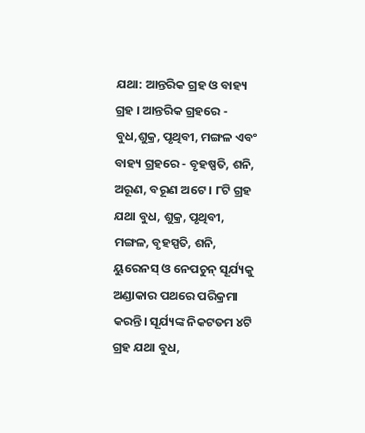ଯଥା: ଆନ୍ତରିକ ଗ୍ରହ ଓ ବାହ୍ୟ ଗ୍ରହ । ଆନ୍ତରିକ ଗ୍ରହରେ - ବୁଧ,ଶୁକ୍ର, ପୃଥିବୀ, ମଙ୍ଗଳ ଏବଂ ବାହ୍ୟ ଗ୍ରହରେ - ବୃହଷ୍ପତି, ଶନି, ଅରୂଣ, ବରୂଣ ଅଟେ । ୮ଟି ଗ୍ରହ ଯଥା ବୁଧ, ଶୁକ୍ର, ପୃଥିବୀ, ମଙ୍ଗଳ, ବୃହସ୍ପତି, ଶନି, ୟୁରେନସ୍ ଓ ନେପଚୁନ୍ ସୂର୍ଯ୍ୟକୁ ଅଣ୍ଡାକାର ପଥରେ ପରିକ୍ରମା କରନ୍ତି। ସୂର୍ଯ୍ୟଙ୍କ ନିକଟତମ ୪ଟି ଗ୍ରହ ଯଥା ବୁଧ,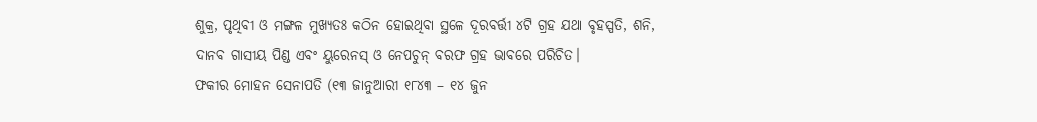ଶୁକ୍ର, ପୃଥିବୀ ଓ ମଙ୍ଗଳ ମୁଖ୍ୟତଃ କଠିନ ହୋଇଥିବା ସ୍ଥଳେ ଦୂରବର୍ତ୍ତୀ ୪ଟି ଗ୍ରହ ଯଥା ବୃହସ୍ପତି, ଶନି, ଦାନବ ଗାସୀୟ ପିଣ୍ଡ ଏବଂ ୟୁରେନସ୍ ଓ ନେପଚୁନ୍ ବରଫ ଗ୍ରହ ଭାବରେ ପରିଚିତ।
ଫକୀର ମୋହନ ସେନାପତି (୧୩ ଜାନୁଆରୀ ୧୮୪୩ – ୧୪ ଜୁନ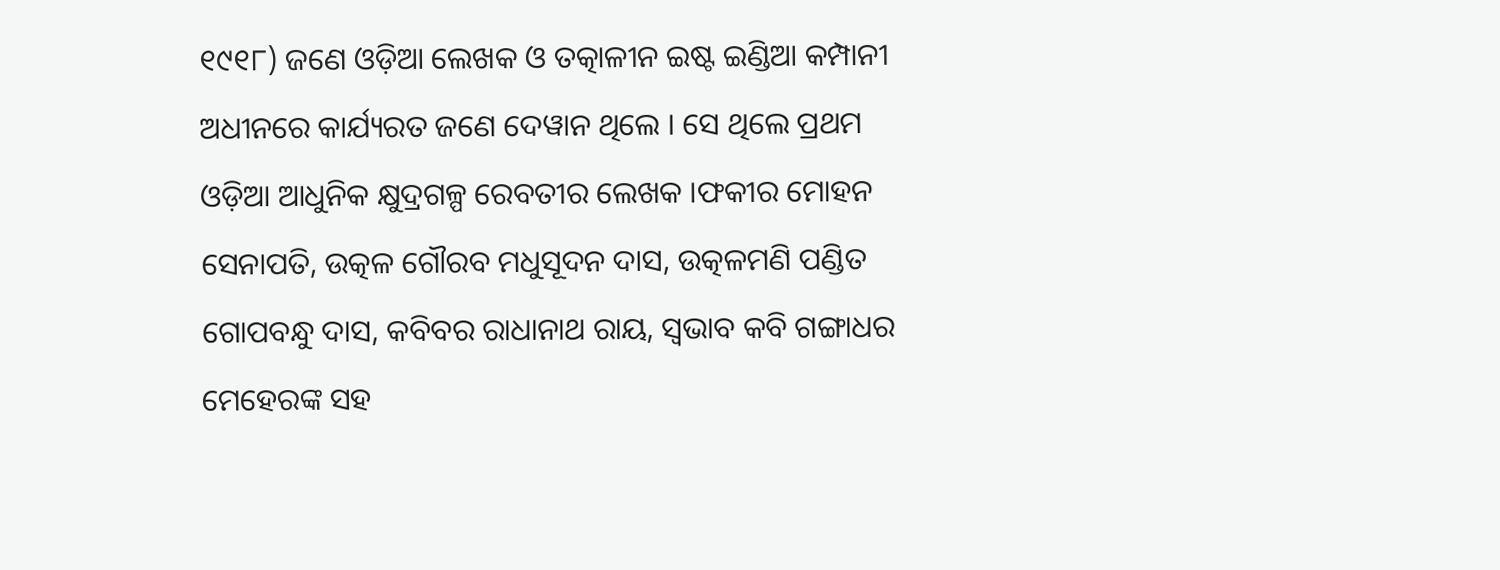୧୯୧୮) ଜଣେ ଓଡ଼ିଆ ଲେଖକ ଓ ତତ୍କାଳୀନ ଇଷ୍ଟ ଇଣ୍ଡିଆ କମ୍ପାନୀ ଅଧୀନରେ କାର୍ଯ୍ୟରତ ଜଣେ ଦେୱାନ ଥିଲେ । ସେ ଥିଲେ ପ୍ରଥମ ଓଡ଼ିଆ ଆଧୁନିକ କ୍ଷୁଦ୍ରଗଳ୍ପ ରେବତୀର ଲେଖକ ।ଫକୀର ମୋହନ ସେନାପତି, ଉତ୍କଳ ଗୌରବ ମଧୁସୂଦନ ଦାସ, ଉତ୍କଳମଣି ପଣ୍ଡିତ ଗୋପବନ୍ଧୁ ଦାସ, କବିବର ରାଧାନାଥ ରାୟ, ସ୍ୱଭାବ କବି ଗଙ୍ଗାଧର ମେହେରଙ୍କ ସହ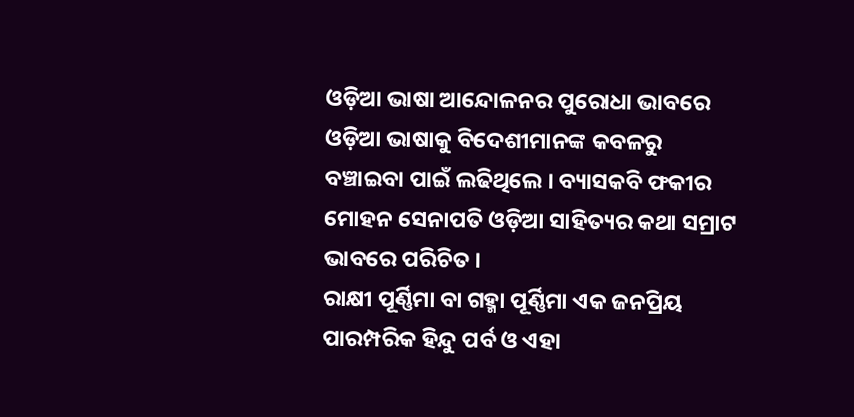ଓଡ଼ିଆ ଭାଷା ଆନ୍ଦୋଳନର ପୁରୋଧା ଭାବରେ ଓଡ଼ିଆ ଭାଷାକୁ ବିଦେଶୀମାନଙ୍କ କବଳରୁ ବଞ୍ଚାଇବା ପାଇଁ ଲଢିଥିଲେ । ବ୍ୟାସକବି ଫକୀର ମୋହନ ସେନାପତି ଓଡ଼ିଆ ସାହିତ୍ୟର କଥା ସମ୍ରାଟ ଭାବରେ ପରିଚିତ ।
ରାକ୍ଷୀ ପୂର୍ଣ୍ଣିମା ବା ଗହ୍ମା ପୂର୍ଣ୍ଣିମା ଏକ ଜନପ୍ରିୟ ପାରମ୍ପରିକ ହିନ୍ଦୁ ପର୍ବ ଓ ଏହା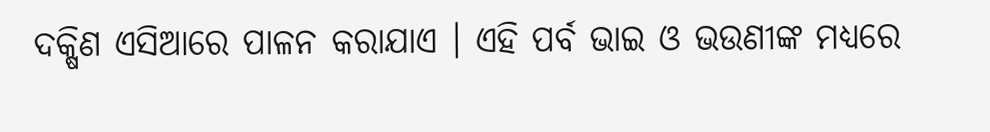ଦକ୍ଷିଣ ଏସିଆରେ ପାଳନ କରାଯାଏ । ଏହି ପର୍ବ ଭାଇ ଓ ଭଉଣୀଙ୍କ ମଧ୍ୟରେ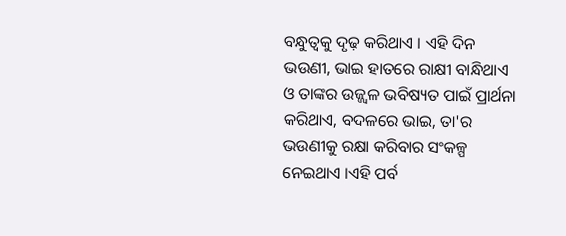ବନ୍ଧୁତ୍ୱକୁ ଦୃଢ଼ କରିଥାଏ । ଏହି ଦିନ ଭଉଣୀ, ଭାଇ ହାତରେ ରାକ୍ଷୀ ବାନ୍ଧିଥାଏ ଓ ତାଙ୍କର ଉଜ୍ଜ୍ୱଳ ଭବିଷ୍ୟତ ପାଇଁ ପ୍ରାର୍ଥନା କରିଥାଏ, ବଦଳରେ ଭାଇ, ତା'ର ଭଉଣୀକୁ ରକ୍ଷା କରିବାର ସଂକଳ୍ପ ନେଇଥାଏ ।ଏହି ପର୍ବ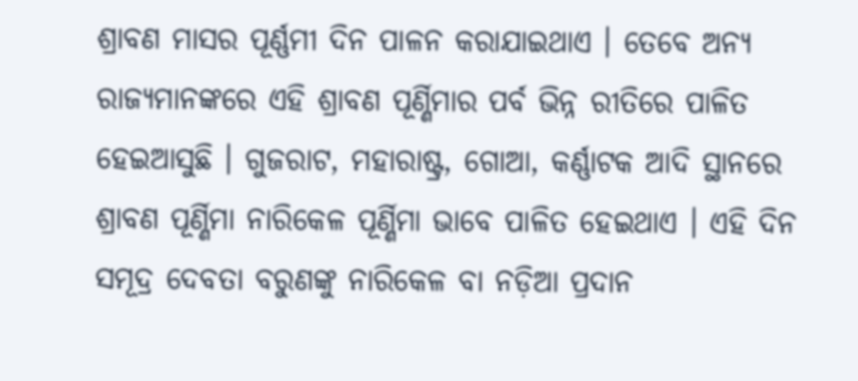ଶ୍ରାବଣ ମାସର ପୂର୍ଣ୍ଣମୀ ଦିନ ପାଳନ କରାଯାଇଥାଏ । ତେବେ ଅନ୍ୟ ରାଜ୍ୟମାନଙ୍କରେ ଏହି ଶ୍ରାବଣ ପୂର୍ଣ୍ଣିମାର ପର୍ବ ଭିନ୍ନ ରୀତିରେ ପାଳିତ ହେଇଆସୁଛି । ଗୁଜରାଟ, ମହାରାଷ୍ଟ୍ର, ଗୋଆ, କର୍ଣ୍ଣାଟକ ଆଦି ସ୍ଥାନରେ ଶ୍ରାବଣ ପୂର୍ଣ୍ଣିମା ନାରିକେଳ ପୂର୍ଣ୍ଣିମା ଭାବେ ପାଳିତ ହେଇଥାଏ । ଏହି ଦିନ ସମୂଦ୍ର ଦେବତା ବରୁଣଙ୍କୁ ନାରିକେଳ ବା ନଡ଼ିଆ ପ୍ରଦାନ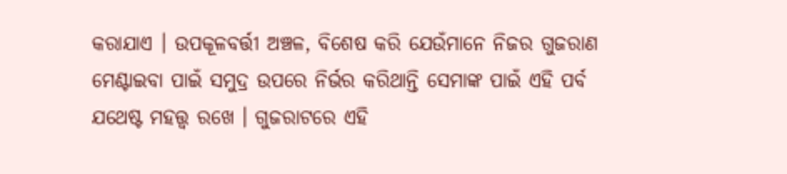କରାଯାଏ । ଉପକୂଳବର୍ତ୍ତୀ ଅଞ୍ଚଳ, ବିଶେଷ କରି ଯେଉଁମାନେ ନିଜର ଗୁଜରାଣ ମେଣ୍ଟାଇବା ପାଇଁ ସମୁଦ୍ର ଉପରେ ନିର୍ଭର କରିଥାନ୍ତି ସେମାଙ୍କ ପାଇଁ ଏହି ପର୍ବ ଯଥେଷ୍ଟ ମହତ୍ତ୍ୱ ରଖେ । ଗୁଜରାଟରେ ଏହି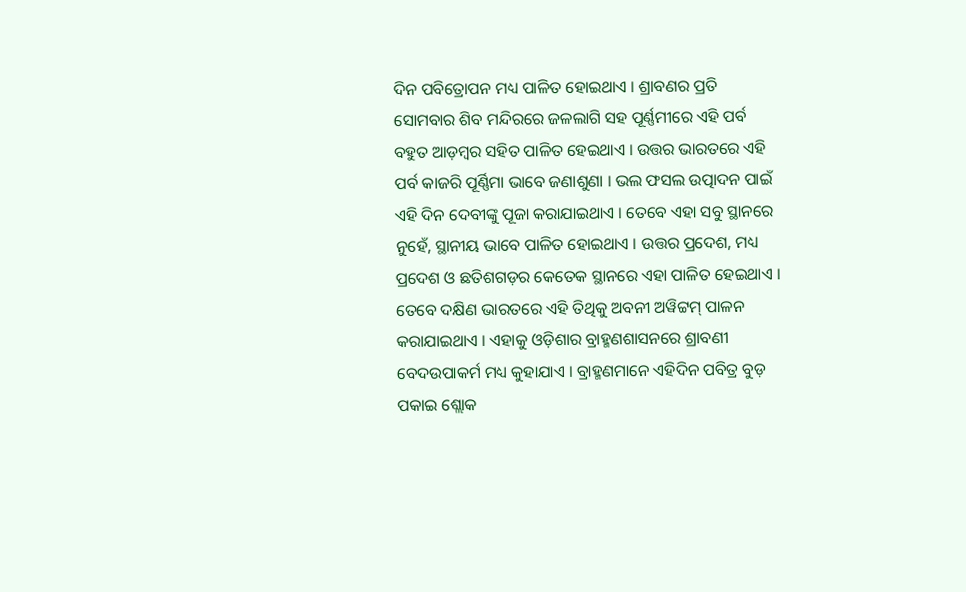ଦିନ ପବିତ୍ରୋପନ ମଧ୍ୟ ପାଳିତ ହୋଇଥାଏ । ଶ୍ରାବଣର ପ୍ରତି ସୋମବାର ଶିବ ମନ୍ଦିରରେ ଜଳଲାଗି ସହ ପୂର୍ଣ୍ଣମୀରେ ଏହି ପର୍ବ ବହୁତ ଆଡ଼ମ୍ବର ସହିତ ପାଳିତ ହେଇଥାଏ । ଉତ୍ତର ଭାରତରେ ଏହି ପର୍ବ କାଜରି ପୂର୍ଣ୍ଣିମା ଭାବେ ଜଣାଶୁଣା । ଭଲ ଫସଲ ଉତ୍ପାଦନ ପାଇଁ ଏହି ଦିନ ଦେବୀଙ୍କୁ ପୂଜା କରାଯାଇଥାଏ । ତେବେ ଏହା ସବୁ ସ୍ଥାନରେ ନୁହେଁ, ସ୍ଥାନୀୟ ଭାବେ ପାଳିତ ହୋଇଥାଏ । ଉତ୍ତର ପ୍ରଦେଶ, ମଧ୍ୟ ପ୍ରଦେଶ ଓ ଛତିଶଗଡ଼ର କେତେକ ସ୍ଥାନରେ ଏହା ପାଳିତ ହେଇଥାଏ । ତେବେ ଦକ୍ଷିଣ ଭାରତରେ ଏହି ତିଥିକୁ ଅବନୀ ଅୱିଟ୍ଟମ୍ ପାଳନ କରାଯାଇଥାଏ । ଏହାକୁ ଓଡ଼ିଶାର ବ୍ରାହ୍ମଣଶାସନରେ ଶ୍ରାବଣୀ ବେଦଉପାକର୍ମ ମଧ୍ୟ କୁହାଯାଏ । ବ୍ରାହ୍ମଣମାନେ ଏହିଦିନ ପବିତ୍ର ବୁଡ଼ ପକାଇ ଶ୍ଲୋକ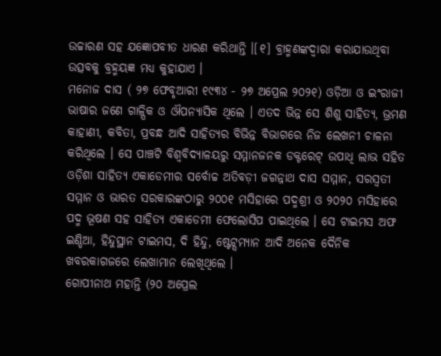ଉଚ୍ଚାରଣ ସହ ଯଜ୍ଞୋପବୀତ ଧାରଣ କରିଥାନ୍ତି ।[୧] ବ୍ରାହ୍ମଣଙ୍କଦ୍ୱାରା କରାଯାଉଥିବା ଉତ୍ସବକୁ ବ୍ରହ୍ମୟଜ୍ଞ ମଧ୍ୟ କୁହାଯାଏ ।
ମନୋଜ ଦାସ ( ୨୭ ଫେବୃଆରୀ ୧୯୩୪ - ୨୭ ଅପ୍ରେଲ ୨୦୨୧) ଓଡ଼ିଆ ଓ ଇଂରାଜୀ ଭାଷାର ଜଣେ ଗାଳ୍ପିକ ଓ ଔପନ୍ୟାସିକ ଥିଲେ । ଏତଦ ଭିନ୍ନ ସେ ଶିଶୁ ସାହିତ୍ୟ, ଭ୍ରମଣ କାହାଣୀ, କବିତା, ପ୍ରବନ୍ଧ ଆଦି ସାହିତ୍ୟର ବିଭିନ୍ନ ବିଭାଗରେ ନିଜ ଲେଖନୀ ଚାଳନା କରିଥିଲେ । ସେ ପାଞ୍ଚଟି ବିଶ୍ୱବିଦ୍ୟାଳୟରୁ ସମ୍ମାନଜନକ ଡକ୍ଟରେଟ୍ ଉପାଧି ଲାଭ ସହିତ ଓଡ଼ିଶା ସାହିତ୍ୟ ଏକାଡେମୀର ସର୍ବୋଚ୍ଚ ଅତିବଡ଼ୀ ଜଗନ୍ନାଥ ଦାସ ସମ୍ମାନ, ସରସ୍ୱତୀ ସମ୍ମାନ ଓ ଭାରତ ସରକାରଙ୍କଠାରୁ ୨୦୦୧ ମସିହାରେ ପଦ୍ମଶ୍ରୀ ଓ ୨୦୨୦ ମସିହାରେ ପଦ୍ମ ଭୂଷଣ ସହ ସାହିତ୍ୟ ଏକାଡେମୀ ଫେଲୋସିପ ପାଇଥିଲେ । ସେ ଟାଇମସ ଅଫ ଇଣ୍ଡିଆ, ହିନ୍ଦୁସ୍ଥାନ ଟାଇମସ, ଦି ହିନ୍ଦୁ, ଷ୍ଟେଟ୍ସମ୍ୟାନ ଆଦି ଅନେକ ଦୈନିକ ଖବରକାଗଜରେ ଲେଖାମାନ ଲେଖିଥିଲେ ।
ଗୋପୀନାଥ ମହାନ୍ତି (୨୦ ଅପ୍ରେଲ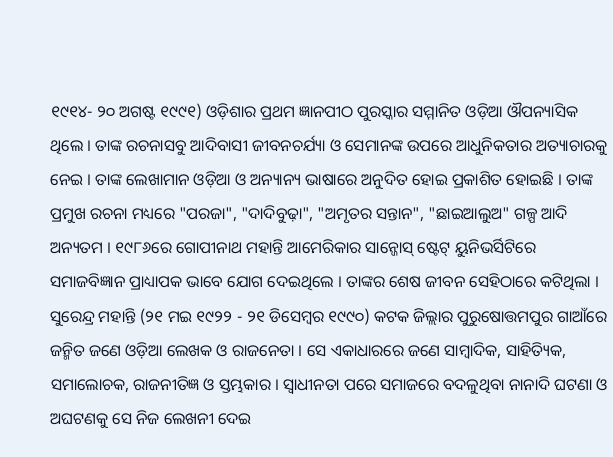୧୯୧୪- ୨୦ ଅଗଷ୍ଟ ୧୯୯୧) ଓଡ଼ିଶାର ପ୍ରଥମ ଜ୍ଞାନପୀଠ ପୁରସ୍କାର ସମ୍ମାନିତ ଓଡ଼ିଆ ଔପନ୍ୟାସିକ ଥିଲେ । ତାଙ୍କ ରଚନାସବୁ ଆଦିବାସୀ ଜୀବନଚର୍ଯ୍ୟା ଓ ସେମାନଙ୍କ ଉପରେ ଆଧୁନିକତାର ଅତ୍ୟାଚାରକୁ ନେଇ । ତାଙ୍କ ଲେଖାମାନ ଓଡ଼ିଆ ଓ ଅନ୍ୟାନ୍ୟ ଭାଷାରେ ଅନୁଦିତ ହୋଇ ପ୍ରକାଶିତ ହୋଇଛି । ତାଙ୍କ ପ୍ରମୁଖ ରଚନା ମଧ୍ୟରେ "ପରଜା", "ଦାଦିବୁଢ଼ା", "ଅମୃତର ସନ୍ତାନ", "ଛାଇଆଲୁଅ" ଗଳ୍ପ ଆଦି ଅନ୍ୟତମ । ୧୯୮୬ରେ ଗୋପୀନାଥ ମହାନ୍ତି ଆମେରିକାର ସାନ୍ଜୋସ୍ ଷ୍ଟେଟ୍ ୟୁନିଭର୍ସିଟିରେ ସମାଜବିଜ୍ଞାନ ପ୍ରାଧ୍ୟାପକ ଭାବେ ଯୋଗ ଦେଇଥିଲେ । ତାଙ୍କର ଶେଷ ଜୀବନ ସେହିଠାରେ କଟିଥିଲା ।
ସୁରେନ୍ଦ୍ର ମହାନ୍ତି (୨୧ ମଇ ୧୯୨୨ - ୨୧ ଡିସେମ୍ବର ୧୯୯୦) କଟକ ଜିଲ୍ଲାର ପୁରୁଷୋତ୍ତମପୁର ଗାଆଁରେ ଜନ୍ମିତ ଜଣେ ଓଡ଼ିଆ ଲେଖକ ଓ ରାଜନେତା । ସେ ଏକାଧାରରେ ଜଣେ ସାମ୍ବାଦିକ, ସାହିତ୍ୟିକ, ସମାଲୋଚକ, ରାଜନୀତିଜ୍ଞ ଓ ସ୍ତମ୍ଭକାର । ସ୍ୱାଧୀନତା ପରେ ସମାଜରେ ବଦଳୁଥିବା ନାନାଦି ଘଟଣା ଓ ଅଘଟଣକୁ ସେ ନିଜ ଲେଖନୀ ଦେଇ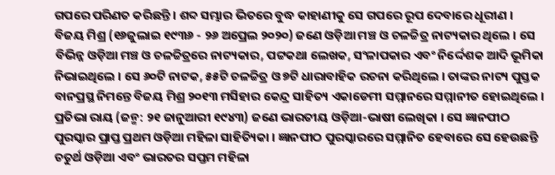ଗପରେ ପରିଣତ କରିଛନ୍ତି । ଶବ୍ଦ ସମ୍ଭାର ଭିତରେ ବୁଦ୍ଧ କାହାଣୀକୁ ସେ ଗପରେ ରୂପ ଦେବାରେ ଧୂରୀଣ ।
ବିଜୟ ମିଶ୍ର (୧୬ଜୁଲାଇ ୧୯୩୬ - ୨୬ ଅପ୍ରେଲ ୨୦୨୦) ଜଣେ ଓଡ଼ିଆ ମଞ୍ଚ ଓ ଚଳଚ୍ଚିତ୍ର ନାଟ୍ୟକାର ଥିଲେ । ସେ ବିଭିନ୍ନ ଓଡ଼ିଆ ମଞ୍ଚ ଓ ଚଳଚ୍ଚିତ୍ରରେ ନାଟ୍ୟକାର, ପଟ୍ଟକଥା ଲେଖକ, ସଂଳାପକାର ଏବଂ ନିର୍ଦ୍ଦେଶକ ଆଦି ଭୂମିକା ନିଭାଇଥିଲେ । ସେ ୬୦ଟି ନାଟକ, ୫୫ଟି ଚଳଚ୍ଚିତ୍ର ଓ ୭ଟି ଧାରାବାହିକ ରଚନା କରିଥିଲେ । ତାଙ୍କର ନାଟ୍ୟ ପୁସ୍ତକ ବାନପ୍ରସ୍ଥ ନିମନ୍ତେ ବିଜୟ ମିଶ୍ର ୨୦୧୩ ମସିହାର କେନ୍ଦ୍ର ସାହିତ୍ୟ ଏକାଡେମୀ ସମ୍ମାନରେ ସମ୍ମାନୀତ ହୋଇଥିଲେ ।
ପ୍ରତିଭା ରାୟ (ଜନ୍ମ: ୨୧ ଜାନୁଆରୀ ୧୯୪୩) ଜଣେ ଭାରତୀୟ ଓଡ଼ିଆ-ଭାଷୀ ଲେଖିକା । ସେ ଜ୍ଞାନପୀଠ ପୁରସ୍କାର ପ୍ରାପ୍ତ ପ୍ରଥମ ଓଡ଼ିଆ ମହିଳା ସାହିତ୍ୟିକା । ଜ୍ଞାନପୀଠ ପୁରସ୍କାରରେ ସମ୍ମାନିତ ହେବାରେ ସେ ହେଉଛନ୍ତି ଚତୁର୍ଥ ଓଡ଼ିଆ ଏବଂ ଭାରତର ସପ୍ତମ ମହିଳା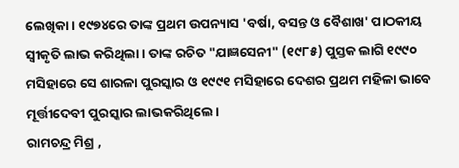ଲେଖିକା । ୧୯୭୪ରେ ତାଙ୍କ ପ୍ରଥମ ଉପନ୍ୟାସ 'ବର୍ଷା, ବସନ୍ତ ଓ ବୈଶାଖ' ପାଠକୀୟ ସ୍ୱୀକୃତି ଲାଭ କରିଥିଲା । ତାଙ୍କ ରଚିତ "ଯାଜ୍ଞସେନୀ" (୧୯୮୫) ପୁସ୍ତକ ଲାଗି ୧୯୯୦ ମସିହାରେ ସେ ଶାରଳା ପୁରସ୍କାର ଓ ୧୯୯୧ ମସିହାରେ ଦେଶର ପ୍ରଥମ ମହିଳା ଭାବେ ମୂର୍ତ୍ତୀଦେବୀ ପୁରସ୍କାର ଲାଭକରିଥିଲେ ।
ରାମଚନ୍ଦ୍ର ମିଶ୍ର ,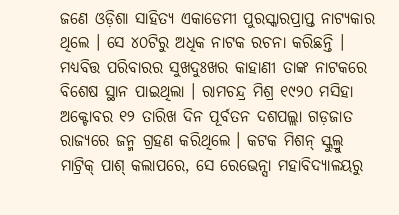ଜଣେ ଓଡ଼ିଶା ସାହିତ୍ୟ ଏକାଡେମୀ ପୁରସ୍କାରପ୍ରାପ୍ତ ନାଟ୍ୟକାର ଥିଲେ । ସେ ୪୦ଟିରୁ ଅଧିକ ନାଟକ ରଚନା କରିଛନ୍ତି । ମଧ୍ୟବିତ୍ତ ପରିବାରର ସୁଖଦୁଃଖର କାହାଣୀ ତାଙ୍କ ନାଟକରେ ବିଶେଷ ସ୍ଥାନ ପାଇଥିଲା । ରାମଚନ୍ଦ୍ର ମିଶ୍ର ୧୯୨୦ ମସିହା ଅକ୍ଟୋବର ୧୨ ତାରିଖ ଦିନ ପୂର୍ବତନ ଦଶପଲ୍ଲା ଗଡ଼ଜାତ ରାଜ୍ୟରେ ଜନ୍ମ ଗ୍ରହଣ କରିଥିଲେ । କଟକ ମିଶନ୍ ସ୍କୁଲ୍ରୁ ମାଟ୍ରିକ୍ ପାଶ୍ କଲାପରେ, ସେ ରେଭେନ୍ସା ମହାବିଦ୍ୟାଳୟରୁ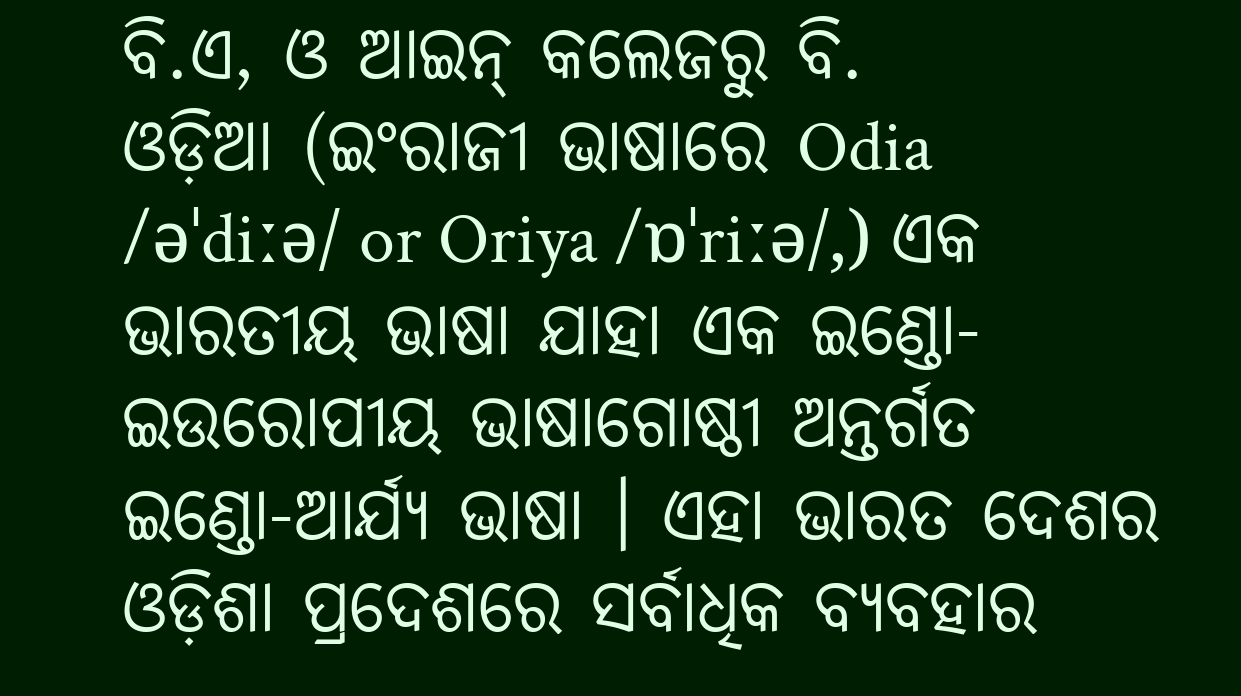ବି.ଏ, ଓ ଆଇନ୍ କଲେଜରୁ ବି.
ଓଡ଼ିଆ (ଇଂରାଜୀ ଭାଷାରେ Odia /əˈdiːə/ or Oriya /ɒˈriːə/,) ଏକ ଭାରତୀୟ ଭାଷା ଯାହା ଏକ ଇଣ୍ଡୋ-ଇଉରୋପୀୟ ଭାଷାଗୋଷ୍ଠୀ ଅନ୍ତର୍ଗତ ଇଣ୍ଡୋ-ଆର୍ଯ୍ୟ ଭାଷା । ଏହା ଭାରତ ଦେଶର ଓଡ଼ିଶା ପ୍ରଦେଶରେ ସର୍ବାଧିକ ବ୍ୟବହାର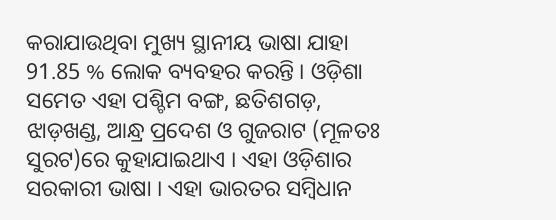କରାଯାଉଥିବା ମୁଖ୍ୟ ସ୍ଥାନୀୟ ଭାଷା ଯାହା 91.85 % ଲୋକ ବ୍ୟବହର କରନ୍ତି । ଓଡ଼ିଶା ସମେତ ଏହା ପଶ୍ଚିମ ବଙ୍ଗ, ଛତିଶଗଡ଼, ଝାଡ଼ଖଣ୍ଡ, ଆନ୍ଧ୍ର ପ୍ରଦେଶ ଓ ଗୁଜରାଟ (ମୂଳତଃ ସୁରଟ)ରେ କୁହାଯାଇଥାଏ । ଏହା ଓଡ଼ିଶାର ସରକାରୀ ଭାଷା । ଏହା ଭାରତର ସମ୍ବିଧାନ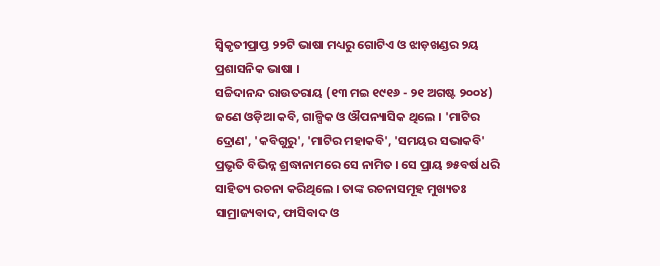ସ୍ୱିକୃତୀପ୍ରାପ୍ତ ୨୨ଟି ଭାଷା ମଧ୍ୟରୁ ଗୋଟିଏ ଓ ଝାଡ଼ଖଣ୍ଡର ୨ୟ ପ୍ରଶାସନିକ ଭାଷା ।
ସଚ୍ଚିଦାନନ୍ଦ ରାଉତରାୟ (୧୩ ମଇ ୧୯୧୬ - ୨୧ ଅଗଷ୍ଟ ୨୦୦୪) ଜଣେ ଓଡ଼ିଆ କବି, ଗାଳ୍ପିକ ଓ ଔପନ୍ୟାସିକ ଥିଲେ । 'ମାଟିର ଦ୍ରୋଣ', 'କବିଗୁରୁ', 'ମାଟିର ମହାକବି', 'ସମୟର ସଭାକବି' ପ୍ରଭୃତି ବିଭିନ୍ନ ଶ୍ରଦ୍ଧାନାମରେ ସେ ନାମିତ । ସେ ପ୍ରାୟ ୭୫ବର୍ଷ ଧରି ସାହିତ୍ୟ ରଚନା କରିଥିଲେ । ତାଙ୍କ ରଚନାସମୂହ ମୁଖ୍ୟତଃ ସାମ୍ରାଜ୍ୟବାଦ, ଫାସିବାଦ ଓ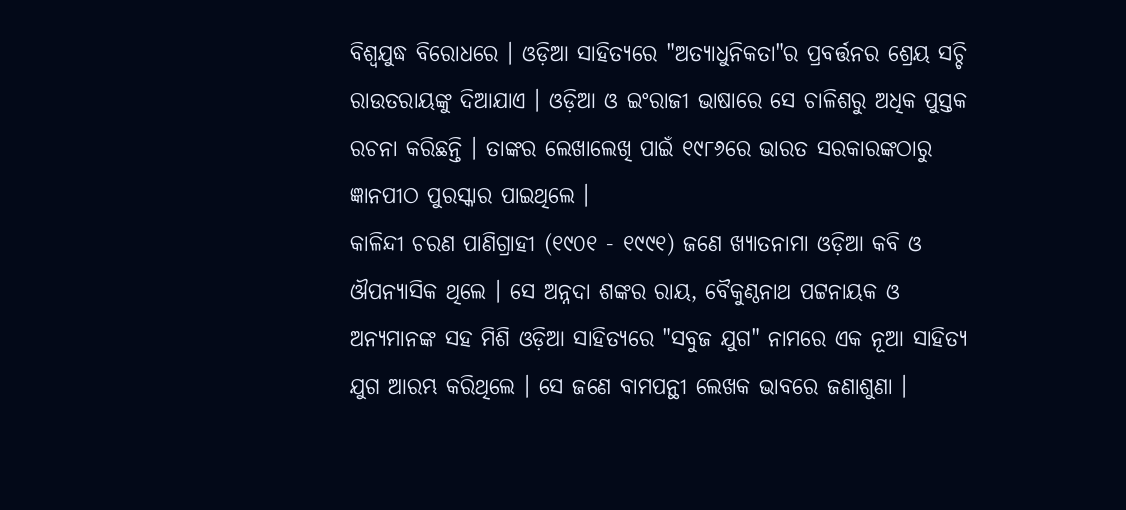ବିଶ୍ୱଯୁଦ୍ଧ ବିରୋଧରେ । ଓଡ଼ିଆ ସାହିତ୍ୟରେ "ଅତ୍ୟାଧୁନିକତା"ର ପ୍ରବର୍ତ୍ତନର ଶ୍ରେୟ ସଚ୍ଚି ରାଉତରାୟଙ୍କୁ ଦିଆଯାଏ । ଓଡ଼ିଆ ଓ ଇଂରାଜୀ ଭାଷାରେ ସେ ଚାଳିଶରୁ ଅଧିକ ପୁସ୍ତକ ରଚନା କରିଛନ୍ତି । ତାଙ୍କର ଲେଖାଲେଖି ପାଇଁ ୧୯୮୬ରେ ଭାରତ ସରକାରଙ୍କଠାରୁ ଜ୍ଞାନପୀଠ ପୁରସ୍କାର ପାଇଥିଲେ ।
କାଳିନ୍ଦୀ ଚରଣ ପାଣିଗ୍ରାହୀ (୧୯୦୧ - ୧୯୯୧) ଜଣେ ଖ୍ୟାତନାମା ଓଡ଼ିଆ କବି ଓ ଔପନ୍ୟାସିକ ଥିଲେ । ସେ ଅନ୍ନଦା ଶଙ୍କର ରାୟ, ବୈକୁଣ୍ଠନାଥ ପଟ୍ଟନାୟକ ଓ ଅନ୍ୟମାନଙ୍କ ସହ ମିଶି ଓଡ଼ିଆ ସାହିତ୍ୟରେ "ସବୁଜ ଯୁଗ" ନାମରେ ଏକ ନୂଆ ସାହିତ୍ୟ ଯୁଗ ଆରମ୍ଭ କରିଥିଲେ । ସେ ଜଣେ ବାମପନ୍ଥୀ ଲେଖକ ଭାବରେ ଜଣାଶୁଣା ।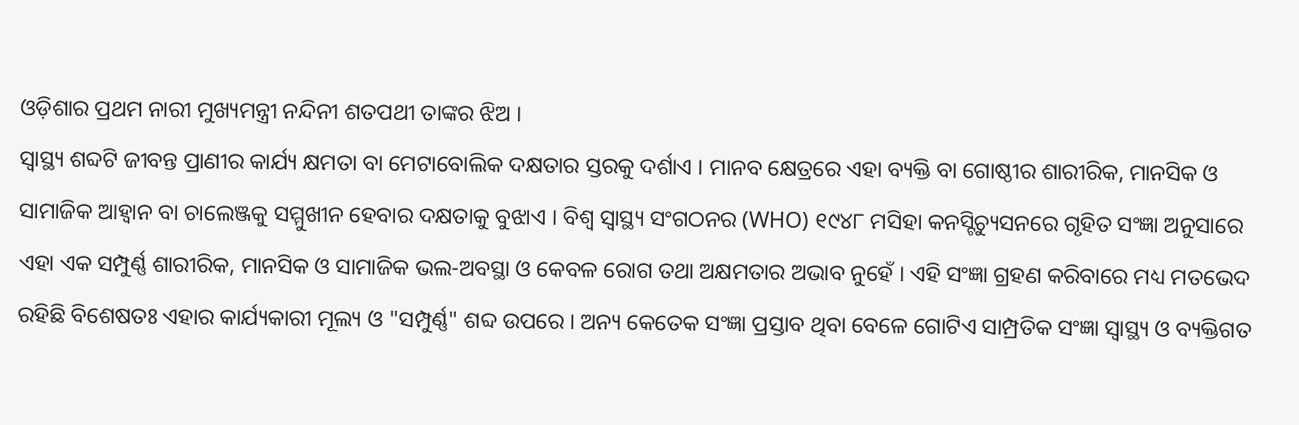ଓଡ଼ିଶାର ପ୍ରଥମ ନାରୀ ମୁଖ୍ୟମନ୍ତ୍ରୀ ନନ୍ଦିନୀ ଶତପଥୀ ତାଙ୍କର ଝିଅ ।
ସ୍ୱାସ୍ଥ୍ୟ ଶବ୍ଦଟି ଜୀବନ୍ତ ପ୍ରାଣୀର କାର୍ଯ୍ୟ କ୍ଷମତା ବା ମେଟାବୋଲିକ ଦକ୍ଷତାର ସ୍ତରକୁ ଦର୍ଶାଏ । ମାନବ କ୍ଷେତ୍ରରେ ଏହା ବ୍ୟକ୍ତି ବା ଗୋଷ୍ଠୀର ଶାରୀରିକ, ମାନସିକ ଓ ସାମାଜିକ ଆହ୍ୱାନ ବା ଚାଲେଞ୍ଜକୁ ସମ୍ମୁଖୀନ ହେବାର ଦକ୍ଷତାକୁ ବୁଝାଏ । ବିଶ୍ୱ ସ୍ୱାସ୍ଥ୍ୟ ସଂଗଠନର (WHO) ୧୯୪୮ ମସିହା କନସ୍ଟିଚ୍ୟୁସନରେ ଗୃହିତ ସଂଜ୍ଞା ଅନୁସାରେ ଏହା ଏକ ସମ୍ପୁର୍ଣ୍ଣ ଶାରୀରିକ, ମାନସିକ ଓ ସାମାଜିକ ଭଲ-ଅବସ୍ଥା ଓ କେବଳ ରୋଗ ତଥା ଅକ୍ଷମତାର ଅଭାବ ନୁହେଁ । ଏହି ସଂଜ୍ଞା ଗ୍ରହଣ କରିବାରେ ମଧ୍ୟ ମତଭେଦ ରହିଛି ବିଶେଷତଃ ଏହାର କାର୍ଯ୍ୟକାରୀ ମୂଲ୍ୟ ଓ "ସମ୍ପୁର୍ଣ୍ଣ" ଶବ୍ଦ ଉପରେ । ଅନ୍ୟ କେତେକ ସଂଜ୍ଞା ପ୍ରସ୍ତାବ ଥିବା ବେଳେ ଗୋଟିଏ ସାମ୍ପ୍ରତିକ ସଂଜ୍ଞା ସ୍ୱାସ୍ଥ୍ୟ ଓ ବ୍ୟକ୍ତିଗତ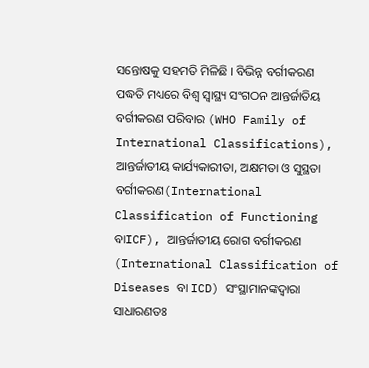ସନ୍ତୋଷକୁ ସହମତି ମିଳିଛି । ବିଭିନ୍ନ ବର୍ଗୀକରଣ ପଦ୍ଧତି ମଧ୍ୟରେ ବିଶ୍ୱ ସ୍ୱାସ୍ଥ୍ୟ ସଂଗଠନ ଆନ୍ତର୍ଜାତିୟ ବର୍ଗୀକରଣ ପରିବାର (WHO Family of International Classifications), ଆନ୍ତର୍ଜାତୀୟ କାର୍ଯ୍ୟକାରୀତା, ଅକ୍ଷମତା ଓ ସୁସ୍ଥତା ବର୍ଗୀକରଣ(International Classification of Functioning ବାICF), ଆନ୍ତର୍ଜାତୀୟ ରୋଗ ବର୍ଗୀକରଣ (International Classification of Diseases ବା ICD) ସଂସ୍ଥାମାନଙ୍କଦ୍ୱାରା ସାଧାରଣତଃ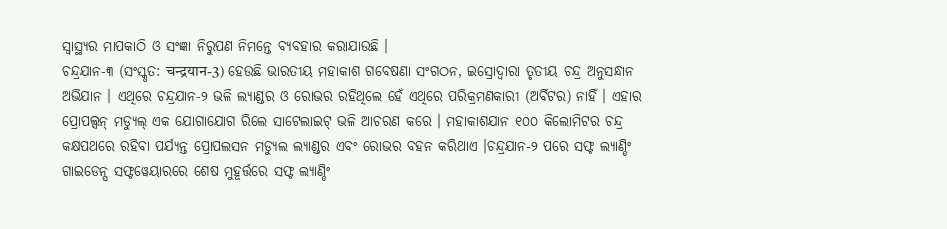ସ୍ୱାସ୍ଥ୍ୟର ମାପକାଠି ଓ ସଂଜ୍ଞା ନିରୁପଣ ନିମନ୍ତେ ବ୍ୟବହାର କରାଯାଉଛି ।
ଚନ୍ଦ୍ରଯାନ-୩ (ସଂସ୍କୃତ: चन्द्रयान-3) ହେଉଛି ଭାରତୀୟ ମହାକାଶ ଗବେଷଣା ସଂଗଠନ, ଇସ୍ରୋଦ୍ୱାରା ତୃତୀୟ ଚନ୍ଦ୍ର ଅନୁସନ୍ଧାନ ଅଭିଯାନ । ଏଥିରେ ଚନ୍ଦ୍ରଯାନ-୨ ଭଳି ଲ୍ୟାଣ୍ଡର ଓ ରୋଭର ରହିଥିଲେ ହେଁ ଏଥିରେ ପରିକ୍ରମଣକାରୀ (ଅର୍ବିଟର) ନାହିଁ । ଏହାର ପ୍ରୋପଲ୍ସନ୍ ମଡ୍ୟୁଲ୍ ଏକ ଯୋଗାଯୋଗ ରିଲେ ସାଟେଲାଇଟ୍ ଭଳି ଆଚରଣ କରେ । ମହାକାଶଯାନ ୧୦୦ କିଲୋମିଟର ଚନ୍ଦ୍ର କକ୍ଷପଥରେ ରହିବା ପର୍ଯ୍ୟନ୍ତ ପ୍ରୋପଲସନ ମଡ୍ୟୁଲ ଲ୍ୟାଣ୍ଡର ଏବଂ ରୋଭର ବହନ କରିଥାଏ ।ଚନ୍ଦ୍ରଯାନ-୨ ପରେ ସଫ୍ଟ ଲ୍ୟାଣ୍ଡିଂ ଗାଇଡେନ୍ସ ସଫ୍ଟୱେୟାରରେ ଶେଷ ମୁହୂର୍ତ୍ତରେ ସଫ୍ଟ ଲ୍ୟାଣ୍ଡିଂ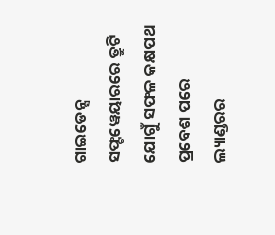ଗାଇଡେନ୍ସ ସଫ୍ଟୱେୟାରରେ ତ୍ରୁଟି ଯୋଗୁଁ ସଫଳ କକ୍ଷପଥ ପ୍ରବେଶ ପରେ ଲ୍ୟାଣ୍ଡରର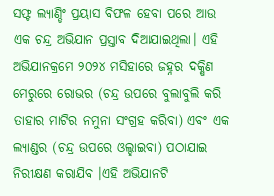ସଫ୍ଟ ଲ୍ୟାଣ୍ଡିଂ ପ୍ରୟାସ ବିଫଳ ହେବା ପରେ ଆଉ ଏକ ଚନ୍ଦ୍ର ଅଭିଯାନ ପ୍ରସ୍ତାବ ଦିଆଯାଇଥିଲା। ଏହି ଅଭିଯାନକ୍ରମେ ୨୦୨୪ ମସିହାରେ ଜହ୍ନର ଦକ୍ଷିଣ ମେରୁରେ ରୋଭର (ଚନ୍ଦ୍ର ଉପରେ ବୁଲାବୁଲି କରି ତାହାର ମାଟିର ନମୁନା ସଂଗ୍ରହ କରିବା) ଏବଂ ଏକ ଲ୍ୟାଣ୍ଡର (ଚନ୍ଦ୍ର ଉପରେ ଓଲ୍ହାଇବା) ପଠାଯାଇ ନିରୀକ୍ଷଣ କରାଯିବ ।ଏହି ଅଭିଯାନଟି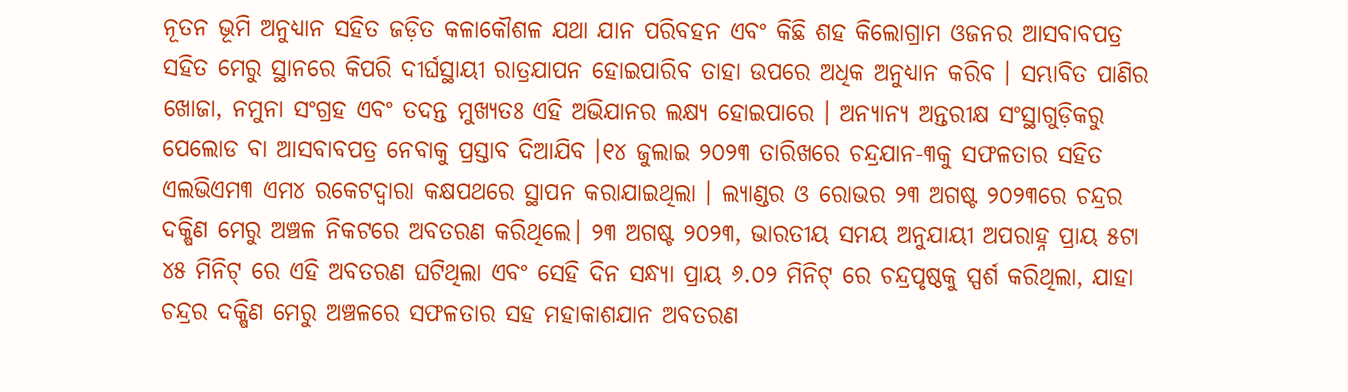ନୂତନ ଭୂମି ଅନୁଧ୍ୟାନ ସହିତ ଜଡ଼ିତ କଳାକୌଶଳ ଯଥା ଯାନ ପରିବହନ ଏବଂ କିଛି ଶହ କିଲୋଗ୍ରାମ ଓଜନର ଆସବାବପତ୍ର ସହିତ ମେରୁ ସ୍ଥାନରେ କିପରି ଦୀର୍ଘସ୍ଥାୟୀ ରାତ୍ରଯାପନ ହୋଇପାରିବ ତାହା ଉପରେ ଅଧିକ ଅନୁଧ୍ୟାନ କରିବ । ସମ୍ଭାବିତ ପାଣିର ଖୋଜା, ନମୁନା ସଂଗ୍ରହ ଏବଂ ତଦନ୍ତ ମୁଖ୍ୟତଃ ଏହି ଅଭିଯାନର ଲକ୍ଷ୍ୟ ହୋଇପାରେ । ଅନ୍ୟାନ୍ୟ ଅନ୍ତରୀକ୍ଷ ସଂସ୍ଥାଗୁଡ଼ିକରୁ ପେଲୋଡ ବା ଆସବାବପତ୍ର ନେବାକୁ ପ୍ରସ୍ତାବ ଦିଆଯିବ ।୧୪ ଜୁଲାଇ ୨୦୨୩ ତାରିଖରେ ଚନ୍ଦ୍ରଯାନ-୩କୁ ସଫଳତାର ସହିତ ଏଲଭିଏମ୩ ଏମ୪ ରକେଟଦ୍ୱାରା କକ୍ଷପଥରେ ସ୍ଥାପନ କରାଯାଇଥିଲା । ଲ୍ୟାଣ୍ଡର ଓ ରୋଭର ୨୩ ଅଗଷ୍ଟ ୨୦୨୩ରେ ଚନ୍ଦ୍ରର ଦକ୍ଷିଣ ମେରୁ ଅଞ୍ଚଳ ନିକଟରେ ଅବତରଣ କରିଥିଲେ। ୨୩ ଅଗଷ୍ଟ ୨୦୨୩, ଭାରତୀୟ ସମୟ ଅନୁଯାୟୀ ଅପରାହ୍ନ ପ୍ରାୟ ୫ଟା ୪୫ ମିନିଟ୍ ରେ ଏହି ଅବତରଣ ଘଟିଥିଲା ଏବଂ ସେହି ଦିନ ସନ୍ଧ୍ୟା ପ୍ରାୟ ୬.୦୨ ମିନିଟ୍ ରେ ଚନ୍ଦ୍ରପୃଷ୍ଠକୁ ସ୍ପର୍ଶ କରିଥିଲା, ଯାହା ଚନ୍ଦ୍ରର ଦକ୍ଷିଣ ମେରୁ ଅଞ୍ଚଳରେ ସଫଳତାର ସହ ମହାକାଶଯାନ ଅବତରଣ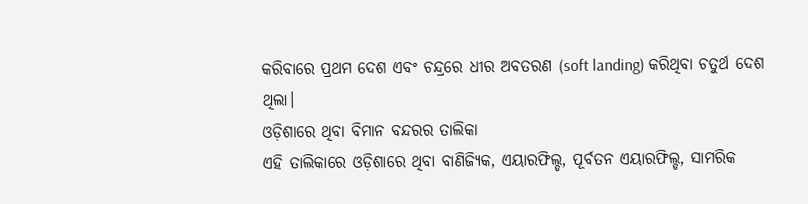କରିବାରେ ପ୍ରଥମ ଦେଶ ଏବଂ ଚନ୍ଦ୍ରରେ ଧୀର ଅବତରଣ (soft landing) କରିଥିବା ଚତୁର୍ଥ ଦେଶ ଥିଲା।
ଓଡ଼ିଶାରେ ଥିବା ବିମାନ ବନ୍ଦରର ତାଲିକା
ଏହି ତାଲିକାରେ ଓଡ଼ିଶାରେ ଥିବା ବାଣିଜ୍ୟିକ, ଏୟାରଫିଲ୍ଡ, ପୂର୍ବତନ ଏୟାରଫିଲ୍ଡ, ସାମରିକ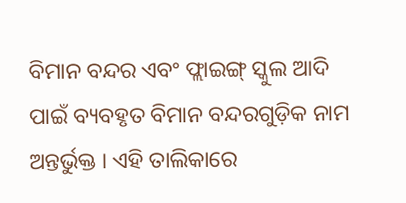ବିମାନ ବନ୍ଦର ଏବଂ ଫ୍ଲାଇଙ୍ଗ୍ ସ୍କୁଲ ଆଦି ପାଇଁ ବ୍ୟବହୃତ ବିମାନ ବନ୍ଦରଗୁଡ଼ିକ ନାମ ଅନ୍ତର୍ଭୁକ୍ତ । ଏହି ତାଲିକାରେ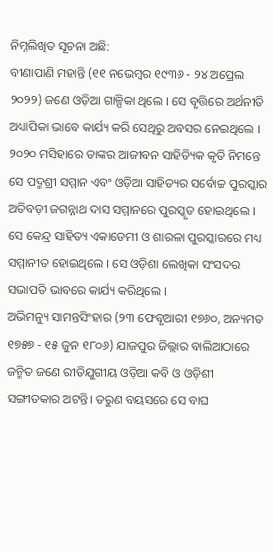ନିମ୍ନଲିଖିତ ସୂଚନା ଅଛି:
ବୀଣାପାଣି ମହାନ୍ତି (୧୧ ନଭେମ୍ବର ୧୯୩୬ - ୨୪ ଅପ୍ରେଲ ୨୦୨୨) ଜଣେ ଓଡ଼ିଆ ଗାଳ୍ପିକା ଥିଲେ । ସେ ବୃତ୍ତିରେ ଅର୍ଥନୀତି ଅଧ୍ୟାପିକା ଭାବେ କାର୍ଯ୍ୟ କରି ସେଥିରୁ ଅବସର ନେଇଥିଲେ । ୨୦୨୦ ମସିହାରେ ତାଙ୍କର ଆଜୀବନ ସାହିତ୍ୟିକ କୃତି ନିମନ୍ତେ ସେ ପଦ୍ମଶ୍ରୀ ସମ୍ମାନ ଏବଂ ଓଡ଼ିଆ ସାହିତ୍ୟର ସର୍ବୋଚ୍ଚ ପୁରସ୍କାର ଅତିବଡ଼ୀ ଜଗନ୍ନାଥ ଦାସ ସମ୍ମାନରେ ପୁରସ୍କୃତ ହୋଇଥିଲେ । ସେ କେନ୍ଦ୍ର ସାହିତ୍ୟ ଏକାଡେମୀ ଓ ଶାରଳା ପୁରସ୍କାରରେ ମଧ୍ୟ ସମ୍ମାନୀତ ହୋଇଥିଲେ । ସେ ଓଡ଼ିଶା ଲେଖିକା ସଂସଦର ସଭାପତି ଭାବରେ କାର୍ଯ୍ୟ କରିଥିଲେ ।
ଅଭିମନ୍ୟୁ ସାମନ୍ତସିଂହାର (୨୩ ଫେବୃଆରୀ ୧୭୬୦, ଅନ୍ୟମତ ୧୭୫୭ - ୧୫ ଜୁନ ୧୮୦୬) ଯାଜପୁର ଜିଲ୍ଲାର ବାଲିଆଠାରେ ଜନ୍ମିତ ଜଣେ ରୀତିଯୁଗୀୟ ଓଡ଼ିଆ କବି ଓ ଓଡ଼ିଶୀ ସଙ୍ଗୀତକାର ଅଟନ୍ତି। ତରୁଣ ବୟସରେ ସେ ବାଘ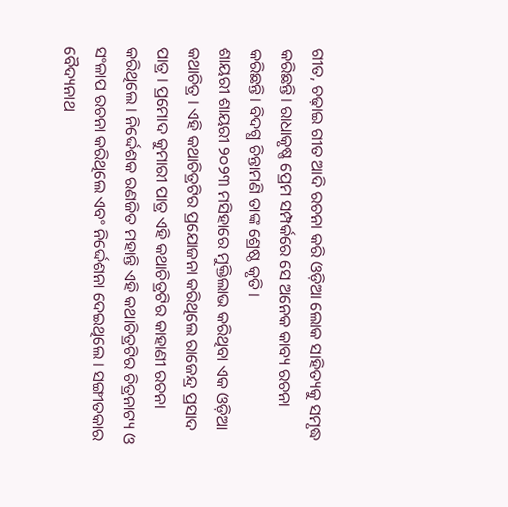ଗୀତ, ଚଢ଼ାଇ ଗୀତ ଆଦି ରଚନା କରି ଓଡ଼ିଆ ଲୋକ ସାହିତ୍ୟକୁ ସମୃଦ୍ଧ କରିଛନ୍ତି। ରାଧାକୃଷ୍ଣ ପ୍ରେମ ସମ୍ପର୍କରେ ସେ ଅନେକ କାବ୍ୟ ରଚନା କରିଛନ୍ତି। ବିଦଗ୍ଧ ଚିନ୍ତାମଣି ତାଙ୍କ ଶ୍ରେଷ୍ଠ କୃତି।
ଶାୟରୀ ଶାୟରୀ ୨୦୨୩ ମସିହାରେ ମୁକ୍ତିଲାଭ କରିଥିବା ଏକ ଓଡ଼ିଆ କଥାଚିତ୍ର । ଏହି କଥାଚିତ୍ରଟିର ପ୍ରଯୋଜନା କରିଥିଲେ ରାଜେନ୍ଦ୍ର ପ୍ରସାଦ ପାତ୍ର । ପ୍ରମୋଦ କୁମାରୀ ପାତ୍ର ଏହି କଥାଚିତ୍ରଟିର କାହାଣୀ ରଚନା କରିଥିଲେ । ନିର୍ଦ୍ଦେଶକ ରଣଜିତ ମହାନ୍ତି ଏହି କଥାଚିତ୍ରଟିର ଚିତ୍ରନାଟ୍ୟ ଓ ସଂଳାପ ରଚନା କରିଥିଲେ ଏବଂ ନିର୍ଦ୍ଦେଶନା ଦେଇଥିଲେ । ସଙ୍ଗୀତକାର ବୈଦ୍ୟନାଥ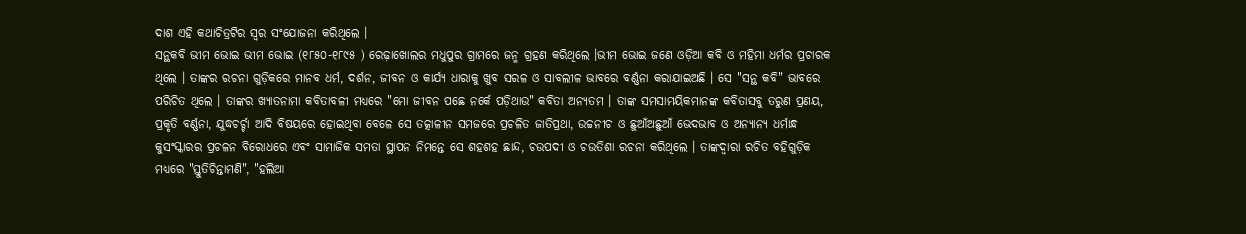ଦାଶ ଏହି କଥାଚିତ୍ରଟିର ସ୍ୱର ସଂଯୋଜନା କରିଥିଲେ ।
ସନ୍ଥକବି ଭୀମ ଭୋଇ ଭୀମ ଭୋଇ (୧୮୫୦-୧୮୯୫ ) ରେଢ଼ାଖୋଲର ମଧୁପୁର ଗ୍ରାମରେ ଜନ୍ମ ଗ୍ରହଣ କରିଥିଲେ ।ଭୀମ ଭୋଇ ଜଣେ ଓଡ଼ିଆ କବି ଓ ମହିମା ଧର୍ମର ପ୍ରଚାରକ ଥିଲେ । ତାଙ୍କର ରଚନା ଗୁଡ଼ିକରେ ମାନବ ଧର୍ମ, ଦର୍ଶନ, ଜୀବନ ଓ କାର୍ଯ୍ୟ ଧାରାକୁ ଖୁବ ସରଳ ଓ ସାବଲୀଳ ଭାବରେ ବର୍ଣ୍ଣନା କରାଯାଇଅଛି । ସେ "ସନ୍ଥ କବି" ଭାବରେ ପରିଚିତ ଥିଲେ । ତାଙ୍କର ଖ୍ୟାତନାମା କବିତାବଳୀ ମଧ୍ୟରେ "ମୋ ଜୀବନ ପଛେ ନର୍କେ ପଡ଼ିଥାଉ" କବିତା ଅନ୍ୟତମ । ତାଙ୍କ ସମସାମୟିକମାନଙ୍କ କବିତାସବୁ ତରୁଣ ପ୍ରଣୟ, ପ୍ରକୃତି ବର୍ଣ୍ଣନା, ଯୁଦ୍ଧଚର୍ଚ୍ଚା ଆଦି ବିଷୟରେ ହୋଇଥିବା ବେଳେ ସେ ତତ୍କାଳୀନ ସମଜରେ ପ୍ରଚଳିତ ଜାତିପ୍ରଥା, ଉଚ୍ଚନୀଚ ଓ ଛୁଆଁଅଛୁଆଁ ଭେଦଭାବ ଓ ଅନ୍ୟାନ୍ୟ ଧର୍ମାନ୍ଧ କୁସଂସ୍କାରର ପ୍ରଚଳନ ବିରୋଧରେ ଏବଂ ସାମାଜିକ ସମତା ସ୍ଥାପନ ନିମନ୍ତେ ସେ ଶହଶହ ଛାନ୍ଦ, ଚଉପଦୀ ଓ ଚଉତିଶା ରଚନା କରିଥିଲେ । ତାଙ୍କଦ୍ୱାରା ରଚିତ ବହିଗୁଡ଼ିକ ମଧ୍ୟରେ "ସ୍ତୁତିଚିନ୍ତାମଣି", "ହଲିଆ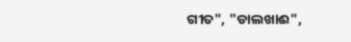ଗୀତ", "ଡାଲଖାଈ",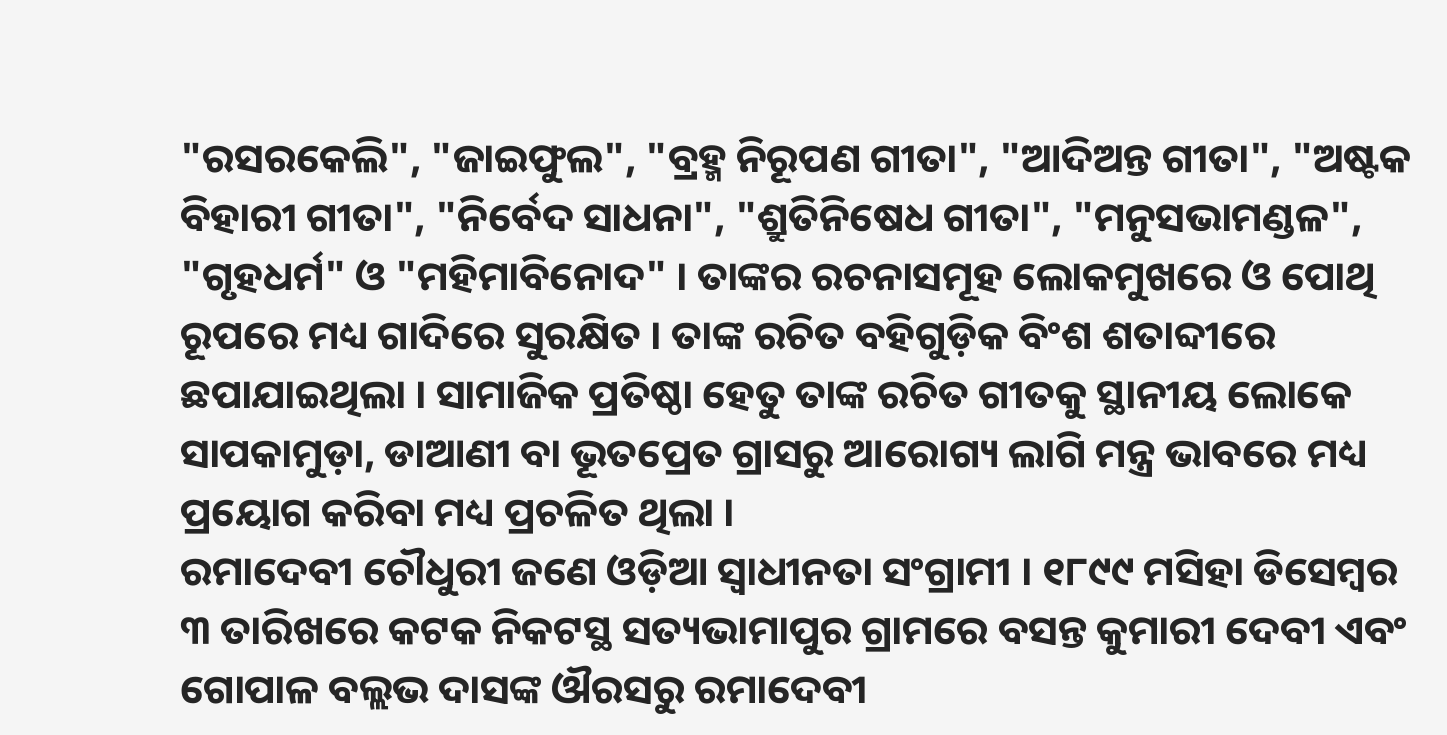"ରସରକେଲି", "ଜାଇଫୁଲ", "ବ୍ରହ୍ମ ନିରୂପଣ ଗୀତା", "ଆଦିଅନ୍ତ ଗୀତା", "ଅଷ୍ଟକ ବିହାରୀ ଗୀତା", "ନିର୍ବେଦ ସାଧନା", "ଶ୍ରୁତିନିଷେଧ ଗୀତା", "ମନୁସଭାମଣ୍ଡଳ", "ଗୃହଧର୍ମ" ଓ "ମହିମାବିନୋଦ" । ତାଙ୍କର ରଚନାସମୂହ ଲୋକମୁଖରେ ଓ ପୋଥି ରୂପରେ ମଧ୍ୟ ଗାଦିରେ ସୁରକ୍ଷିତ । ତାଙ୍କ ରଚିତ ବହିଗୁଡ଼ିକ ବିଂଶ ଶତାବ୍ଦୀରେ ଛପାଯାଇଥିଲା । ସାମାଜିକ ପ୍ରତିଷ୍ଠା ହେତୁ ତାଙ୍କ ରଚିତ ଗୀତକୁ ସ୍ଥାନୀୟ ଲୋକେ ସାପକାମୁଡ଼ା, ଡାଆଣୀ ବା ଭୂତପ୍ରେତ ଗ୍ରାସରୁ ଆରୋଗ୍ୟ ଲାଗି ମନ୍ତ୍ର ଭାବରେ ମଧ୍ୟ ପ୍ରୟୋଗ କରିବା ମଧ୍ୟ ପ୍ରଚଳିତ ଥିଲା ।
ରମାଦେବୀ ଚୌଧୁରୀ ଜଣେ ଓଡ଼ିଆ ସ୍ୱାଧୀନତା ସଂଗ୍ରାମୀ । ୧୮୯୯ ମସିହା ଡିସେମ୍ବର ୩ ତାରିଖରେ କଟକ ନିକଟସ୍ଥ ସତ୍ୟଭାମାପୁର ଗ୍ରାମରେ ବସନ୍ତ କୁମାରୀ ଦେବୀ ଏବଂ ଗୋପାଳ ବଲ୍ଲଭ ଦାସଙ୍କ ଔରସରୁ ରମାଦେବୀ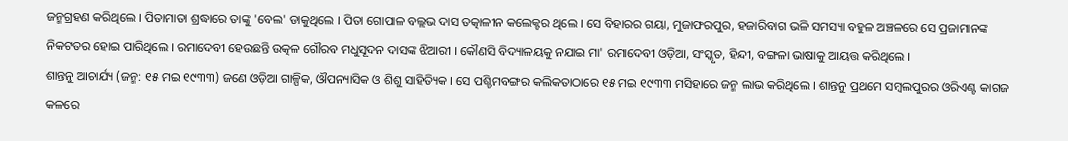ଜନ୍ମଗ୍ରହଣ କରିଥିଲେ । ପିତାମାତା ଶ୍ରଦ୍ଧାରେ ତାଙ୍କୁ 'ବେଲ' ଡାକୁଥିଲେ । ପିତା ଗୋପାଳ ବଲ୍ଲଭ ଦାସ ତତ୍କାଳୀନ କଲେକ୍ଟର ଥିଲେ । ସେ ବିହାରର ଗୟା, ମୁଜାଫରପୁର, ହଜାରିବାଗ ଭଳି ସମସ୍ୟା ବହୁଳ ଅଞ୍ଚଳରେ ସେ ପ୍ରଜାମାନଙ୍କ ନିକଟତର ହୋଇ ପାରିଥିଲେ । ରମାଦେବୀ ହେଉଛନ୍ତି ଉତ୍କଳ ଗୌରବ ମଧୁସୂଦନ ଦାସଙ୍କ ଝିଆରୀ । କୌଣସି ବିଦ୍ୟାଳୟକୁ ନଯାଇ ମା' ରମାଦେବୀ ଓଡ଼ିଆ, ସଂସ୍କୃତ, ହିନ୍ଦୀ, ବଙ୍ଗଳା ଭାଷାକୁ ଆୟତ୍ତ କରିଥିଲେ ।
ଶାନ୍ତନୁ ଆଚାର୍ଯ୍ୟ (ଜନ୍ମ: ୧୫ ମଇ ୧୯୩୩) ଜଣେ ଓଡ଼ିଆ ଗାଳ୍ପିକ, ଔପନ୍ୟାସିକ ଓ ଶିଶୁ ସାହିତ୍ୟିକ । ସେ ପଶ୍ଚିମବଙ୍ଗର କଲିକତାଠାରେ ୧୫ ମଇ ୧୯୩୩ ମସିହାରେ ଜନ୍ମ ଲାଭ କରିଥିଲେ । ଶାନ୍ତନୁ ପ୍ରଥମେ ସମ୍ବଲପୁରର ଓରିଏଣ୍ଟ କାଗଜ କଳରେ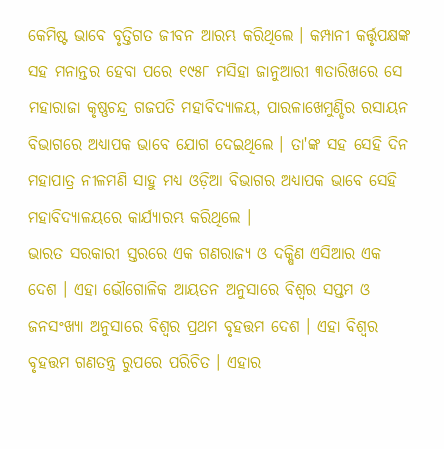କେମିଷ୍ଟ ଭାବେ ବୃତ୍ତିଗତ ଜୀବନ ଆରମ୍ଭ କରିଥିଲେ । କମ୍ପାନୀ କର୍ତ୍ତୃପକ୍ଷଙ୍କ ସହ ମନାନ୍ତର ହେବା ପରେ ୧୯୫୮ ମସିହା ଜାନୁଆରୀ ୩ତାରିଖରେ ସେ ମହାରାଜା କୃଷ୍ଣଚନ୍ଦ୍ର ଗଜପତି ମହାବିଦ୍ୟାଳୟ, ପାରଳାଖେମୁଣ୍ଡିର ରସାୟନ ବିଭାଗରେ ଅଧ୍ୟାପକ ଭାବେ ଯୋଗ ଦେଇଥିଲେ । ତା'ଙ୍କ ସହ ସେହି ଦିନ ମହାପାତ୍ର ନୀଳମଣି ସାହୁ ମଧ୍ୟ ଓଡ଼ିଆ ବିଭାଗର ଅଧ୍ୟାପକ ଭାବେ ସେହି ମହାବିଦ୍ୟାଳୟରେ କାର୍ଯ୍ୟାରମ୍ଭ କରିଥିଲେ ।
ଭାରତ ସରକାରୀ ସ୍ତରରେ ଏକ ଗଣରାଜ୍ୟ ଓ ଦକ୍ଷିଣ ଏସିଆର ଏକ ଦେଶ । ଏହା ଭୌଗୋଳିକ ଆୟତନ ଅନୁସାରେ ବିଶ୍ୱର ସପ୍ତମ ଓ ଜନସଂଖ୍ୟା ଅନୁସାରେ ବିଶ୍ୱର ପ୍ରଥମ ବୃହତ୍ତମ ଦେଶ । ଏହା ବିଶ୍ୱର ବୃହତ୍ତମ ଗଣତନ୍ତ୍ର ରୁପରେ ପରିଚିତ । ଏହାର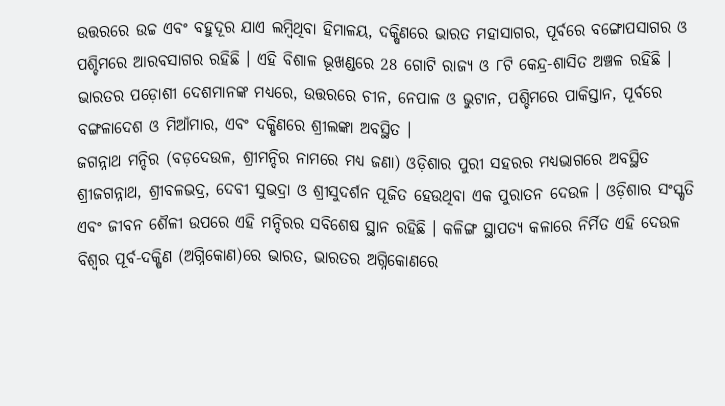ଉତ୍ତରରେ ଉଚ୍ଚ ଏବଂ ବହୁଦୂର ଯାଏ ଲମ୍ବିଥିବା ହିମାଳୟ, ଦକ୍ଷିଣରେ ଭାରତ ମହାସାଗର, ପୂର୍ବରେ ବଙ୍ଗୋପସାଗର ଓ ପଶ୍ଚିମରେ ଆରବସାଗର ରହିଛି । ଏହି ବିଶାଳ ଭୂଖଣ୍ଡରେ 28 ଗୋଟି ରାଜ୍ୟ ଓ ୮ଟି କେନ୍ଦ୍ର-ଶାସିତ ଅଞ୍ଚଳ ରହିଛି । ଭାରତର ପଡ଼ୋଶୀ ଦେଶମାନଙ୍କ ମଧ୍ୟରେ, ଉତ୍ତରରେ ଚୀନ, ନେପାଳ ଓ ଭୁଟାନ, ପଶ୍ଚିମରେ ପାକିସ୍ତାନ, ପୂର୍ବରେ ବଙ୍ଗଳାଦେଶ ଓ ମିଆଁମାର, ଏବଂ ଦକ୍ଷିଣରେ ଶ୍ରୀଲଙ୍କା ଅବସ୍ଥିତ ।
ଜଗନ୍ନାଥ ମନ୍ଦିର (ବଡ଼ଦେଉଳ, ଶ୍ରୀମନ୍ଦିର ନାମରେ ମଧ୍ୟ ଜଣା) ଓଡ଼ିଶାର ପୁରୀ ସହରର ମଧ୍ୟଭାଗରେ ଅବସ୍ଥିତ ଶ୍ରୀଜଗନ୍ନାଥ, ଶ୍ରୀବଳଭଦ୍ର, ଦେବୀ ସୁଭଦ୍ରା ଓ ଶ୍ରୀସୁଦର୍ଶନ ପୂଜିତ ହେଉଥିବା ଏକ ପୁରାତନ ଦେଉଳ । ଓଡ଼ିଶାର ସଂସ୍କୃତି ଏବଂ ଜୀବନ ଶୈଳୀ ଉପରେ ଏହି ମନ୍ଦିରର ସବିଶେଷ ସ୍ଥାନ ରହିଛି । କଳିଙ୍ଗ ସ୍ଥାପତ୍ୟ କଳାରେ ନିର୍ମିତ ଏହି ଦେଉଳ ବିଶ୍ୱର ପୂର୍ବ-ଦକ୍ଷିଣ (ଅଗ୍ନିକୋଣ)ରେ ଭାରତ, ଭାରତର ଅଗ୍ନିକୋଣରେ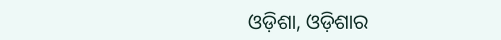ଓଡ଼ିଶା, ଓଡ଼ିଶାର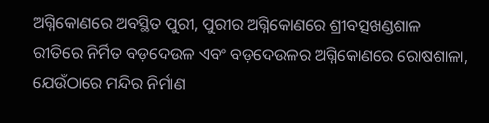ଅଗ୍ନିକୋଣରେ ଅବସ୍ଥିତ ପୁରୀ, ପୁରୀର ଅଗ୍ନିକୋଣରେ ଶ୍ରୀବତ୍ସଖଣ୍ଡଶାଳ ରୀତିରେ ନିର୍ମିତ ବଡ଼ଦେଉଳ ଏବଂ ବଡ଼ଦେଉଳର ଅଗ୍ନିକୋଣରେ ରୋଷଶାଳା, ଯେଉଁଠାରେ ମନ୍ଦିର ନିର୍ମାଣ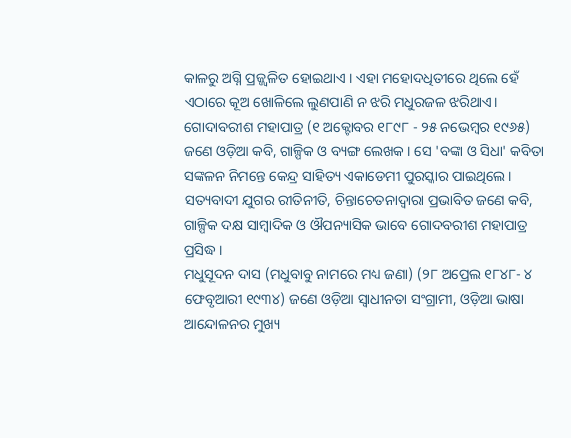କାଳରୁ ଅଗ୍ନି ପ୍ରଜ୍ଜ୍ୱଳିତ ହୋଇଥାଏ । ଏହା ମହୋଦଧିତୀରେ ଥିଲେ ହେଁ ଏଠାରେ କୂଅ ଖୋଳିଲେ ଲୁଣପାଣି ନ ଝରି ମଧୁରଜଳ ଝରିଥାଏ।
ଗୋଦାବରୀଶ ମହାପାତ୍ର (୧ ଅକ୍ଟୋବର ୧୮୯୮ - ୨୫ ନଭେମ୍ବର ୧୯୬୫) ଜଣେ ଓଡ଼ିଆ କବି, ଗାଳ୍ପିକ ଓ ବ୍ୟଙ୍ଗ ଲେଖକ । ସେ 'ବଙ୍କା ଓ ସିଧା' କବିତା ସଙ୍କଳନ ନିମନ୍ତେ କେନ୍ଦ୍ର ସାହିତ୍ୟ ଏକାଡେମୀ ପୁରସ୍କାର ପାଇଥିଲେ । ସତ୍ୟବାଦୀ ଯୁଗର ରୀତିନୀତି, ଚିନ୍ତାଚେତନାଦ୍ୱାରା ପ୍ରଭାବିତ ଜଣେ କବି, ଗାଳ୍ପିକ ଦକ୍ଷ ସାମ୍ବାଦିକ ଓ ଔପନ୍ୟାସିକ ଭାବେ ଗୋଦବରୀଶ ମହାପାତ୍ର ପ୍ରସିଦ୍ଧ ।
ମଧୁସୂଦନ ଦାସ (ମଧୁବାବୁ ନାମରେ ମଧ୍ୟ ଜଣା) (୨୮ ଅପ୍ରେଲ ୧୮୪୮- ୪ ଫେବୃଆରୀ ୧୯୩୪) ଜଣେ ଓଡ଼ିଆ ସ୍ୱାଧୀନତା ସଂଗ୍ରାମୀ, ଓଡ଼ିଆ ଭାଷା ଆନ୍ଦୋଳନର ମୁଖ୍ୟ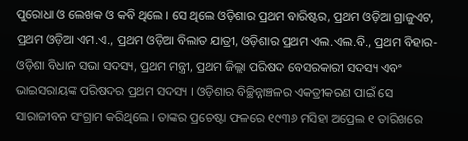ପୁରୋଧା ଓ ଲେଖକ ଓ କବି ଥିଲେ । ସେ ଥିଲେ ଓଡ଼ିଶାର ପ୍ରଥମ ବାରିଷ୍ଟର, ପ୍ରଥମ ଓଡ଼ିଆ ଗ୍ରାଜୁଏଟ, ପ୍ରଥମ ଓଡ଼ିଆ ଏମ.ଏ., ପ୍ରଥମ ଓଡ଼ିଆ ବିଲାତ ଯାତ୍ରୀ, ଓଡ଼ିଶାର ପ୍ରଥମ ଏଲ.ଏଲ.ବି., ପ୍ରଥମ ବିହାର-ଓଡ଼ିଶା ବିଧାନ ସଭା ସଦସ୍ୟ, ପ୍ରଥମ ମନ୍ତ୍ରୀ, ପ୍ରଥମ ଜିଲ୍ଲା ପରିଷଦ ବେସରକାରୀ ସଦସ୍ୟ ଏବଂ ଭାଇସରାୟଙ୍କ ପରିଷଦର ପ୍ରଥମ ସଦସ୍ୟ । ଓଡ଼ିଶାର ବିଚ୍ଛିନ୍ନାଞ୍ଚଳର ଏକତ୍ରୀକରଣ ପାଇଁ ସେ ସାରାଜୀବନ ସଂଗ୍ରାମ କରିଥିଲେ । ତାଙ୍କର ପ୍ରଚେଷ୍ଟା ଫଳରେ ୧୯୩୬ ମସିହା ଅପ୍ରେଲ ୧ ତାରିଖରେ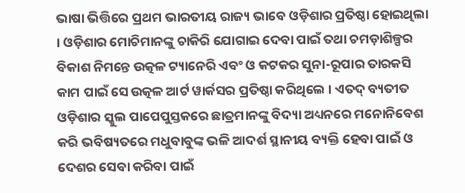ଭାଷା ଭିତ୍ତିରେ ପ୍ରଥମ ଭାରତୀୟ ରାଜ୍ୟ ଭାବେ ଓଡ଼ିଶାର ପ୍ରତିଷ୍ଠା ହୋଇଥିଲା । ଓଡ଼ିଶାର ମୋଚିମାନଙ୍କୁ ଚାକିରି ଯୋଗାଇ ଦେବା ପାଇଁ ତଥା ଚମଡ଼ାଶିଳ୍ପର ବିକାଶ ନିମନ୍ତେ ଉତ୍କଳ ଟ୍ୟାନେରି ଏବଂ ଓ କଟକର ସୁନା-ରୂପାର ତାରକସି କାମ ପାଇଁ ସେ ଉତ୍କଳ ଆର୍ଟ ୱାର୍କସର ପ୍ରତିଷ୍ଠା କରିଥିଲେ । ଏତଦ୍ ବ୍ୟତୀତ ଓଡ଼ିଶାର ସ୍କୁଲ ପାପେପୁସ୍ତକରେ ଛାତ୍ରମାନଙ୍କୁ ବିଦ୍ୟା ଅଧ୍ୟନରେ ମନୋନିବେଶ କରି ଭବିଷ୍ୟତରେ ମଧୁବାବୁଙ୍କ ଭଳି ଆଦର୍ଶ ସ୍ଥାନୀୟ ବ୍ୟକ୍ତି ହେବା ପାଇଁ ଓ ଦେଶର ସେବା କରିବା ପାଇଁ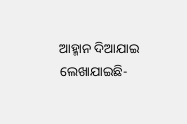ଆହ୍ମାନ ଦିଆଯାଇ ଲେଖାଯାଇଛି-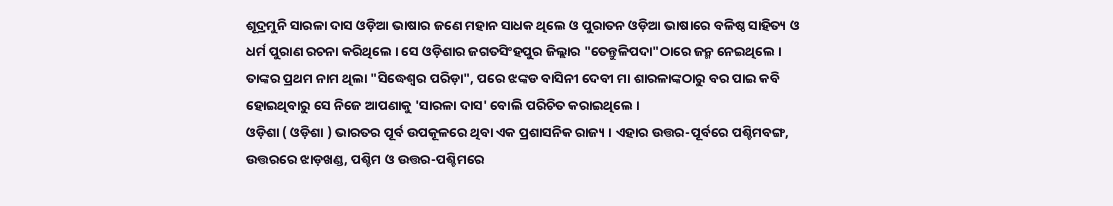ଶୂଦ୍ରମୁନି ସାରଳା ଦାସ ଓଡ଼ିଆ ଭାଷାର ଜଣେ ମହାନ ସାଧକ ଥିଲେ ଓ ପୁରାତନ ଓଡ଼ିଆ ଭାଷାରେ ବଳିଷ୍ଠ ସାହିତ୍ୟ ଓ ଧର୍ମ ପୁରାଣ ରଚନା କରିଥିଲେ । ସେ ଓଡ଼ିଶାର ଜଗତସିଂହପୁର ଜିଲ୍ଲାର "ତେନ୍ତୁଳିପଦା"ଠାରେ ଜନ୍ମ ନେଇଥିଲେ । ତାଙ୍କର ପ୍ରଥମ ନାମ ଥିଲା "ସିଦ୍ଧେଶ୍ୱର ପରିଡ଼ା", ପରେ ଝଙ୍କଡ ବାସିନୀ ଦେବୀ ମା ଶାରଳାଙ୍କଠାରୁ ବର ପାଇ କବି ହୋଇଥିବାରୁ ସେ ନିଜେ ଆପଣାକୁ 'ସାରଳା ଦାସ' ବୋଲି ପରିଚିତ କରାଇଥିଲେ ।
ଓଡ଼ିଶା ( ଓଡ଼ିଶା ) ଭାରତର ପୂର୍ବ ଉପକୂଳରେ ଥିବା ଏକ ପ୍ରଶାସନିକ ରାଜ୍ୟ । ଏହାର ଉତ୍ତର-ପୂର୍ବରେ ପଶ୍ଚିମବଙ୍ଗ, ଉତ୍ତରରେ ଝାଡ଼ଖଣ୍ଡ, ପଶ୍ଚିମ ଓ ଉତ୍ତର-ପଶ୍ଚିମରେ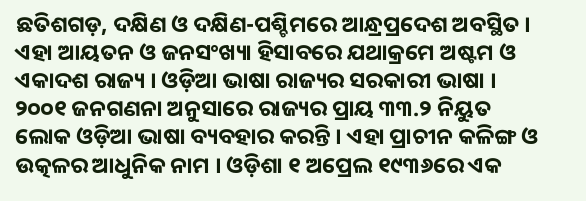ଛତିଶଗଡ଼, ଦକ୍ଷିଣ ଓ ଦକ୍ଷିଣ-ପଶ୍ଚିମରେ ଆନ୍ଧ୍ରପ୍ରଦେଶ ଅବସ୍ଥିତ । ଏହା ଆୟତନ ଓ ଜନସଂଖ୍ୟା ହିସାବରେ ଯଥାକ୍ରମେ ଅଷ୍ଟମ ଓ ଏକାଦଶ ରାଜ୍ୟ । ଓଡ଼ିଆ ଭାଷା ରାଜ୍ୟର ସରକାରୀ ଭାଷା । ୨୦୦୧ ଜନଗଣନା ଅନୁସାରେ ରାଜ୍ୟର ପ୍ରାୟ ୩୩.୨ ନିୟୁତ ଲୋକ ଓଡ଼ିଆ ଭାଷା ବ୍ୟବହାର କରନ୍ତି । ଏହା ପ୍ରାଚୀନ କଳିଙ୍ଗ ଓ ଉତ୍କଳର ଆଧୁନିକ ନାମ । ଓଡ଼ିଶା ୧ ଅପ୍ରେଲ ୧୯୩୬ରେ ଏକ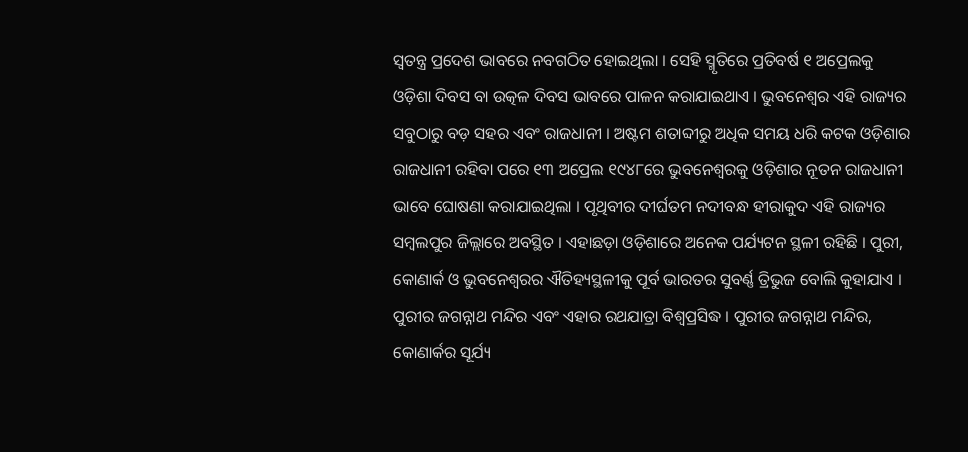ସ୍ୱତନ୍ତ୍ର ପ୍ରଦେଶ ଭାବରେ ନବଗଠିତ ହୋଇଥିଲା । ସେହି ସ୍ମୃତିରେ ପ୍ରତିବର୍ଷ ୧ ଅପ୍ରେଲକୁ ଓଡ଼ିଶା ଦିବସ ବା ଉତ୍କଳ ଦିବସ ଭାବରେ ପାଳନ କରାଯାଇଥାଏ । ଭୁବନେଶ୍ୱର ଏହି ରାଜ୍ୟର ସବୁଠାରୁ ବଡ଼ ସହର ଏବଂ ରାଜଧାନୀ । ଅଷ୍ଟମ ଶତାବ୍ଦୀରୁ ଅଧିକ ସମୟ ଧରି କଟକ ଓଡ଼ିଶାର ରାଜଧାନୀ ରହିବା ପରେ ୧୩ ଅପ୍ରେଲ ୧୯୪୮ରେ ଭୁବନେଶ୍ୱରକୁ ଓଡ଼ିଶାର ନୂତନ ରାଜଧାନୀ ଭାବେ ଘୋଷଣା କରାଯାଇଥିଲା । ପୃଥିବୀର ଦୀର୍ଘତମ ନଦୀବନ୍ଧ ହୀରାକୁଦ ଏହି ରାଜ୍ୟର ସମ୍ବଲପୁର ଜିଲ୍ଲାରେ ଅବସ୍ଥିତ । ଏହାଛଡ଼ା ଓଡ଼ିଶାରେ ଅନେକ ପର୍ଯ୍ୟଟନ ସ୍ଥଳୀ ରହିଛି । ପୁରୀ, କୋଣାର୍କ ଓ ଭୁବନେଶ୍ୱରର ଐତିହ୍ୟସ୍ଥଳୀକୁ ପୂର୍ବ ଭାରତର ସୁବର୍ଣ୍ଣ ତ୍ରିଭୁଜ ବୋଲି କୁହାଯାଏ । ପୁରୀର ଜଗନ୍ନାଥ ମନ୍ଦିର ଏବଂ ଏହାର ରଥଯାତ୍ରା ବିଶ୍ୱପ୍ରସିଦ୍ଧ । ପୁରୀର ଜଗନ୍ନାଥ ମନ୍ଦିର, କୋଣାର୍କର ସୂର୍ଯ୍ୟ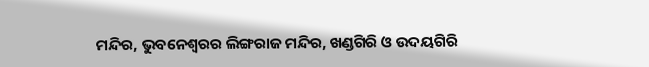ମନ୍ଦିର, ଭୁବନେଶ୍ୱରର ଲିଙ୍ଗରାଜ ମନ୍ଦିର, ଖଣ୍ଡଗିରି ଓ ଉଦୟଗିରି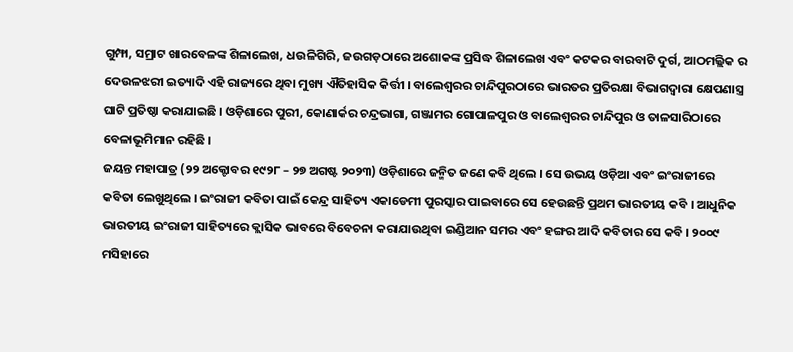ଗୁମ୍ଫା, ସମ୍ରାଟ ଖାରବେଳଙ୍କ ଶିଳାଲେଖ, ଧଉଳିଗିରି, ଜଉଗଡ଼ଠାରେ ଅଶୋକଙ୍କ ପ୍ରସିଦ୍ଧ ଶିଳାଲେଖ ଏବଂ କଟକର ବାରବାଟି ଦୁର୍ଗ, ଆଠମଲ୍ଲିକ ର ଦେଉଳଝରୀ ଇତ୍ୟାଦି ଏହି ରାଜ୍ୟରେ ଥିବା ମୁଖ୍ୟ ଐତିହାସିକ କିର୍ତ୍ତୀ । ବାଲେଶ୍ୱରର ଚାନ୍ଦିପୁରଠାରେ ଭାରତର ପ୍ରତିରକ୍ଷା ବିଭାଗଦ୍ୱାରା କ୍ଷେପଣାସ୍ତ୍ର ଘାଟି ପ୍ରତିଷ୍ଠା କରାଯାଇଛି । ଓଡ଼ିଶାରେ ପୁରୀ, କୋଣାର୍କର ଚନ୍ଦ୍ରଭାଗା, ଗଞ୍ଜାମର ଗୋପାଳପୁର ଓ ବାଲେଶ୍ୱରର ଚାନ୍ଦିପୁର ଓ ତାଳସାରିଠାରେ ବେଳାଭୂମିମାନ ରହିଛି ।
ଜୟନ୍ତ ମହାପାତ୍ର (୨୨ ଅକ୍ଟୋବର ୧୯୨୮ – ୨୭ ଅଗଷ୍ଟ ୨୦୨୩) ଓଡ଼ିଶାରେ ଜନ୍ମିତ ଜଣେ କବି ଥିଲେ । ସେ ଉଭୟ ଓଡ଼ିଆ ଏବଂ ଇଂରାଜୀରେ କବିତା ଲେଖୁଥିଲେ । ଇଂରାଜୀ କବିତା ପାଇଁ କେନ୍ଦ୍ର ସାହିତ୍ୟ ଏକାଡେମୀ ପୁରସ୍କାର ପାଇବାରେ ସେ ହେଉଛନ୍ତି ପ୍ରଥମ ଭାରତୀୟ କବି । ଆଧୁନିକ ଭାରତୀୟ ଇଂରାଜୀ ସାହିତ୍ୟରେ କ୍ଲାସିକ ଭାବରେ ବିବେଚନା କରାଯାଉଥିବା ଇଣ୍ଡିଆନ ସମର ଏବଂ ହଙ୍ଗର ଆଦି କବିତାର ସେ କବି । ୨୦୦୯ ମସିହାରେ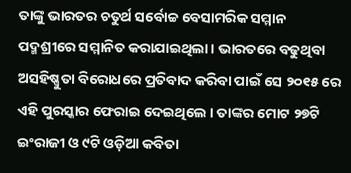ତାଙ୍କୁ ଭାରତର ଚତୁର୍ଥ ସର୍ବୋଚ୍ଚ ବେସାମରିକ ସମ୍ମାନ ପଦ୍ମଶ୍ରୀରେ ସମ୍ମାନିତ କରାଯାଇଥିଲା । ଭାରତରେ ବଢୁଥିବା ଅସହିଷ୍ଣୁତା ବିରୋଧରେ ପ୍ରତିବାଦ କରିବା ପାଇଁ ସେ ୨୦୧୫ ରେ ଏହି ପୁରସ୍କାର ଫେରାଇ ଦେଇଥିଲେ । ତାଙ୍କର ମୋଟ ୨୭ଟି ଇଂରାଜୀ ଓ ୯ଟି ଓଡ଼ିଆ କବିତା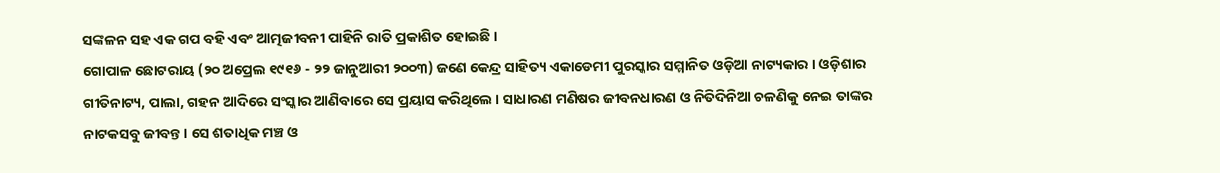ସଙ୍କଳନ ସହ ଏକ ଗପ ବହି ଏବଂ ଆତ୍ମଜୀବନୀ ପାହିନି ରାତି ପ୍ରକାଶିତ ହୋଇଛି ।
ଗୋପାଳ ଛୋଟରାୟ (୨୦ ଅପ୍ରେଲ ୧୯୧୬ - ୨୨ ଜାନୁଆରୀ ୨୦୦୩) ଜଣେ କେନ୍ଦ୍ର ସାହିତ୍ୟ ଏକାଡେମୀ ପୁରସ୍କାର ସମ୍ମାନିତ ଓଡ଼ିଆ ନାଟ୍ୟକାର । ଓଡ଼ିଶାର ଗୀତିନାଟ୍ୟ, ପାଲା, ଗହନ ଆଦିରେ ସଂସ୍କାର ଆଣିବାରେ ସେ ପ୍ରୟାସ କରିଥିଲେ । ସାଧାରଣ ମଣିଷର ଜୀବନଧାରଣ ଓ ନିତିଦିନିଆ ଚଳଣିକୁ ନେଇ ତାଙ୍କର ନାଟକସବୁ ଜୀବନ୍ତ । ସେ ଶତାଧିକ ମଞ୍ଚ ଓ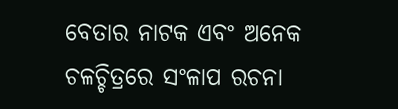ବେତାର ନାଟକ ଏବଂ ଅନେକ ଚଳଚ୍ଚିତ୍ରରେ ସଂଳାପ ରଚନା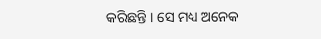କରିଛନ୍ତି । ସେ ମଧ୍ୟ ଅନେକ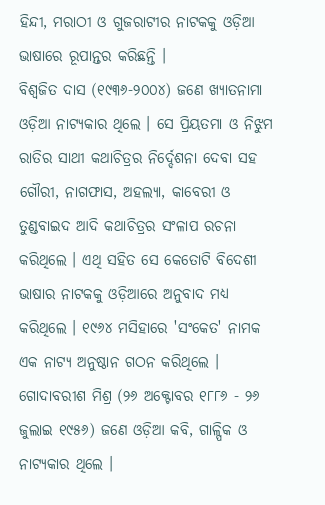ହିନ୍ଦୀ, ମରାଠୀ ଓ ଗୁଜରାଟୀର ନାଟକକୁ ଓଡ଼ିଆ ଭାଷାରେ ରୂପାନ୍ତର କରିଛନ୍ତି ।
ବିଶ୍ୱଜିତ ଦାସ (୧୯୩୬-୨୦୦୪) ଜଣେ ଖ୍ୟାତନାମା ଓଡ଼ିଆ ନାଟ୍ୟକାର ଥିଲେ । ସେ ପ୍ରିୟତମା ଓ ନିଝୁମ ରାତିର ସାଥୀ କଥାଚିତ୍ରର ନିର୍ଦ୍ଦେଶନା ଦେବା ସହ ଗୌରୀ, ନାଗଫାସ, ଅହଲ୍ୟା, କାବେରୀ ଓ ତୁଣ୍ଡବାଇଦ ଆଦି କଥାଚିତ୍ରର ସଂଳାପ ରଚନା କରିଥିଲେ । ଏଥି ସହିତ ସେ କେତୋଟି ବିଦେଶୀ ଭାଷାର ନାଟକକୁ ଓଡ଼ିଆରେ ଅନୁବାଦ ମଧ୍ୟ କରିଥିଲେ । ୧୯୬୪ ମସିହାରେ 'ସଂକେତ' ନାମକ ଏକ ନାଟ୍ୟ ଅନୁଷ୍ଠାନ ଗଠନ କରିଥିଲେ ।
ଗୋଦାବରୀଶ ମିଶ୍ର (୨୬ ଅକ୍ଟୋବର ୧୮୮୬ - ୨୬ ଜୁଲାଇ ୧୯୫୬) ଜଣେ ଓଡ଼ିଆ କବି, ଗାଳ୍ପିକ ଓ ନାଟ୍ୟକାର ଥିଲେ ।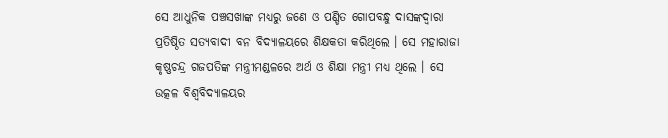ସେ ଆଧୁନିକ ପଞ୍ଚସଖାଙ୍କ ମଧ୍ୟରୁ ଜଣେ ଓ ପଣ୍ଡିତ ଗୋପବନ୍ଧୁ ଦାସଙ୍କଦ୍ୱାରା ପ୍ରତିଷ୍ଠିତ ସତ୍ୟବାଦୀ ବନ ବିଦ୍ୟାଳୟରେ ଶିକ୍ଷକତା କରିଥିଲେ । ସେ ମହାରାଜା କୃଷ୍ଣଚନ୍ଦ୍ର ଗଜପତିଙ୍କ ମନ୍ତ୍ରୀମଣ୍ଡଳରେ ଅର୍ଥ ଓ ଶିକ୍ଷା ମନ୍ତ୍ରୀ ମଧ୍ୟ ଥିଲେ । ସେ ଉତ୍କଳ ବିଶ୍ୱବିଦ୍ୟାଳୟର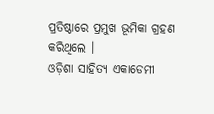ପ୍ରତିଷ୍ଠାରେ ପ୍ରମୁଖ ଭୂମିକା ଗ୍ରହଣ କରିଥିଲେ ।
ଓଡ଼ିଶା ସାହିତ୍ୟ ଏକାଡେମୀ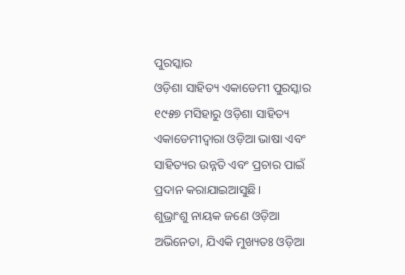ପୁରସ୍କାର
ଓଡ଼ିଶା ସାହିତ୍ୟ ଏକାଡେମୀ ପୁରସ୍କାର ୧୯୫୭ ମସିହାରୁ ଓଡ଼ିଶା ସାହିତ୍ୟ ଏକାଡେମୀଦ୍ୱାରା ଓଡ଼ିଆ ଭାଷା ଏବଂ ସାହିତ୍ୟର ଉନ୍ନତି ଏବଂ ପ୍ରଚାର ପାଇଁ ପ୍ରଦାନ କରାଯାଇଆସୁଛି।
ଶୁଭ୍ରାଂଶୁ ନାୟକ ଜଣେ ଓଡ଼ିଆ ଅଭିନେତା, ଯିଏକି ମୁଖ୍ୟତଃ ଓଡ଼ିଆ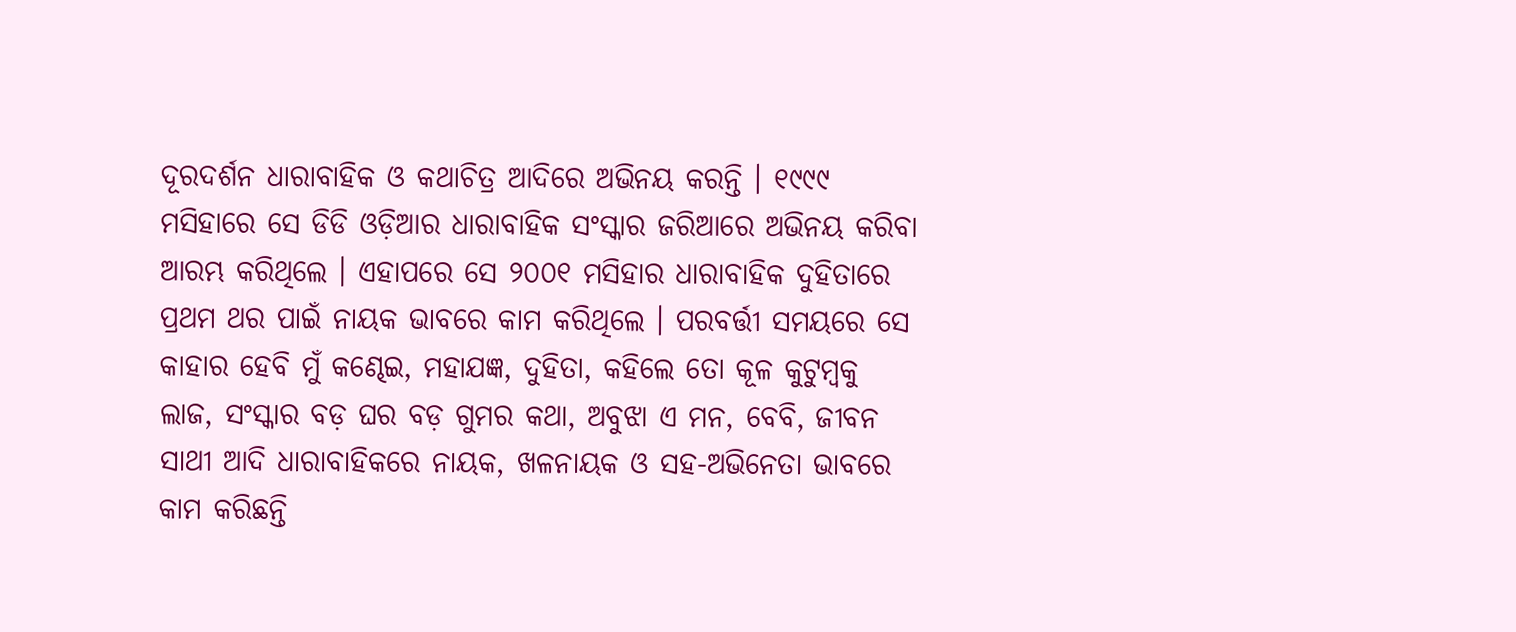ଦୂରଦର୍ଶନ ଧାରାବାହିକ ଓ କଥାଚିତ୍ର ଆଦିରେ ଅଭିନୟ କରନ୍ତି । ୧୯୯୯ ମସିହାରେ ସେ ଡିଡି ଓଡ଼ିଆର ଧାରାବାହିକ ସଂସ୍କାର ଜରିଆରେ ଅଭିନୟ କରିବା ଆରମ୍ଭ କରିଥିଲେ । ଏହାପରେ ସେ ୨୦୦୧ ମସିହାର ଧାରାବାହିକ ଦୁହିତାରେ ପ୍ରଥମ ଥର ପାଇଁ ନାୟକ ଭାବରେ କାମ କରିଥିଲେ । ପରବର୍ତ୍ତୀ ସମୟରେ ସେ କାହାର ହେବି ମୁଁ କଣ୍ଢେଇ, ମହାଯଜ୍ଞ, ଦୁହିତା, କହିଲେ ତୋ କୂଳ କୁଟୁମ୍ବକୁ ଲାଜ, ସଂସ୍କାର ବଡ଼ ଘର ବଡ଼ ଗୁମର କଥା, ଅବୁଝା ଏ ମନ, ବେବି, ଜୀବନ ସାଥୀ ଆଦି ଧାରାବାହିକରେ ନାୟକ, ଖଳନାୟକ ଓ ସହ-ଅଭିନେତା ଭାବରେ କାମ କରିଛନ୍ତି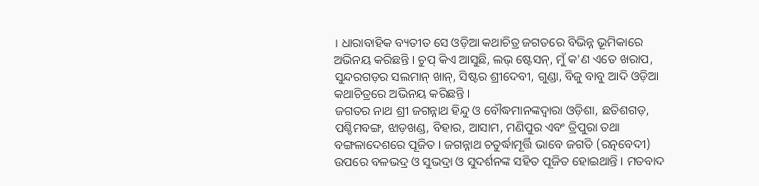। ଧାରାବାହିକ ବ୍ୟତୀତ ସେ ଓଡ଼ିଆ କଥାଚିତ୍ର ଜଗତରେ ବିଭିନ୍ନ ଭୂମିକାରେ ଅଭିନୟ କରିଛନ୍ତି । ଚୁପ୍ କିଏ ଆସୁଛି, ଲଭ୍ ଷ୍ଟେସନ୍, ମୁଁ କ'ଣ ଏତେ ଖରାପ, ସୁନ୍ଦରଗଡ଼ର ସଲମାନ୍ ଖାନ୍, ସିଷ୍ଟର ଶ୍ରୀଦେବୀ, ଗୁଣ୍ଡା, ବିଜୁ ବାବୁ ଆଦି ଓଡ଼ିଆ କଥାଚିତ୍ରରେ ଅଭିନୟ କରିଛନ୍ତି ।
ଜଗତର ନାଥ ଶ୍ରୀ ଜଗନ୍ନାଥ ହିନ୍ଦୁ ଓ ବୌଦ୍ଧମାନଙ୍କଦ୍ୱାରା ଓଡ଼ିଶା, ଛତିଶଗଡ଼, ପଶ୍ଚିମବଙ୍ଗ, ଝାଡ଼ଖଣ୍ଡ, ବିହାର, ଆସାମ, ମଣିପୁର ଏବଂ ତ୍ରିପୁରା ତଥା ବଙ୍ଗଳାଦେଶରେ ପୂଜିତ । ଜଗନ୍ନାଥ ଚତୁର୍ଦ୍ଧାମୂର୍ତ୍ତି ଭାବେ ଜଗତି (ରତ୍ନବେଦୀ) ଉପରେ ବଳଭଦ୍ର ଓ ସୁଭଦ୍ରା ଓ ସୁଦର୍ଶନଙ୍କ ସହିତ ପୂଜିତ ହୋଇଥାନ୍ତି । ମତବାଦ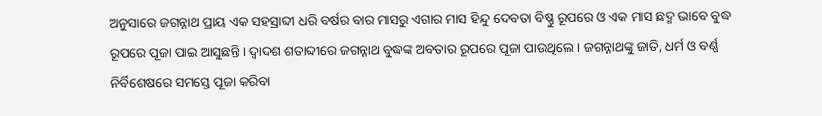ଅନୁସାରେ ଜଗନ୍ନାଥ ପ୍ରାୟ ଏକ ସହସ୍ରାବ୍ଦୀ ଧରି ବର୍ଷର ବାର ମାସରୁ ଏଗାର ମାସ ହିନ୍ଦୁ ଦେବତା ବିଷ୍ଣୁ ରୂପରେ ଓ ଏକ ମାସ ଛଦ୍ମ ଭାବେ ବୁଦ୍ଧ ରୂପରେ ପୂଜା ପାଇ ଆସୁଛନ୍ତି । ଦ୍ୱାଦଶ ଶତାବ୍ଦୀରେ ଜଗନ୍ନାଥ ବୁଦ୍ଧଙ୍କ ଅବତାର ରୂପରେ ପୂଜା ପାଉଥିଲେ । ଜଗନ୍ନାଥଙ୍କୁ ଜାତି, ଧର୍ମ ଓ ବର୍ଣ୍ଣ ନିର୍ବିଶେଷରେ ସମସ୍ତେ ପୂଜା କରିବା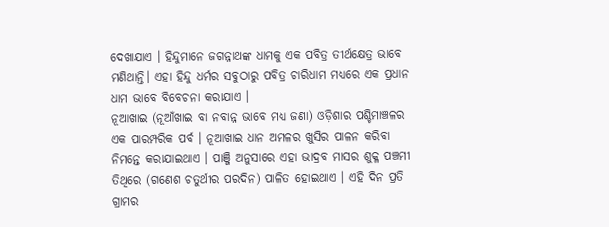ଦେଖାଯାଏ । ହିନ୍ଦୁମାନେ ଜଗନ୍ନାଥଙ୍କ ଧାମକୁ ଏକ ପବିତ୍ର ତୀର୍ଥକ୍ଷେତ୍ର ଭାବେ ମଣିଥାନ୍ତି। ଏହା ହିନ୍ଦୁ ଧର୍ମର ସବୁଠାରୁ ପବିତ୍ର ଚାରିଧାମ ମଧ୍ୟରେ ଏକ ପ୍ରଧାନ ଧାମ ଭାବେ ବିବେଚନା କରାଯାଏ ।
ନୂଆଖାଇ (ନୂଆଁଖାଇ ବା ନବାନ୍ନ ଭାବେ ମଧ୍ୟ ଜଣା) ଓଡ଼ିଶାର ପଶ୍ଚିମାଞ୍ଚଳର ଏକ ପାରମ୍ପରିକ ପର୍ବ । ନୂଆଖାଇ ଧାନ ଅମଳର ଖୁସିର ପାଳନ କରିବା ନିମନ୍ତେ କରାଯାଇଥାଏ । ପାଞ୍ଜି ଅନୁସାରେ ଏହା ଭାଦ୍ରବ ମାସର ଶୁକ୍ଳ ପଞ୍ଚମୀ ତିଥିରେ (ଗଣେଶ ଚତୁର୍ଥୀର ପରଦିନ) ପାଳିତ ହୋଇଥାଏ । ଏହି ଦିନ ପ୍ରତି ଗ୍ରାମର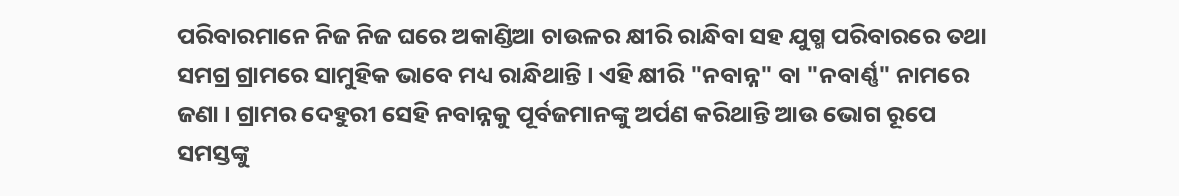ପରିବାରମାନେ ନିଜ ନିଜ ଘରେ ଅକାଣ୍ଡିଆ ଚାଉଳର କ୍ଷୀରି ରାନ୍ଧିବା ସହ ଯୁଗ୍ମ ପରିବାରରେ ତଥା ସମଗ୍ର ଗ୍ରାମରେ ସାମୁହିକ ଭାବେ ମଧ୍ୟ ରାନ୍ଧିଥାନ୍ତି । ଏହି କ୍ଷୀରି "ନବାନ୍ନ" ବା "ନବାର୍ଣ୍ଣ" ନାମରେ ଜଣା । ଗ୍ରାମର ଦେହୁରୀ ସେହି ନବାନ୍ନକୁ ପୂର୍ବଜମାନଙ୍କୁ ଅର୍ପଣ କରିଥାନ୍ତି ଆଉ ଭୋଗ ରୂପେ ସମସ୍ତଙ୍କୁ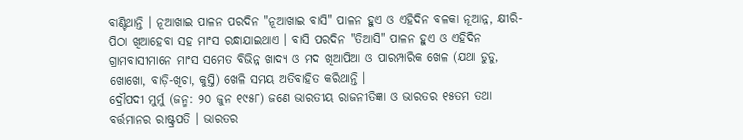ବାଣ୍ଟିଥାନ୍ତି । ନୂଆଖାଇ ପାଳନ ପରଦିନ "ନୂଆଖାଇ ବାସି" ପାଳନ ହୁଏ ଓ ଏହିଦିନ ବଳକା ନୂଆନ୍ନ, କ୍ଷୀରି-ପିଠା ଖିଆହେବା ସହ ମାଂସ ରନ୍ଧାଯାଇଥାଏ । ବାସି ପରଦିନ "ତିଆସି" ପାଳନ ହୁଏ ଓ ଏହିଦିନ ଗ୍ରାମବାସୀମାନେ ମାଂସ ସମେତ ବିଭିନ୍ନ ଖାଦ୍ୟ ଓ ମଦ ଖିଆପିଆ ଓ ପାରମ୍ପାରିକ ଖେଳ (ଯଥା ଡୁଡୁ, ଖୋଖୋ, ବାଡ଼ି-ଖିଚା, କୁସ୍ତି) ଖେଳି ସମୟ ଅତିବାହିତ କରିଥାନ୍ତି ।
ଦ୍ରୌପଦୀ ମୁର୍ମୁ (ଜନ୍ମ: ୨୦ ଜୁନ ୧୯୫୮) ଜଣେ ଭାରତୀୟ ରାଜନୀତିଜ୍ଞା ଓ ଭାରତର ୧୫ତମ ତଥା ବର୍ତ୍ତମାନର ରାଷ୍ଟ୍ରପତି । ଭାରତର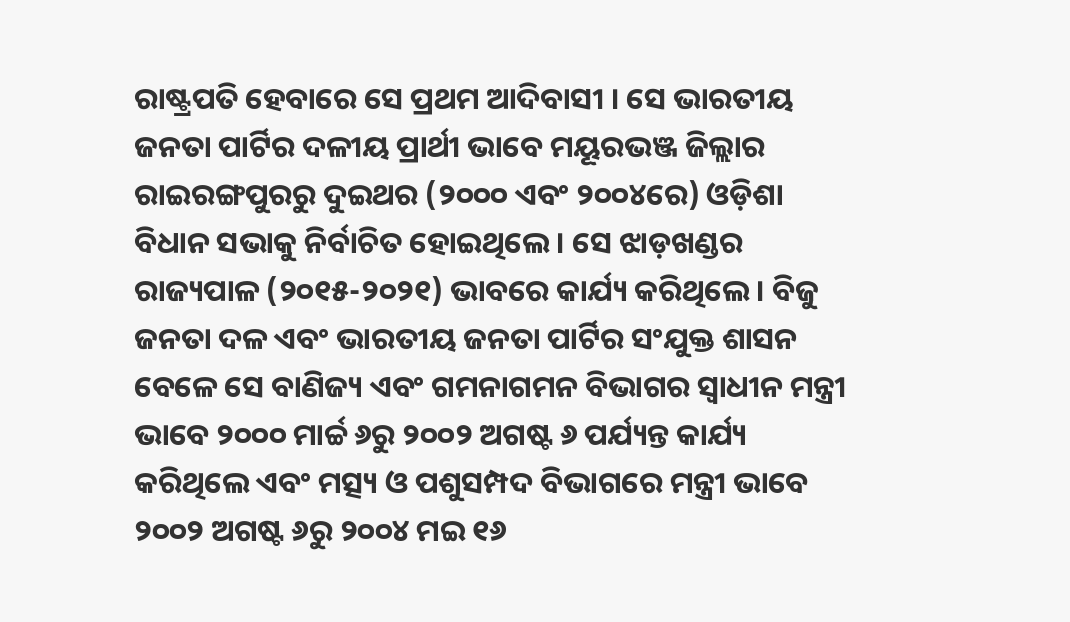ରାଷ୍ଟ୍ରପତି ହେବାରେ ସେ ପ୍ରଥମ ଆଦିବାସୀ । ସେ ଭାରତୀୟ ଜନତା ପାର୍ଟିର ଦଳୀୟ ପ୍ରାର୍ଥୀ ଭାବେ ମୟୂରଭଞ୍ଜ ଜିଲ୍ଲାର ରାଇରଙ୍ଗପୁରରୁ ଦୁଇଥର (୨୦୦୦ ଏବଂ ୨୦୦୪ରେ) ଓଡ଼ିଶା ବିଧାନ ସଭାକୁ ନିର୍ବାଚିତ ହୋଇଥିଲେ । ସେ ଝାଡ଼ଖଣ୍ଡର ରାଜ୍ୟପାଳ (୨୦୧୫-୨୦୨୧) ଭାବରେ କାର୍ଯ୍ୟ କରିଥିଲେ । ବିଜୁ ଜନତା ଦଳ ଏବଂ ଭାରତୀୟ ଜନତା ପାର୍ଟିର ସଂଯୁକ୍ତ ଶାସନ ବେଳେ ସେ ବାଣିଜ୍ୟ ଏବଂ ଗମନାଗମନ ବିଭାଗର ସ୍ୱାଧୀନ ମନ୍ତ୍ରୀ ଭାବେ ୨୦୦୦ ମାର୍ଚ୍ଚ ୬ରୁ ୨୦୦୨ ଅଗଷ୍ଟ ୬ ପର୍ଯ୍ୟନ୍ତ କାର୍ଯ୍ୟ କରିଥିଲେ ଏବଂ ମତ୍ସ୍ୟ ଓ ପଶୁସମ୍ପଦ ବିଭାଗରେ ମନ୍ତ୍ରୀ ଭାବେ ୨୦୦୨ ଅଗଷ୍ଟ ୬ରୁ ୨୦୦୪ ମଇ ୧୬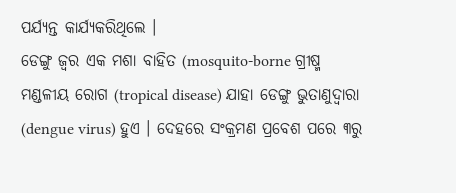ପର୍ଯ୍ୟନ୍ତ କାର୍ଯ୍ୟକରିଥିଲେ ।
ଡେଙ୍ଗୁ ଜ୍ୱର ଏକ ମଶା ବାହିତ (mosquito-borne ଗ୍ରୀଷ୍ମ ମଣ୍ଡଳୀୟ ରୋଗ (tropical disease) ଯାହା ଡେଙ୍ଗୁ ଭୁତାଣୁଦ୍ୱାରା (dengue virus) ହୁଏ । ଦେହରେ ସଂକ୍ରମଣ ପ୍ରବେଶ ପରେ ୩ରୁ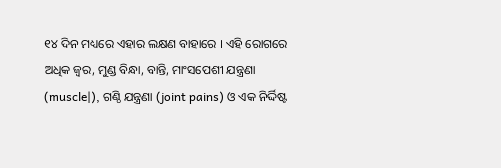୧୪ ଦିନ ମଧ୍ୟରେ ଏହାର ଲକ୍ଷଣ ବାହାରେ । ଏହି ରୋଗରେ ଅଧିକ ଜ୍ୱର, ମୁଣ୍ଡ ବିନ୍ଧା, ବାନ୍ତି, ମାଂସପେଶୀ ଯନ୍ତ୍ରଣା (muscle|), ଗଣ୍ଠି ଯନ୍ତ୍ରଣା (joint pains) ଓ ଏକ ନିର୍ଦ୍ଦିଷ୍ଟ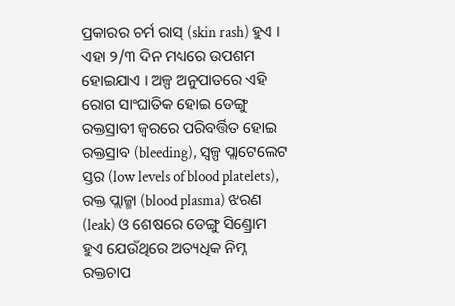ପ୍ରକାରର ଚର୍ମ ରାସ୍ (skin rash) ହୁଏ । ଏହା ୨/୩ ଦିନ ମଧ୍ୟରେ ଉପଶମ ହୋଇଯାଏ । ଅଳ୍ପ ଅନୁପାତରେ ଏହି ରୋଗ ସାଂଘାତିକ ହୋଇ ଡେଙ୍ଗୁ ରକ୍ତସ୍ରାବୀ ଜ୍ୱରରେ ପରିବର୍ତ୍ତିତ ହୋଇ ରକ୍ତସ୍ରାବ (bleeding), ସ୍ୱଳ୍ପ ପ୍ଲାଟେଲେଟ ସ୍ତର (low levels of blood platelets), ରକ୍ତ ପ୍ଲାଜ୍ମା (blood plasma) ଝରଣ (leak) ଓ ଶେଷରେ ଡେଙ୍ଗୁ ସିଣ୍ଡ୍ରୋମ ହୁଏ ଯେଉଁଥିରେ ଅତ୍ୟଧିକ ନିମ୍ନ ରକ୍ତଚାପ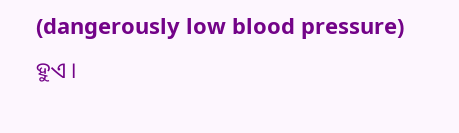(dangerously low blood pressure) ହୁଏ ।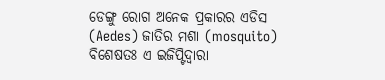ଡେଙ୍ଗୁ ରୋଗ ଅନେକ ପ୍ରକାରର ଏଡିସ (Aedes) ଜାତିର ମଶା (mosquito) ବିଶେଷତଃ ଏ ଇଜିପ୍ଟିଦ୍ୱାରା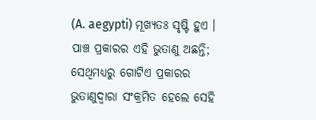(A. aegypti) ମୂଖ୍ୟତଃ ସୃଷ୍ଟି ହୁଏ । ପାଞ୍ଚ ପ୍ରକାରର ଏହି ଭୁତାଣୁ ଅଛନ୍ତି; ସେଥିମଧ୍ୟରୁ ଗୋଟିଏ ପ୍ରକାରର ଭୁତାଣୁଦ୍ୱାରା ସଂକ୍ରମିତ ହେଲେ ସେହି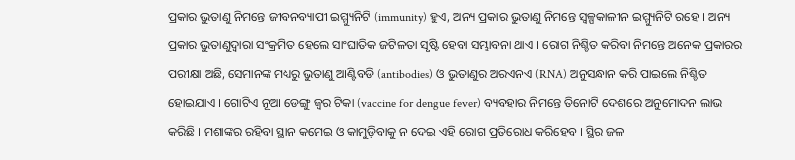ପ୍ରକାର ଭୁତାଣୁ ନିମନ୍ତେ ଜୀବନବ୍ୟାପୀ ଇମ୍ମ୍ୟୁନିଟି (immunity) ହୁଏ, ଅନ୍ୟ ପ୍ରକାର ଭୁତାଣୁ ନିମନ୍ତେ ସ୍ୱଳ୍ପକାଳୀନ ଇମ୍ମ୍ୟୁନିଟି ରହେ । ଅନ୍ୟ ପ୍ରକାର ଭୁତାଣୁଦ୍ୱାରା ସଂକ୍ରମିତ ହେଲେ ସାଂଘାତିକ ଜଟିଳତା ସୃଷ୍ଟି ହେବା ସମ୍ଭାବନା ଥାଏ । ରୋଗ ନିଶ୍ଚିତ କରିବା ନିମନ୍ତେ ଅନେକ ପ୍ରକାରର ପରୀକ୍ଷା ଅଛି, ସେମାନଙ୍କ ମଧ୍ୟରୁ ଭୁତାଣୁ ଆଣ୍ଟିବଡି (antibodies) ଓ ଭୁତାଣୁର ଅରଏନଏ (RNA) ଅନୁସନ୍ଧାନ କରି ପାଇଲେ ନିଶ୍ଚିତ ହୋଇଯାଏ । ଗୋଟିଏ ନୂଆ ଡେଙ୍ଗୁ ଜ୍ୱର ଟିକା (vaccine for dengue fever) ବ୍ୟବହାର ନିମନ୍ତେ ତିନୋଟି ଦେଶରେ ଅନୁମୋଦନ ଲାଭ କରିଛି । ମଶାଙ୍କର ରହିବା ସ୍ଥାନ କମେଇ ଓ କାମୁଡ଼ିବାକୁ ନ ଦେଇ ଏହି ରୋଗ ପ୍ରତିରୋଧ କରିହେବ । ସ୍ଥିର ଜଳ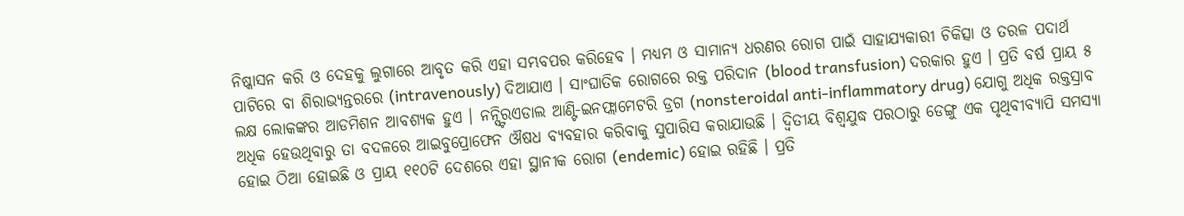ନିଷ୍କାସନ କରି ଓ ଦେହକୁ ଲୁଗାରେ ଆବୃତ କରି ଏହା ସମ୍ଭବପର କରିହେବ । ମଧ୍ୟମ ଓ ସାମାନ୍ୟ ଧରଣର ରୋଗ ପାଇଁ ସାହାଯ୍ୟକାରୀ ଚିକିତ୍ସା ଓ ତରଳ ପଦାର୍ଥ ପାଟିରେ ବା ଶିରାଭ୍ୟନ୍ତରରେ (intravenously) ଦିଆଯାଏ । ସାଂଘାତିକ ରୋଗରେ ରକ୍ତ ପରିଦାନ (blood transfusion) ଦରକାର ହୁଏ । ପ୍ରତି ବର୍ଷ ପ୍ରାୟ ୫ ଲକ୍ଷ ଲୋକଙ୍କର ଆଡମିଶନ ଆବଶ୍ୟକ ହୁଏ । ନନ୍ସ୍ଟିରଏଡାଲ ଆଣ୍ଟି-ଇନଫ୍ଲାମେଟରି ଡ୍ରଗ (nonsteroidal anti-inflammatory drug) ଯୋଗୁ ଅଧିକ ରକ୍ତସ୍ରାବ ଅଧିକ ହେଉଥିବାରୁ ତା ବଦଳରେ ଆଇବୁପ୍ରୋଫେନ ଔଷଧ ବ୍ୟବହାର କରିବାକୁ ସୁପାରିସ କରାଯାଉଛି । ଦ୍ୱିତୀୟ ବିଶ୍ୱଯୁଦ୍ଧ ପରଠାରୁ ଡେଙ୍ଗୁ ଏକ ପୃଥିବୀବ୍ୟାପି ସମସ୍ୟା ହୋଇ ଠିଆ ହୋଇଛି ଓ ପ୍ରାୟ ୧୧୦ଟି ଦେଶରେ ଏହା ସ୍ଥାନୀକ ରୋଗ (endemic) ହୋଇ ରହିଛି । ପ୍ରତି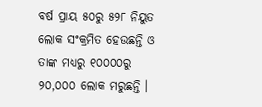ବର୍ଷ ପ୍ରାୟ ୫୦ରୁ ୫୨୮ ନିୟୁତ ଲୋକ ସଂକ୍ରମିତ ହେଉଛନ୍ତି ଓ ତାଙ୍କ ମଧ୍ୟରୁ ୧୦୦୦୦ରୁ ୨୦,୦୦୦ ଲୋକ ମରୁଛନ୍ତି ।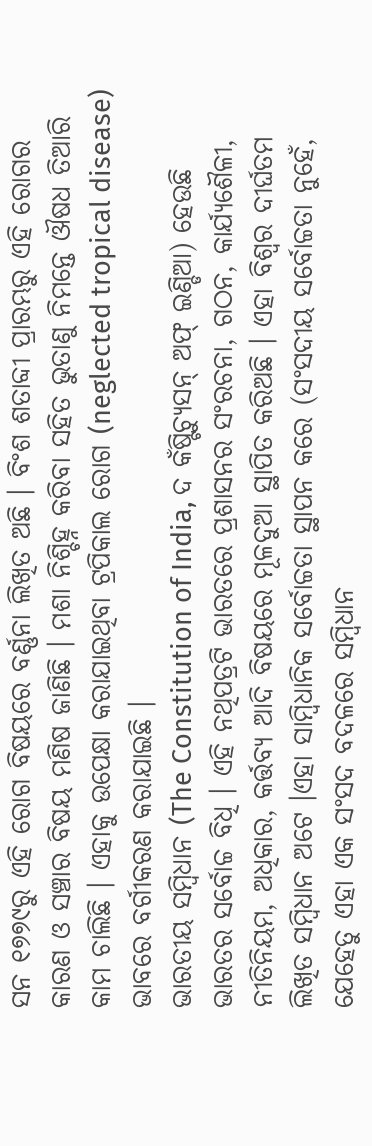ସନ ୧୭୭୯ରୁ ଏହି ରୋଗ ବିଷୟରେ ବର୍ଣ୍ଣନା ଲିଖିତ ଅଛି । ବିଂଶ ଶତାବ୍ଦୀ ପ୍ରାରମ୍ଭରୁ ଏହି ରୋଗର କାରଣ ଓ ସଞ୍ଚାର ବିଷୟ ମଣିଷ ଜାଣିଛି । ମଶା ନିଶ୍ଚିହ୍ନ କରିବା ସହିତ ଭୁତାଣୁ ନିମନ୍ତେ ଔଷଧ ତିଆରି କାମ ଚାଲିଛି । ଏହାକୁ ଉପେକ୍ଷା କରାଯାଇଥିବା ଟ୍ରପିକାଲ ରୋଗ (neglected tropical disease) ଭାବରେ ବର୍ଗୀକରଣ କରାଯାଇଛି ।
ଭାରତୀୟ ସମ୍ବିଧାନ (The Constitution of India, ଦ କଁଷ୍ଟିଚ୍ଯୁସନ୍ ଅଫ୍ ଇଣ୍ଡିଆ) ହେଉଛି ଭାରତର ସର୍ବୋଚ୍ଚ ବିଧି । ଏହି ନଥିପତ୍ରଟି ଭାରତରେ ପ୍ରଶାସନର ସଂରଚନା, ଗଠନ, କାର୍ଯ୍ୟଶୈଳୀ, ନୀତିନିୟମ, ଅଧିକାର, କର୍ତ୍ତବ୍ୟ ଆଦି ବିଷୟରେ ମୂଳଦୁଆ ସ୍ଥାପିତ କରିଅଛି । ଏହା ବିଶ୍ୱର ଦୀର୍ଘତମ ଲିଖିତ ସମ୍ବିଧାନ ଅଟେ ।ଏହା ସାମ୍ବିଧାନିକ ସର୍ବୋଚ୍ଚତା ସ୍ଥାପନ କରେ (ସଂସଦୀୟ ସର୍ବୋଚ୍ଚତା ନୁହେଁ, ଯେହେତୁ ଏହା ଏକ ସଂସଦ ବଦଳରେ ସମ୍ବିଧାନ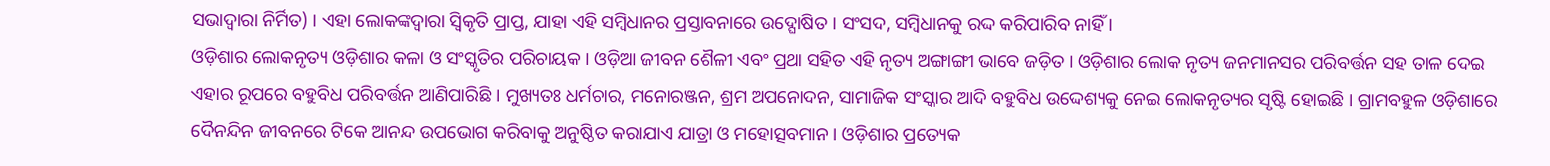ସଭାଦ୍ୱାରା ନିର୍ମିତ) । ଏହା ଲୋକଙ୍କଦ୍ୱାରା ସ୍ୱିକୃତି ପ୍ରାପ୍ତ, ଯାହା ଏହି ସମ୍ବିଧାନର ପ୍ରସ୍ତାବନାରେ ଉଦ୍ଘୋଷିତ । ସଂସଦ, ସମ୍ବିଧାନକୁ ରଦ୍ଦ କରିପାରିବ ନାହିଁ ।
ଓଡ଼ିଶାର ଲୋକନୃତ୍ୟ ଓଡ଼ିଶାର କଳା ଓ ସଂସ୍କୃତିର ପରିଚାୟକ । ଓଡ଼ିଆ ଜୀବନ ଶୈଳୀ ଏବଂ ପ୍ରଥା ସହିତ ଏହି ନୃତ୍ୟ ଅଙ୍ଗାଙ୍ଗୀ ଭାବେ ଜଡ଼ିତ । ଓଡ଼ିଶାର ଲୋକ ନୃତ୍ୟ ଜନମାନସର ପରିବର୍ତ୍ତନ ସହ ତାଳ ଦେଇ ଏହାର ରୂପରେ ବହୁବିଧ ପରିବର୍ତ୍ତନ ଆଣିପାରିଛି । ମୁଖ୍ୟତଃ ଧର୍ମଚାର, ମନୋରଞ୍ଜନ, ଶ୍ରମ ଅପନୋଦନ, ସାମାଜିକ ସଂସ୍କାର ଆଦି ବହୁବିଧ ଉଦ୍ଦେଶ୍ୟକୁ ନେଇ ଲୋକନୃତ୍ୟର ସୃଷ୍ଟି ହୋଇଛି । ଗ୍ରାମବହୁଳ ଓଡ଼ିଶାରେ ଦୈନନ୍ଦିନ ଜୀବନରେ ଟିକେ ଆନନ୍ଦ ଉପଭୋଗ କରିବାକୁ ଅନୁଷ୍ଠିତ କରାଯାଏ ଯାତ୍ରା ଓ ମହୋତ୍ସବମାନ । ଓଡ଼ିଶାର ପ୍ରତ୍ୟେକ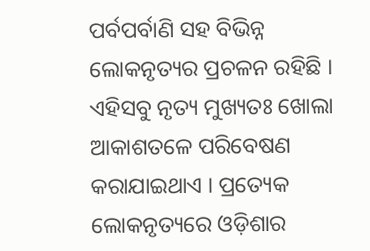ପର୍ବପର୍ବାଣି ସହ ବିଭିନ୍ନ ଲୋକନୃତ୍ୟର ପ୍ରଚଳନ ରହିଛି । ଏହିସବୁ ନୃତ୍ୟ ମୁଖ୍ୟତଃ ଖୋଲା ଆକାଶତଳେ ପରିବେଷଣ କରାଯାଇଥାଏ । ପ୍ରତ୍ୟେକ ଲୋକନୃତ୍ୟରେ ଓଡ଼ିଶାର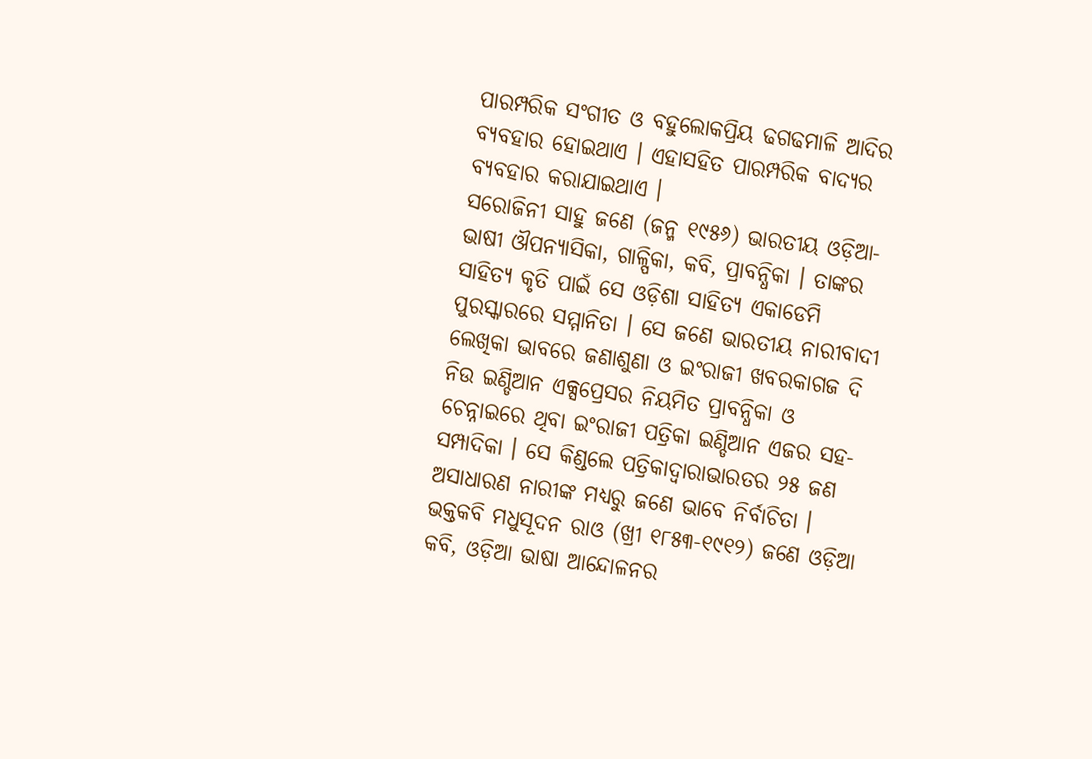ପାରମ୍ପରିକ ସଂଗୀତ ଓ ବହୁଲୋକପ୍ରିୟ ଢଗଢମାଳି ଆଦିର ବ୍ୟବହାର ହୋଇଥାଏ । ଏହାସହିତ ପାରମ୍ପରିକ ବାଦ୍ୟର ବ୍ୟବହାର କରାଯାଇଥାଏ ।
ସରୋଜିନୀ ସାହୁ ଜଣେ (ଜନ୍ମ ୧୯୫୬) ଭାରତୀୟ ଓଡ଼ିଆ-ଭାଷୀ ଔପନ୍ୟାସିକା, ଗାଳ୍ପିକା, କବି, ପ୍ରାବନ୍ଧିକା । ତାଙ୍କର ସାହିତ୍ୟ କୃତି ପାଇଁ ସେ ଓଡ଼ିଶା ସାହିତ୍ୟ ଏକାଡେମି ପୁରସ୍କାରରେ ସମ୍ମାନିତା । ସେ ଜଣେ ଭାରତୀୟ ନାରୀବାଦୀ ଲେଖିକା ଭାବରେ ଜଣାଶୁଣା ଓ ଇଂରାଜୀ ଖବରକାଗଜ ଦି ନିଉ ଇଣ୍ଡିଆନ ଏକ୍ସପ୍ରେସର ନିୟମିତ ପ୍ରାବନ୍ଧିକା ଓ ଚେନ୍ନାଇରେ ଥିବା ଇଂରାଜୀ ପତ୍ରିକା ଇଣ୍ଡିଆନ ଏଜର ସହ-ସମ୍ପାଦିକା । ସେ କିଣ୍ଡଲେ ପତ୍ରିକାଦ୍ୱାରାଭାରତର ୨୫ ଜଣ ଅସାଧାରଣ ନାରୀଙ୍କ ମଧ୍ୟରୁ ଜଣେ ଭାବେ ନିର୍ବାଚିତା ।
ଭକ୍ତକବି ମଧୁସୂଦନ ରାଓ (ଖ୍ରୀ ୧୮୫୩-୧୯୧୨) ଜଣେ ଓଡ଼ିଆ କବି, ଓଡ଼ିଆ ଭାଷା ଆନ୍ଦୋଳନର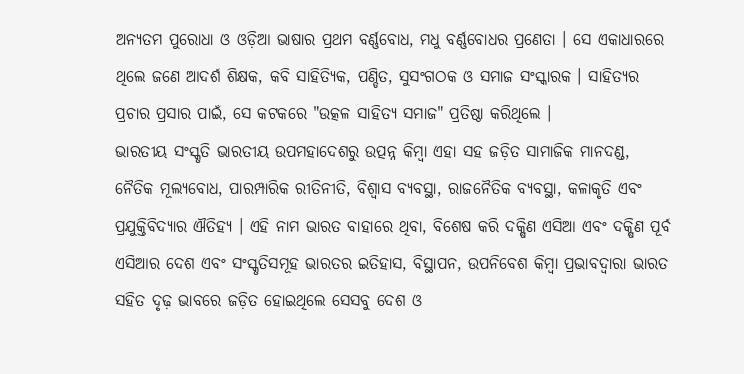ଅନ୍ୟତମ ପୁରୋଧା ଓ ଓଡ଼ିଆ ଭାଷାର ପ୍ରଥମ ବର୍ଣ୍ଣବୋଧ, ମଧୁ ବର୍ଣ୍ଣବୋଧର ପ୍ରଣେତା । ସେ ଏକାଧାରରେ ଥିଲେ ଜଣେ ଆଦର୍ଶ ଶିକ୍ଷକ, କବି ସାହିତ୍ୟିକ, ପଣ୍ଡିତ, ସୁସଂଗଠକ ଓ ସମାଜ ସଂସ୍କାରକ । ସାହିତ୍ୟର ପ୍ରଚାର ପ୍ରସାର ପାଇଁ, ସେ କଟକରେ "ଉତ୍କଳ ସାହିତ୍ୟ ସମାଜ" ପ୍ରତିଷ୍ଠା କରିଥିଲେ ।
ଭାରତୀୟ ସଂସ୍କୃତି ଭାରତୀୟ ଉପମହାଦେଶରୁ ଉତ୍ପନ୍ନ କିମ୍ବା ଏହା ସହ ଜଡ଼ିତ ସାମାଜିକ ମାନଦଣ୍ଡ, ନୈତିକ ମୂଲ୍ୟବୋଧ, ପାରମ୍ପାରିକ ରୀତିନୀତି, ବିଶ୍ୱାସ ବ୍ୟବସ୍ଥା, ରାଜନୈତିକ ବ୍ୟବସ୍ଥା, କଳାକୃତି ଏବଂ ପ୍ରଯୁକ୍ତିବିଦ୍ୟାର ଐତିହ୍ୟ । ଏହି ନାମ ଭାରତ ବାହାରେ ଥିବା, ବିଶେଷ କରି ଦକ୍ଷିଣ ଏସିଆ ଏବଂ ଦକ୍ଷିଣ ପୂର୍ବ ଏସିଆର ଦେଶ ଏବଂ ସଂସ୍କୃତିସମୂହ ଭାରତର ଇତିହାସ, ବିସ୍ଥାପନ, ଉପନିବେଶ କିମ୍ବା ପ୍ରଭାବଦ୍ୱାରା ଭାରତ ସହିତ ଦୃଢ଼ ଭାବରେ ଜଡ଼ିତ ହୋଇଥିଲେ ସେସବୁ ଦେଶ ଓ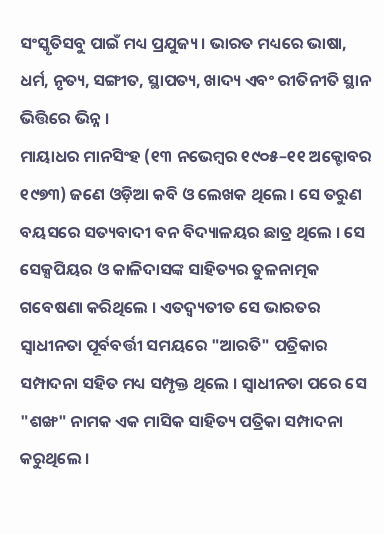ସଂସ୍କୃତିସବୁ ପାଇଁ ମଧ୍ୟ ପ୍ରଯୁଜ୍ୟ । ଭାରତ ମଧ୍ୟରେ ଭାଷା, ଧର୍ମ, ନୃତ୍ୟ, ସଙ୍ଗୀତ, ସ୍ଥାପତ୍ୟ, ଖାଦ୍ୟ ଏବଂ ରୀତିନୀତି ସ୍ଥାନ ଭିତ୍ତିରେ ଭିନ୍ନ ।
ମାୟାଧର ମାନସିଂହ (୧୩ ନଭେମ୍ବର ୧୯୦୫–୧୧ ଅକ୍ଟୋବର ୧୯୭୩) ଜଣେ ଓଡ଼ିଆ କବି ଓ ଲେଖକ ଥିଲେ । ସେ ତରୁଣ ବୟସରେ ସତ୍ୟବାଦୀ ବନ ବିଦ୍ୟାଳୟର ଛାତ୍ର ଥିଲେ । ସେ ସେକ୍ସପିୟର ଓ କାଳିଦାସଙ୍କ ସାହିତ୍ୟର ତୁଳନାତ୍ମକ ଗବେଷଣା କରିଥିଲେ । ଏତଦ୍ବ୍ୟତୀତ ସେ ଭାରତର ସ୍ୱାଧୀନତା ପୂର୍ବବର୍ତ୍ତୀ ସମୟରେ "ଆରତି" ପତ୍ରିକାର ସମ୍ପାଦନା ସହିତ ମଧ୍ୟ ସମ୍ପୃକ୍ତ ଥିଲେ । ସ୍ୱାଧୀନତା ପରେ ସେ "ଶଙ୍ଖ" ନାମକ ଏକ ମାସିକ ସାହିତ୍ୟ ପତ୍ରିକା ସମ୍ପାଦନା କରୁଥିଲେ ।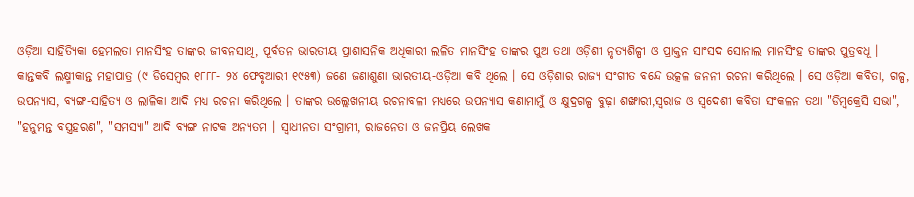ଓଡ଼ିଆ ସାହିତ୍ୟିକା ହେମଲତା ମାନସିଂହ ତାଙ୍କର ଜୀବନସାଥି, ପୂର୍ବତନ ଭାରତୀୟ ପ୍ରାଶାସନିକ ଅଧିକାରୀ ଲଳିତ ମାନସିଂହ ତାଙ୍କର ପୁଅ ତଥା ଓଡ଼ିଶୀ ନୃତ୍ୟଶିଳ୍ପୀ ଓ ପ୍ରାକ୍ତନ ସାଂସଦ ସୋନାଲ ମାନସିଂହ ତାଙ୍କର ପୁତ୍ରବଧୂ ।
କାନ୍ତକବି ଲକ୍ଷ୍ମୀକାନ୍ତ ମହାପାତ୍ର (୯ ଡିସେମ୍ବର ୧୮୮୮- ୨୪ ଫେବୃଆରୀ ୧୯୫୩) ଜଣେ ଜଣାଶୁଣା ଭାରତୀୟ-ଓଡ଼ିଆ କବି ଥିଲେ । ସେ ଓଡ଼ିଶାର ରାଜ୍ୟ ସଂଗୀତ ବନ୍ଦେ ଉତ୍କଳ ଜନନୀ ରଚନା କରିଥିଲେ । ସେ ଓଡ଼ିଆ କବିତା, ଗଳ୍ପ, ଉପନ୍ୟାସ, ବ୍ୟଙ୍ଗ-ସାହିତ୍ୟ ଓ ଲାଳିକା ଆଦି ମଧ୍ୟ ରଚନା କରିଥିଲେ । ତାଙ୍କର ଉଲ୍ଲେଖନୀୟ ରଚନାବଳୀ ମଧ୍ୟରେ ଉପନ୍ୟାସ କଣାମାମୁଁ ଓ କ୍ଷୁଦ୍ରଗଳ୍ପ ବୁଢ଼ା ଶଙ୍ଖାରୀ,ସ୍ୱରାଜ ଓ ସ୍ୱଦେଶୀ କବିତା ସଂକଳନ ତଥା "ଡିମ୍ବକ୍ରେସି ସଭା", "ହନୁମନ୍ତ ବସ୍ତ୍ରହରଣ", "ସମସ୍ୟା" ଆଦି ବ୍ୟଙ୍ଗ ନାଟକ ଅନ୍ୟତମ । ସ୍ୱାଧୀନତା ସଂଗ୍ରାମୀ, ରାଜନେତା ଓ ଜନପ୍ରିୟ ଲେଖକ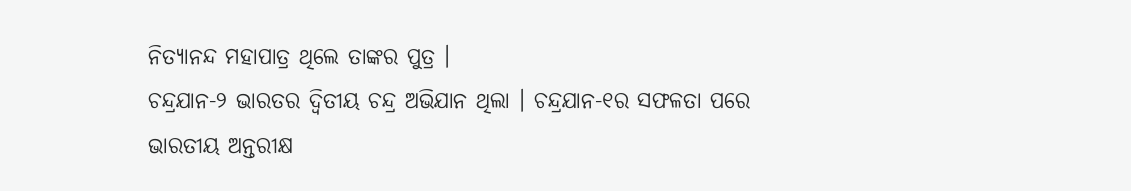ନିତ୍ୟାନନ୍ଦ ମହାପାତ୍ର ଥିଲେ ତାଙ୍କର ପୁତ୍ର ।
ଚନ୍ଦ୍ରଯାନ-୨ ଭାରତର ଦ୍ୱିତୀୟ ଚନ୍ଦ୍ର ଅଭିଯାନ ଥିଲା । ଚନ୍ଦ୍ରଯାନ-୧ର ସଫଳତା ପରେ ଭାରତୀୟ ଅନ୍ତରୀକ୍ଷ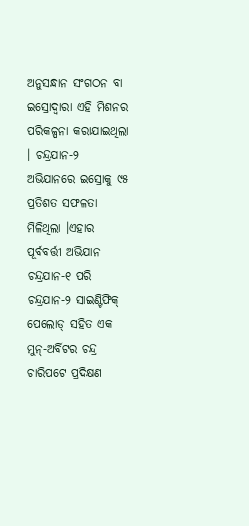ଅନୁସନ୍ଧାନ ସଂଗଠନ ବା ଇସ୍ରୋଦ୍ୱାରା ଏହି ମିଶନର ପରିକଳ୍ପନା କରାଯାଇଥିଲା । ଚନ୍ଦ୍ରଯାନ-୨ ଅଭିଯାନରେ ଇସ୍ରୋକୁ ୯୫ ପ୍ରତିଶତ ସଫଳତା ମିଳିଥିଲା ।ଏହାର ପୂର୍ବବର୍ତ୍ତୀ ଅଭିଯାନ ଚନ୍ଦ୍ରଯାନ-୧ ପରି ଚନ୍ଦ୍ରଯାନ-୨ ସାଇଣ୍ଟିଫିକ୍ ପେଲୋଡ୍ ସହିତ ଏକ ମୁନ୍-ଅର୍ବିଟର ଚନ୍ଦ୍ର ଚାରିପଟେ ପ୍ରଦିକ୍ଷଣ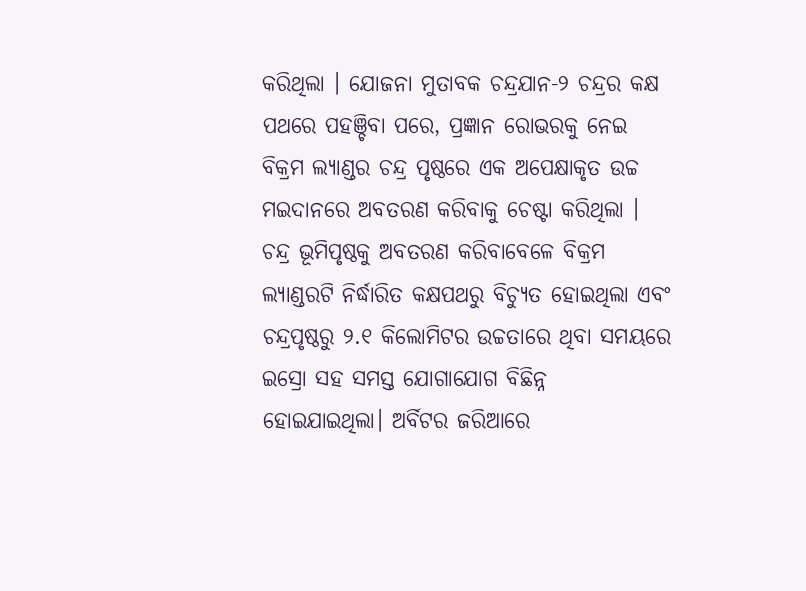କରିଥିଲା । ଯୋଜନା ମୁତାବକ ଚନ୍ଦ୍ରଯାନ-୨ ଚନ୍ଦ୍ରର କକ୍ଷ ପଥରେ ପହଞ୍ଚିବା ପରେ, ପ୍ରଜ୍ଞାନ ରୋଭରକୁ ନେଇ ବିକ୍ରମ ଲ୍ୟାଣ୍ଡର ଚନ୍ଦ୍ର ପୃଷ୍ଠରେ ଏକ ଅପେକ୍ଷାକୃତ ଉଚ୍ଚ ମଇଦାନରେ ଅବତରଣ କରିବାକୁ ଚେଷ୍ଟା କରିଥିଲା । ଚନ୍ଦ୍ର ଭୂମିପୃଷ୍ଠକୁ ଅବତରଣ କରିବାବେଳେ ବିକ୍ରମ ଲ୍ୟାଣ୍ଡରଟି ନିର୍ଦ୍ଧାରିତ କକ୍ଷପଥରୁ ବିଚ୍ୟୁତ ହୋଇଥିଲା ଏବଂ ଚନ୍ଦ୍ରପୃଷ୍ଠରୁ ୨.୧ କିଲୋମିଟର ଉଚ୍ଚତାରେ ଥିବା ସମୟରେ ଇସ୍ରୋ ସହ ସମସ୍ତ ଯୋଗାଯୋଗ ବିଛିନ୍ନ ହୋଇଯାଇଥିଲା। ଅର୍ବିଟର ଜରିଆରେ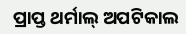ପ୍ରାପ୍ତ ଥର୍ମାଲ୍ ଅପଟିକାଲ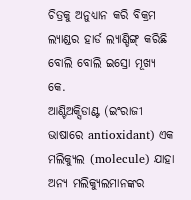ଚିତ୍ରକୁ ଅନୁଧ୍ୟାନ କରି ବିକ୍ରମ ଲ୍ୟାଣ୍ଡର ହାର୍ଡ ଲ୍ୟାଣ୍ଡିଙ୍ଗ୍ କରିଛି ବୋଲି ବୋଲି ଇସ୍ରୋ ମୂଖ୍ୟ କେ.
ଆଣ୍ଟିଅକ୍ସିଡାଣ୍ଟ (ଇଂରାଜୀ ଭାଷାରେ antioxidant) ଏକ ମଲିକ୍ୟୁଲ (molecule) ଯାହା ଅନ୍ୟ ମଲିକ୍ୟୁଲମାନଙ୍କର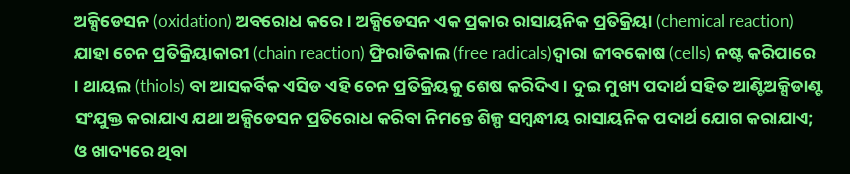ଅକ୍ସିଡେସନ (oxidation) ଅବରୋଧ କରେ । ଅକ୍ସିଡେସନ ଏକ ପ୍ରକାର ରାସାୟନିକ ପ୍ରତିକ୍ରିୟା (chemical reaction) ଯାହା ଚେନ ପ୍ରତିକ୍ରିୟାକାରୀ (chain reaction) ଫ୍ରିରାଡିକାଲ (free radicals)ଦ୍ୱାରା ଜୀବକୋଷ (cells) ନଷ୍ଟ କରିପାରେ । ଥାୟଲ (thiols) ବା ଆସକର୍ବିକ ଏସିଡ ଏହି ଚେନ ପ୍ରତିକ୍ରିୟକୁ ଶେଷ କରିଦିଏ । ଦୁଇ ମୁଖ୍ୟ ପଦାର୍ଥ ସହିତ ଆଣ୍ଟିଅକ୍ସିଡାଣ୍ଟ ସଂଯୁକ୍ତ କରାଯାଏ ଯଥା ଅକ୍ସିଡେସନ ପ୍ରତିରୋଧ କରିବା ନିମନ୍ତେ ଶିଳ୍ପ ସମ୍ବନ୍ଧୀୟ ରାସାୟନିକ ପଦାର୍ଥ ଯୋଗ କରାଯାଏ; ଓ ଖାଦ୍ୟରେ ଥିବା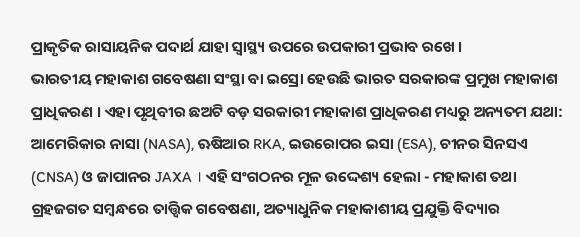ପ୍ରାକୃତିକ ରାସାୟନିକ ପଦାର୍ଥ ଯାହା ସ୍ୱାସ୍ଥ୍ୟ ଉପରେ ଉପକାରୀ ପ୍ରଭାବ ରଖେ ।
ଭାରତୀୟ ମହାକାଶ ଗବେଷଣା ସଂସ୍ଥା ବା ଇସ୍ରୋ ହେଉଛି ଭାରତ ସରକାରଙ୍କ ପ୍ରମୁଖ ମହାକାଶ ପ୍ରାଧିକରଣ । ଏହା ପୃଥିବୀର ଛଅଟି ବଡ଼ ସରକାରୀ ମହାକାଶ ପ୍ରାଧିକରଣ ମଧ୍ୟରୁ ଅନ୍ୟତମ ଯଥା: ଆମେରିକାର ନାସା (NASA), ଋଷିଆର RKA, ଇଉରୋପର ଇସା (ESA), ଚୀନର ସିନସଏ (CNSA) ଓ ଜାପାନର JAXA । ଏହି ସଂଗଠନର ମୂଳ ଉଦ୍ଦେଶ୍ୟ ହେଲା - ମହାକାଶ ତଥା ଗ୍ରହଜଗତ ସମ୍ବନ୍ଧରେ ତାତ୍ତ୍ୱିକ ଗବେଷଣା, ଅତ୍ୟାଧୁନିକ ମହାକାଶୀୟ ପ୍ରଯୁକ୍ତି ବିଦ୍ୟାର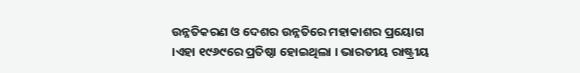ଉନ୍ନତିକରଣ ଓ ଦେଶର ଉନ୍ନତିରେ ମହାକାଶର ପ୍ରୟୋଗ ।ଏହା ୧୯୬୯ରେ ପ୍ରତିଷ୍ଠା ହୋଇଥିଲା । ଭାରତୀୟ ରାଷ୍ଟ୍ରୀୟ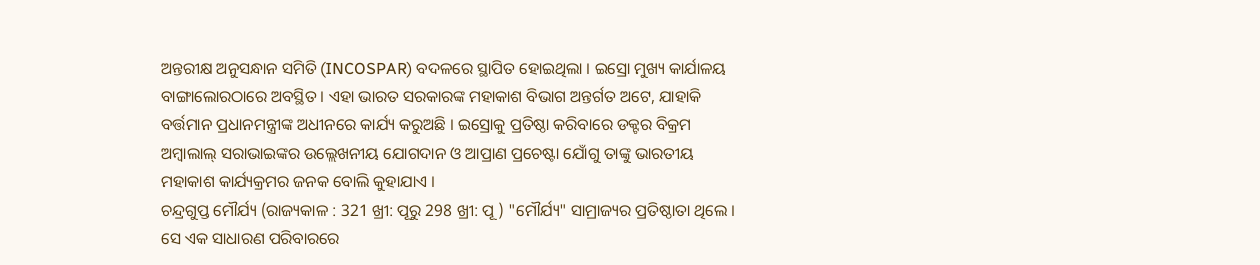ଅନ୍ତରୀକ୍ଷ ଅନୁସନ୍ଧାନ ସମିତି (INCOSPAR) ବଦଳରେ ସ୍ଥାପିତ ହୋଇଥିଲା । ଇସ୍ରୋ ମୁଖ୍ୟ କାର୍ଯାଳୟ ବାଙ୍ଗାଲୋରଠାରେ ଅବସ୍ଥିତ । ଏହା ଭାରତ ସରକାରଙ୍କ ମହାକାଶ ବିଭାଗ ଅନ୍ତର୍ଗତ ଅଟେ, ଯାହାକି ବର୍ତ୍ତମାନ ପ୍ରଧାନମନ୍ତ୍ରୀଙ୍କ ଅଧୀନରେ କାର୍ଯ୍ୟ କରୁଅଛି । ଇସ୍ରୋକୁ ପ୍ରତିଷ୍ଠା କରିବାରେ ଡକ୍ଟର ବିକ୍ରମ ଅମ୍ବାଲାଲ୍ ସରାଭାଇଙ୍କର ଉଲ୍ଲେଖନୀୟ ଯୋଗଦାନ ଓ ଆପ୍ରାଣ ପ୍ରଚେଷ୍ଟା ଯୋଁଗୁ ତାଙ୍କୁ ଭାରତୀୟ ମହାକାଶ କାର୍ଯ୍ୟକ୍ରମର ଜନକ ବୋଲି କୁହାଯାଏ ।
ଚନ୍ଦ୍ରଗୁପ୍ତ ମୌର୍ଯ୍ୟ (ରାଜ୍ୟକାଳ : 321 ଖ୍ରୀ: ପୂରୁ 298 ଖ୍ରୀ: ପୂ ) "ମୌର୍ଯ୍ୟ" ସାମ୍ରାଜ୍ୟର ପ୍ରତିଷ୍ଠାତା ଥିଲେ । ସେ ଏକ ସାଧାରଣ ପରିବାରରେ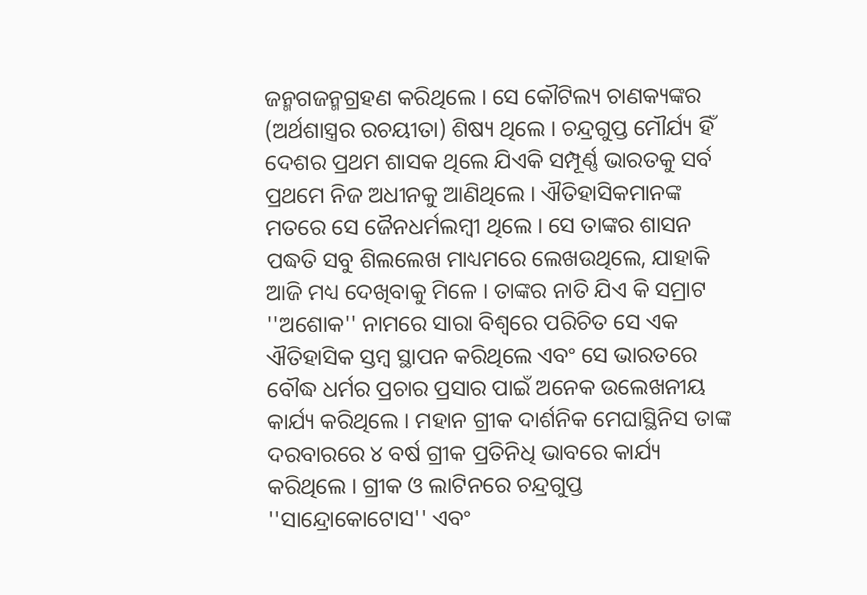ଜନ୍ମଗଜନ୍ମଗ୍ରହଣ କରିଥିଲେ । ସେ କୌଟିଲ୍ୟ ଚାଣକ୍ୟଙ୍କର (ଅର୍ଥଶାସ୍ତ୍ରର ରଚୟୀତା) ଶିଷ୍ୟ ଥିଲେ । ଚନ୍ଦ୍ରଗୁପ୍ତ ମୌର୍ଯ୍ୟ ହିଁ ଦେଶର ପ୍ରଥମ ଶାସକ ଥିଲେ ଯିଏକି ସମ୍ପୂର୍ଣ୍ଣ ଭାରତକୁ ସର୍ବ ପ୍ରଥମେ ନିଜ ଅଧୀନକୁ ଆଣିଥିଲେ । ଐତିହାସିକମାନଙ୍କ ମତରେ ସେ ଜୈନଧର୍ମଲମ୍ବୀ ଥିଲେ । ସେ ତାଙ୍କର ଶାସନ ପଦ୍ଧତି ସବୁ ଶିଲଲେଖ ମାଧ୍ୟମରେ ଲେଖଉଥିଲେ, ଯାହାକି ଆଜି ମଧ୍ୟ ଦେଖିବାକୁ ମିଳେ । ତାଙ୍କର ନାତି ଯିଏ କି ସମ୍ରାଟ ''ଅଶୋକ'' ନାମରେ ସାରା ବିଶ୍ୱରେ ପରିଚିତ ସେ ଏକ ଐତିହାସିକ ସ୍ତମ୍ବ ସ୍ଥାପନ କରିଥିଲେ ଏବଂ ସେ ଭାରତରେ ବୌଦ୍ଧ ଧର୍ମର ପ୍ରଚାର ପ୍ରସାର ପାଇଁ ଅନେକ ଉଲେଖନୀୟ କାର୍ଯ୍ୟ କରିଥିଲେ । ମହାନ ଗ୍ରୀକ ଦାର୍ଶନିକ ମେଘାସ୍ଥିନିସ ତାଙ୍କ ଦରବାରରେ ୪ ବର୍ଷ ଗ୍ରୀକ ପ୍ରତିନିଧି ଭାବରେ କାର୍ଯ୍ୟ କରିଥିଲେ । ଗ୍ରୀକ ଓ ଲାଟିନରେ ଚନ୍ଦ୍ରଗୁପ୍ତ ''ସାନ୍ଦ୍ରୋକୋଟୋସ'' ଏବଂ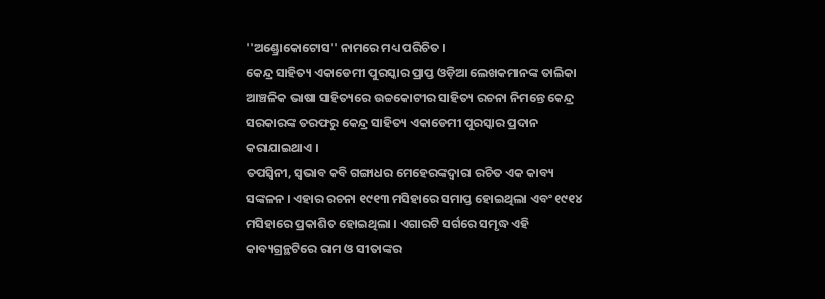''ଅଣ୍ଡ୍ରୋକୋଟୋସ'' ନାମରେ ମଧ୍ୟ ପରିଚିତ ।
କେନ୍ଦ୍ର ସାହିତ୍ୟ ଏକାଡେମୀ ପୁରସ୍କାର ପ୍ରାପ୍ତ ଓଡ଼ିଆ ଲେଖକମାନଙ୍କ ତାଲିକା
ଆଞ୍ଚଳିକ ଭାଷା ସାହିତ୍ୟରେ ଉଚ୍ଚକୋଟୀର ସାହିତ୍ୟ ରଚନା ନିମନ୍ତେ କେନ୍ଦ୍ର ସରକାରଙ୍କ ତରଫରୁ କେନ୍ଦ୍ର ସାହିତ୍ୟ ଏକାଡେମୀ ପୁରସ୍କାର ପ୍ରଦାନ କରାଯାଇଥାଏ ।
ତପସ୍ୱିନୀ, ସ୍ୱଭାବ କବି ଗଙ୍ଗାଧର ମେହେରଙ୍କଦ୍ୱାରା ରଚିତ ଏକ କାବ୍ୟ ସଙ୍କଳନ । ଏହାର ରଚନା ୧୯୧୩ ମସିହାରେ ସମାପ୍ତ ହୋଇଥିଲା ଏବଂ ୧୯୧୪ ମସିହାରେ ପ୍ରକାଶିତ ହୋଇଥିଲା । ଏଗାରଟି ସର୍ଗରେ ସମୃଦ୍ଧ ଏହି କାବ୍ୟଗ୍ରନ୍ଥଟିରେ ରାମ ଓ ସୀତାଙ୍କର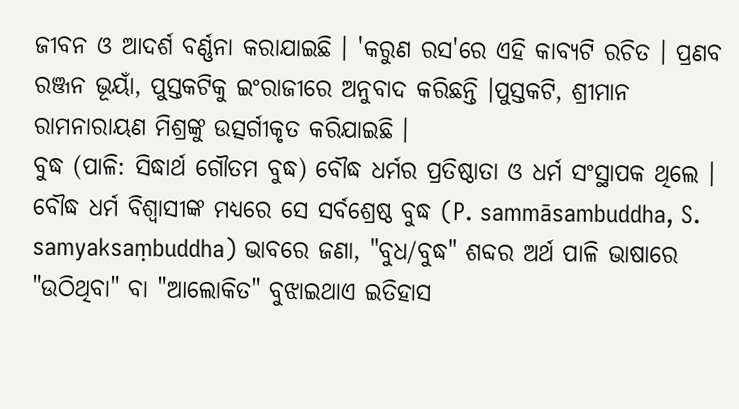ଜୀବନ ଓ ଆଦର୍ଶ ବର୍ଣ୍ଣନା କରାଯାଇଛି । 'କରୁଣ ରସ'ରେ ଏହି କାବ୍ୟଟି ରଚିତ । ପ୍ରଣବ ରଞ୍ଜନ ଭୂୟାଁ, ପୁସ୍ତକଟିକୁ ଇଂରାଜୀରେ ଅନୁବାଦ କରିଛନ୍ତି ।ପୁସ୍ତକଟି, ଶ୍ରୀମାନ ରାମନାରାୟଣ ମିଶ୍ରଙ୍କୁ ଉତ୍ସର୍ଗୀକୃତ କରିଯାଇଛି ।
ବୁଦ୍ଧ (ପାଳି: ସିଦ୍ଧାର୍ଥ ଗୌତମ ବୁଦ୍ଧ) ବୌଦ୍ଧ ଧର୍ମର ପ୍ରତିଷ୍ଠାତା ଓ ଧର୍ମ ସଂସ୍ଥାପକ ଥିଲେ । ବୌଦ୍ଧ ଧର୍ମ ବିଶ୍ୱାସୀଙ୍କ ମଧ୍ୟରେ ସେ ସର୍ବଶ୍ରେଷ୍ଠ ବୁଦ୍ଧ (P. sammāsambuddha, S. samyaksaṃbuddha) ଭାବରେ ଜଣା, "ବୁଧ/ବୁଦ୍ଧ" ଶବ୍ଦର ଅର୍ଥ ପାଳି ଭାଷାରେ "ଉଠିଥିବା" ବା "ଆଲୋକିତ" ବୁଝାଇଥାଏ ଇତିହାସ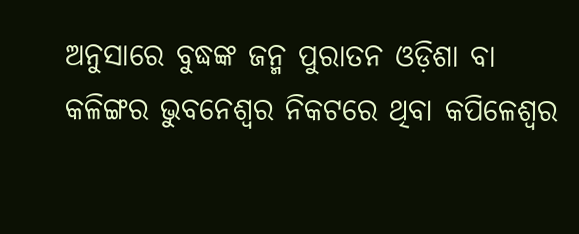ଅନୁସାରେ ବୁଦ୍ଧଙ୍କ ଜନ୍ମ ପୁରାତନ ଓଡ଼ିଶା ବା କଳିଙ୍ଗର ଭୁବନେଶ୍ୱର ନିକଟରେ ଥିବା କପିଳେଶ୍ୱର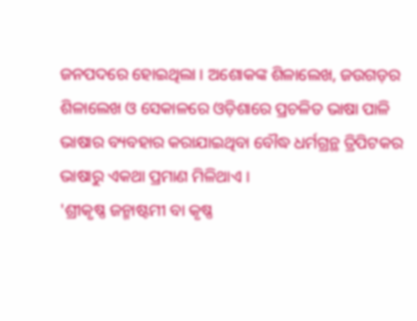ଜନପଦରେ ହୋଇଥିଲା । ଅଶୋକଙ୍କ ଶିଳାଲେଖ, ଜଉଗଡ଼ର ଶିଳାଲେଖ ଓ ସେକାଳରେ ଓଡ଼ିଶାରେ ପ୍ରଚଳିତ ଭାଷା ପାଳି ଭାଷାର ବ୍ୟବହାର କରାଯାଇଥିବା ବୌଦ୍ଧ ଧର୍ମଗ୍ରନ୍ଥ ତ୍ରିପିଟକର ଭାଷାରୁ ଏକଥା ପ୍ରମାଣ ମିଳିଥାଏ ।
'ଶ୍ରୀକୃଷ୍ଣ ଜନ୍ମାଷ୍ଟମୀ ବା କୃଷ୍ଣ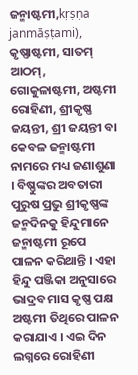ଜନ୍ମାଷ୍ଟମୀ,kṛṣṇa janmāṣṭami), କୃଷ୍ଣାଷ୍ଟମୀ, ସାତମ୍ ଆଠମ୍, ଗୋକୁଳାଷ୍ଟମୀ, ଅଷ୍ଟମୀ ରୋହିଣୀ, ଶ୍ରୀକୃଷ୍ଣ ଜୟନ୍ତୀ, ଶ୍ରୀ ଜୟନ୍ତୀ ବା କେବଳ ଜନ୍ମାଷ୍ଟମୀ ନାମରେ ମଧ୍ୟ ଜଣାଶୁଣା । ବିଷ୍ଣୁଙ୍କର ଅବତାରୀ ପୁରୁଷ ପ୍ରଭୁ ଶ୍ରୀକୃଷ୍ଣଙ୍କ ଜନ୍ମଦିନକୁ ହିନ୍ଦୁମାନେ ଜନ୍ମାଷ୍ଟମୀ ରୂପେ ପାଳନ କରିଥାନ୍ତି । ଏହା ହିନ୍ଦୁ ପଞ୍ଜିକା ଅନୁସାରେ ଭାଦ୍ରବ ମାସ କୃଷ୍ଣ ପକ୍ଷ ଅଷ୍ଟମୀ ତିଥିରେ ପାଳନ କରାଯାଏ । ଏଇ ଦିନ ଲଗ୍ନରେ ରୋହିଣୀ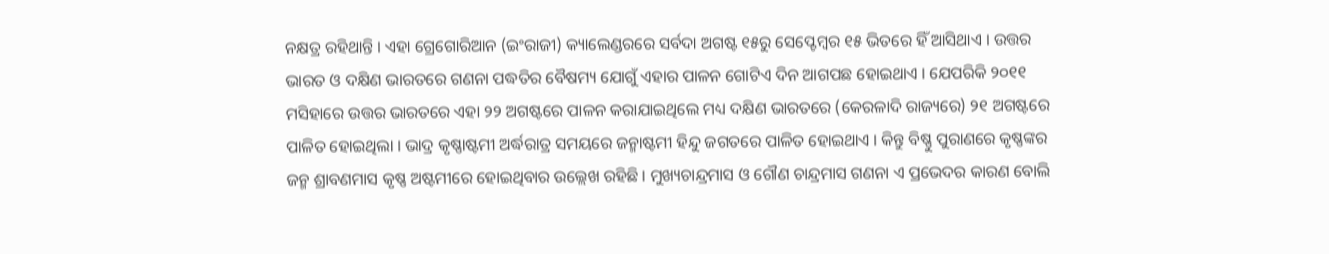ନକ୍ଷତ୍ର ରହିଥାନ୍ତି । ଏହା ଗ୍ରେଗୋରିଆନ (ଇଂରାଜୀ) କ୍ୟାଲେଣ୍ଡରରେ ସର୍ବଦା ଅଗଷ୍ଟ ୧୫ରୁ ସେପ୍ଟେମ୍ବର ୧୫ ଭିତରେ ହିଁ ଆସିଥାଏ । ଉତ୍ତର ଭାରତ ଓ ଦକ୍ଷିଣ ଭାରତରେ ଗଣନା ପଦ୍ଧତିର ବୈଷମ୍ୟ ଯୋଗୁଁ ଏହାର ପାଳନ ଗୋଟିଏ ଦିନ ଆଗପଛ ହୋଇଥାଏ । ଯେପରିକି ୨୦୧୧ ମସିହାରେ ଉତ୍ତର ଭାରତରେ ଏହା ୨୨ ଅଗଷ୍ଟରେ ପାଳନ କରାଯାଇଥିଲେ ମଧ୍ୟ ଦକ୍ଷିଣ ଭାରତରେ (କେରଳାଦି ରାଜ୍ୟରେ) ୨୧ ଅଗଷ୍ଟରେ ପାଳିତ ହୋଇଥିଲା । ଭାଦ୍ର କୃଷ୍ଣାଷ୍ଟମୀ ଅର୍ଦ୍ଧରାତ୍ର ସମୟରେ ଜନ୍ମାଷ୍ଟମୀ ହିନ୍ଦୁ ଜଗତରେ ପାଳିତ ହୋଇଥାଏ । କିନ୍ତୁ ବିଷ୍ଣୁ ପୁରାଣରେ କୃଷ୍ଣଙ୍କର ଜନ୍ମ ଶ୍ରାବଣମାସ କୃଷ୍ଣ ଅଷ୍ଟମୀରେ ହୋଇଥିବାର ଉଲ୍ଲେଖ ରହିଛି । ମୁଖ୍ୟଚାନ୍ଦ୍ରମାସ ଓ ଗୌଣ ଚାନ୍ଦ୍ରମାସ ଗଣନା ଏ ପ୍ରଭେଦର କାରଣ ବୋଲି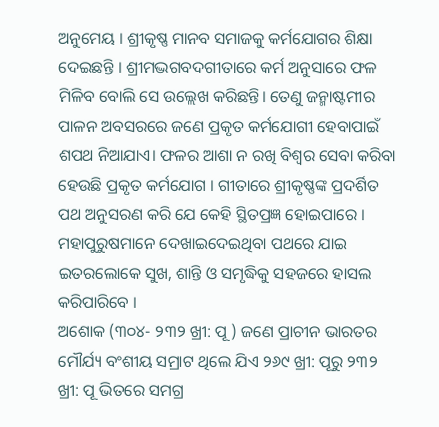ଅନୁମେୟ । ଶ୍ରୀକୃଷ୍ଣ ମାନବ ସମାଜକୁ କର୍ମଯୋଗର ଶିକ୍ଷା ଦେଇଛନ୍ତି । ଶ୍ରୀମଦ୍ଭଗବଦଗୀତାରେ କର୍ମ ଅନୁସାରେ ଫଳ ମିଳିବ ବୋଲି ସେ ଉଲ୍ଲେଖ କରିଛନ୍ତି। ତେଣୁ ଜନ୍ମାଷ୍ଟମୀର ପାଳନ ଅବସରରେ ଜଣେ ପ୍ରକୃତ କର୍ମଯୋଗୀ ହେବାପାଇଁ ଶପଥ ନିଆଯାଏ। ଫଳର ଆଶା ନ ରଖି ବିଶ୍ୱର ସେବା କରିବା ହେଉଛି ପ୍ରକୃତ କର୍ମଯୋଗ । ଗୀତାରେ ଶ୍ରୀକୃଷ୍ଣଙ୍କ ପ୍ରଦର୍ଶିତ ପଥ ଅନୁସରଣ କରି ଯେ କେହି ସ୍ଥିତପ୍ରଜ୍ଞ ହୋଇପାରେ । ମହାପୁରୁଷମାନେ ଦେଖାଇଦେଇଥିବା ପଥରେ ଯାଇ ଇତରଲୋକେ ସୁଖ, ଶାନ୍ତି ଓ ସମୃଦ୍ଧିକୁ ସହଜରେ ହାସଲ କରିପାରିବେ ।
ଅଶୋକ (୩୦୪- ୨୩୨ ଖ୍ରୀ: ପୂ ) ଜଣେ ପ୍ରାଚୀନ ଭାରତର ମୌର୍ଯ୍ୟ ବଂଶୀୟ ସମ୍ରାଟ ଥିଲେ ଯିଏ ୨୬୯ ଖ୍ରୀ: ପୂରୁ ୨୩୨ ଖ୍ରୀ: ପୂ ଭିତରେ ସମଗ୍ର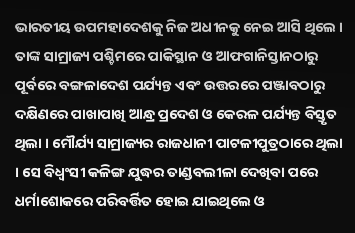ଭାରତୀୟ ଉପମହାଦେଶକୁ ନିଜ ଅଧୀନକୁ ନେଇ ଆସି ଥିଲେ । ତାଙ୍କ ସାମ୍ରାଜ୍ୟ ପଶ୍ଚିମରେ ପାକିସ୍ଥାନ ଓ ଆଫଗାନିସ୍ତାନଠାରୁ ପୂର୍ବରେ ବଙ୍ଗଳାଦେଶ ପର୍ଯ୍ୟନ୍ତ ଏବଂ ଉତ୍ତରରେ ପଞ୍ଜାବଠାରୁ ଦକ୍ଷିଣରେ ପାଖାପାଖି ଆନ୍ଧ୍ର ପ୍ରଦେଶ ଓ କେରଳ ପର୍ଯ୍ୟନ୍ତ ବିସ୍ତୃତ ଥିଲା । ମୌର୍ଯ୍ୟ ସାମ୍ରାଜ୍ୟର ରାଜଧାନୀ ପାଟଳୀପୁତ୍ରଠାରେ ଥିଲା । ସେ ବିଧ୍ୱଂସୀ କଳିଙ୍ଗ ଯୁଦ୍ଧର ତାଣ୍ଡବଲୀଳା ଦେଖିବା ପରେ ଧର୍ମାଶୋକରେ ପରିବର୍ତ୍ତିତ ହୋଇ ଯାଇଥିଲେ ଓ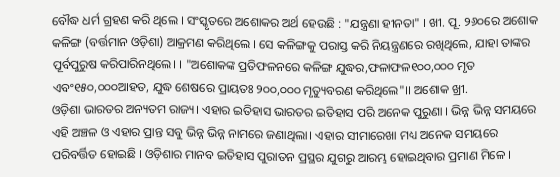ବୌଦ୍ଧ ଧର୍ମ ଗ୍ରହଣ କରି ଥିଲେ । ସଂସ୍କୃତରେ ଅଶୋକର ଅର୍ଥ ହେଉଛି : "ଯନ୍ତ୍ରଣା ହୀନତା" । ଖୀ. ପୂ. ୨୬୦ରେ ଅଶୋକ କଳିଙ୍ଗ (ବର୍ତ୍ତମାନ ଓଡ଼ିଶା) ଆକ୍ରମଣ କରିଥିଲେ । ସେ କଳିଙ୍ଗକୁ ପରାସ୍ତ କରି ନିୟନ୍ତ୍ରଣରେ ରଖିଥିଲେ, ଯାହା ତାଙ୍କର ପୂର୍ବପୁରୁଷ କରିପାରିନଥିଲେ। । "ଅଶୋକଙ୍କ ପ୍ରତିଫଳନରେ କଳିଙ୍ଗ ଯୁଦ୍ଧର,ଫଳାଫଳ୧୦୦,୦୦୦ ମୃତ ଏବଂ୧୫୦,୦୦୦ଆହତ, ଯୁଦ୍ଧ ଶେଷରେ ପ୍ରାୟତଃ ୨୦୦,୦୦୦ ମୃତ୍ୟୁବରଣ କରିଥିଲେ"।। ଅଶୋକ ଖ୍ରୀ.
ଓଡ଼ିଶା ଭାରତର ଅନ୍ୟତମ ରାଜ୍ୟ। ଏହାର ଇତିହାସ ଭାରତର ଇତିହାସ ପରି ଅନେକ ପୁରୁଣା । ଭିନ୍ନ ଭିନ୍ନ ସମୟରେ ଏହି ଅଞ୍ଚଳ ଓ ଏହାର ପ୍ରାନ୍ତ ସବୁ ଭିନ୍ନ ଭିନ୍ନ ନାମରେ ଜଣାଥିଲା। ଏହାର ସୀମାରେଖା ମଧ୍ୟ ଅନେକ ସମୟରେ ପରିବର୍ତ୍ତିତ ହୋଇଛି । ଓଡ଼ିଶାର ମାନବ ଇତିହାସ ପୁରାତନ ପ୍ରସ୍ଥର ଯୁଗରୁ ଆରମ୍ଭ ହୋଇଥିବାର ପ୍ରମାଣ ମିଳେ ।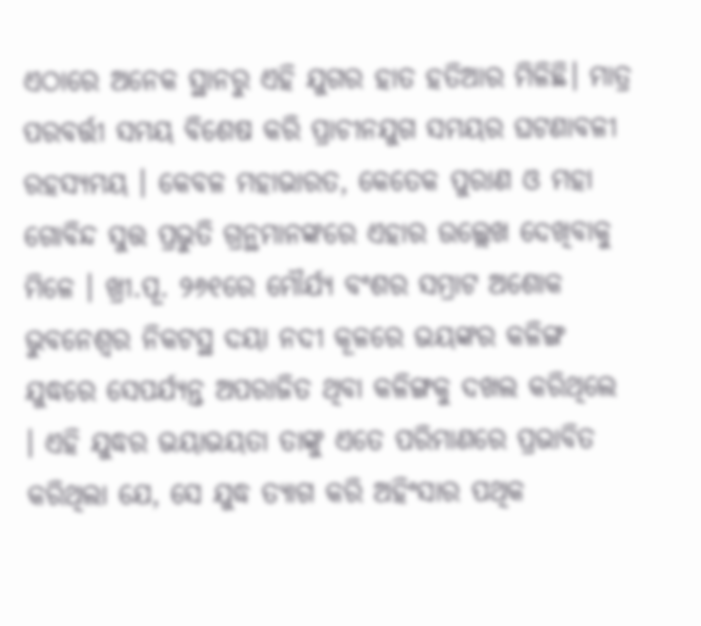ଏଠାରେ ଅନେକ ସ୍ଥାନରୁ ଏହି ଯୁଗର ହାତ ହତିଆର ମିଳିଛି। ମାତ୍ର ପରବର୍ତ୍ତୀ ସମୟ ବିଶେଷ କରି ପ୍ରାଚୀନଯୁଗ ସମୟର ଘଟଣାବଳୀ ରହସ୍ୟମୟ । କେବଳ ମହାଭାରତ, କେତେକ ପୁରାଣ ଓ ମହା ଗୋବିନ୍ଦ ସୁତ୍ତ ପ୍ରଭୁତି ଗ୍ରନ୍ଥମାନଙ୍କରେ ଏହାର ଉଲ୍ଲେଖ ଦେଖିବାକୁ ମିଳେ । ଖ୍ରୀ.ପୂ. ୨୬୧ରେ ମୌର୍ଯ୍ୟ ବଂଶର ସମ୍ରାଟ ଅଶୋକ ଭୁବନେଶ୍ୱର ନିକଟସ୍ଥ ଦୟା ନଦୀ କୂଳରେ ଭୟଙ୍କର କଳିଙ୍ଗ ଯୁଦ୍ଧରେ ସେପର୍ଯ୍ୟନ୍ତ ଅପରାଜିତ ଥିବା କଳିଙ୍ଗକୁ ଦଖଲ କରିଥିଲେ । ଏହି ଯୁଦ୍ଧର ଭୟାଭୟତା ତାଙ୍କୁ ଏତେ ପରିମାଣରେ ପ୍ରଭାବିତ କରିଥିଲା ଯେ, ସେ ଯୁଦ୍ଧ ତ୍ୟାଗ କରି ଅହିଂସାର ପଥିକ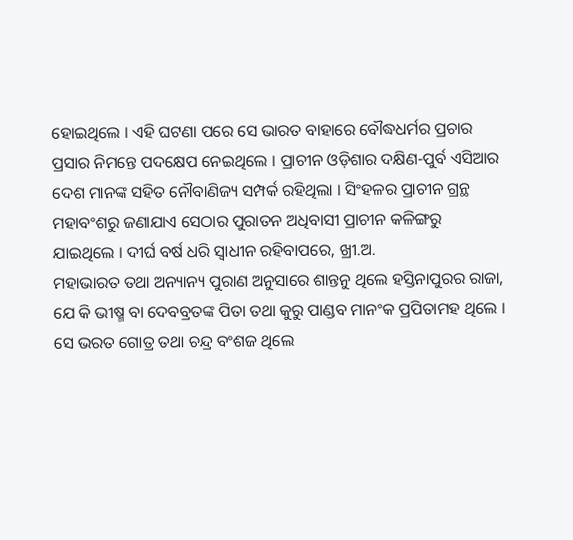ହୋଇଥିଲେ । ଏହି ଘଟଣା ପରେ ସେ ଭାରତ ବାହାରେ ବୌଦ୍ଧଧର୍ମର ପ୍ରଚାର ପ୍ରସାର ନିମନ୍ତେ ପଦକ୍ଷେପ ନେଇଥିଲେ । ପ୍ରାଚୀନ ଓଡ଼ିଶାର ଦକ୍ଷିଣ-ପୁର୍ବ ଏସିଆର ଦେଶ ମାନଙ୍କ ସହିତ ନୌବାଣିଜ୍ୟ ସମ୍ପର୍କ ରହିଥିଲା । ସିଂହଳର ପ୍ରାଚୀନ ଗ୍ରନ୍ଥ ମହାବଂଶରୁ ଜଣାଯାଏ ସେଠାର ପୁରାତନ ଅଧିବାସୀ ପ୍ରାଚୀନ କଳିଙ୍ଗରୁ ଯାଇଥିଲେ । ଦୀର୍ଘ ବର୍ଷ ଧରି ସ୍ୱାଧୀନ ରହିବାପରେ, ଖ୍ରୀ.ଅ.
ମହାଭାରତ ତଥା ଅନ୍ୟାନ୍ୟ ପୁରାଣ ଅନୁସାରେ ଶାନ୍ତନୁ ଥିଲେ ହସ୍ତିନାପୁରର ରାଜା, ଯେ କି ଭୀଷ୍ମ ବା ଦେବବ୍ରତଙ୍କ ପିତା ତଥା କୁରୁ ପାଣ୍ଡବ ମାନଂକ ପ୍ରପିତାମହ ଥିଲେ । ସେ ଭରତ ଗୋତ୍ର ତଥା ଚନ୍ଦ୍ର ବଂଶଜ ଥିଲେ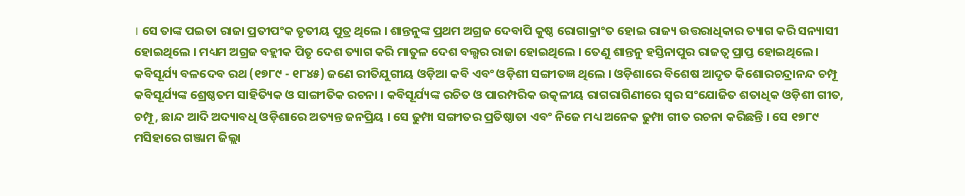। ସେ ତାଙ୍କ ପଇତା ରାଜା ପ୍ରତୀପଂକ ତୃତୀୟ ପୁତ୍ର ଥିଲେ । ଶାନ୍ତନୁଙ୍କ ପ୍ରଥମ ଅଗ୍ରଜ ଦେବାପି କୁଷ୍ଠ ରୋଗାକ୍ରାଂତ ହୋଇ ରାଜ୍ୟ ଉତ୍ତରାଧିକାର ତ୍ୟାଗ କରି ସନ୍ୟାସୀ ହୋଇଥିଲେ । ମଧ୍ୟମ ଅଗ୍ରଜ ବହ୍ଲୀକ ପିତୃ ଦେଶ ତ୍ୟାଗ କରି ମାତୁଳ ଦେଶ ବଲ୍ଖର ରାଜା ହୋଇଥିଲେ । ତେଣୁ ଶାନ୍ତନୁ ହସ୍ତିନାପୁର ରାଜତ୍ୱ ପ୍ରାପ୍ତ ହୋଇଥିଲେ ।
କବିସୂର୍ଯ୍ୟ ବଳଦେବ ରଥ (୧୭୮୯ - ୧୮୪୫) ଜଣେ ରୀତିଯୁଗୀୟ ଓଡ଼ିଆ କବି ଏବଂ ଓଡ଼ିଶୀ ସଙ୍ଗୀତଜ୍ଞ ଥିଲେ । ଓଡ଼ିଶାରେ ବିଶେଷ ଆଦୃତ କିଶୋରଚନ୍ଦ୍ରାନନ୍ଦ ଚମ୍ପୂ କବିସୂର୍ଯ୍ୟଙ୍କ ଶ୍ରେଷ୍ଠତମ ସାହିତ୍ୟିକ ଓ ସାଙ୍ଗୀତିକ ରଚନା । କବିସୂର୍ଯ୍ୟଙ୍କ ରଚିତ ଓ ପାରମ୍ପରିକ ଉତ୍କଳୀୟ ରାଗରାଗିଣୀରେ ସ୍ୱର ସଂଯୋଜିତ ଶତାଧିକ ଓଡ଼ିଶୀ ଗୀତ, ଚମ୍ପୂ, ଛାନ୍ଦ ଆଦି ଅଦ୍ୟାବଧି ଓଡ଼ିଶାରେ ଅତ୍ୟନ୍ତ ଜନପ୍ରିୟ । ସେ ଢୁମ୍ପା ସଙ୍ଗୀତର ପ୍ରତିଷ୍ଠାତା ଏବଂ ନିଜେ ମଧ୍ୟ ଅନେକ ଢୁମ୍ପା ଗୀତ ରଚନା କରିଛନ୍ତି । ସେ ୧୭୮୯ ମସିହାରେ ଗଞ୍ଜାମ ଜିଲ୍ଲା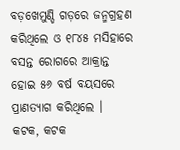ବଡ଼ଖେମୁଣ୍ଡି ଗଡ଼ରେ ଜନ୍ମଗ୍ରହଣ କରିଥିଲେ ଓ ୧୮୪୫ ମସିହାରେ ବସନ୍ତ ରୋଗରେ ଆକ୍ରାନ୍ତ ହୋଇ ୫୬ ବର୍ଷ ବୟସରେ ପ୍ରାଣତ୍ୟାଗ କରିଥିଲେ ।
କଟକ, କଟକ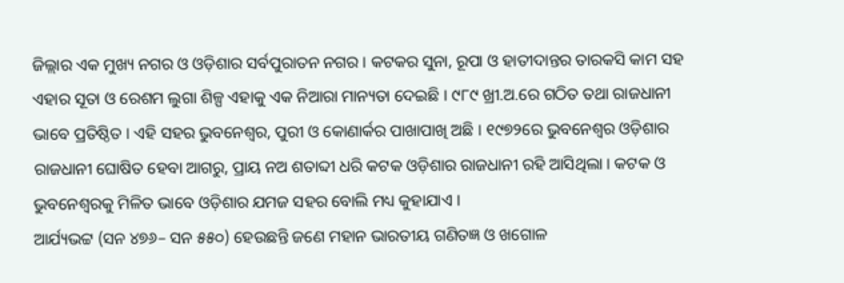ଜିଲ୍ଲାର ଏକ ମୁଖ୍ୟ ନଗର ଓ ଓଡ଼ିଶାର ସର୍ବପୁରାତନ ନଗର । କଟକର ସୁନା, ରୂପା ଓ ହାତୀଦାନ୍ତର ତାରକସି କାମ ସହ ଏହାର ସୂତା ଓ ରେଶମ ଲୁଗା ଶିଳ୍ପ ଏହାକୁ ଏକ ନିଆରା ମାନ୍ୟତା ଦେଇଛି । ୯୮୯ ଖ୍ରୀ.ଅ.ରେ ଗଠିତ ତଥା ରାଜଧାନୀ ଭାବେ ପ୍ରତିଷ୍ଠିତ । ଏହି ସହର ଭୁବନେଶ୍ୱର, ପୁରୀ ଓ କୋଣାର୍କର ପାଖାପାଖି ଅଛି । ୧୯୭୨ରେ ଭୁବନେଶ୍ୱର ଓଡ଼ିଶାର ରାଜଧାନୀ ଘୋଷିତ ହେବା ଆଗରୁ, ପ୍ରାୟ ନଅ ଶତାବ୍ଦୀ ଧରି କଟକ ଓଡ଼ିଶାର ରାଜଧାନୀ ରହି ଆସିଥିଲା । କଟକ ଓ ଭୁବନେଶ୍ୱରକୁ ମିଳିତ ଭାବେ ଓଡ଼ିଶାର ଯମଜ ସହର ବୋଲି ମଧ୍ୟ କୁହାଯାଏ ।
ଆର୍ଯ୍ୟଭଟ୍ଟ (ସନ ୪୭୬– ସନ ୫୫୦) ହେଉଛନ୍ତି ଜଣେ ମହାନ ଭାରତୀୟ ଗଣିତଜ୍ଞ ଓ ଖଗୋଳ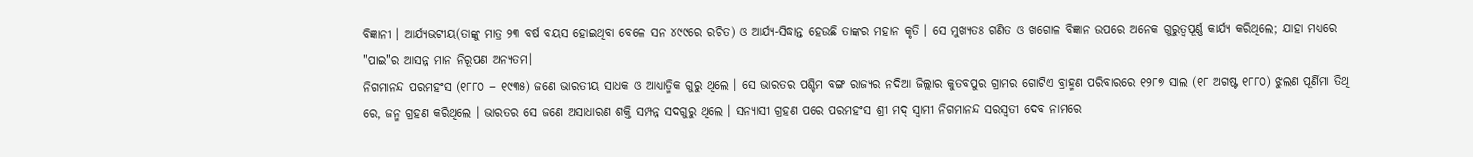ବିଜ୍ଞାନୀ । ଆର୍ଯ୍ୟଭଟୀୟ(ତାଙ୍କୁ ମାତ୍ର ୨୩ ବର୍ଷ ବୟସ ହୋଇଥିବା ବେଳେ ସନ ୪୯୯ରେ ରଚିତ) ଓ ଆର୍ଯ୍ୟ-ସିଦ୍ଧାନ୍ତ ହେଉଛି ତାଙ୍କର ମହାନ କୃତି । ସେ ମୁଖ୍ୟତଃ ଗଣିତ ଓ ଖଗୋଳ ବିଜ୍ଞାନ ଉପରେ ଅନେକ ଗୁରୁତ୍ୱପୂର୍ଣ୍ଣ କାର୍ଯ୍ୟ କରିଥିଲେ; ଯାହା ମଧ୍ୟରେ "ପାଇ"ର ଆସନ୍ନ ମାନ ନିରୂପଣ ଅନ୍ୟତମ।
ନିଗମାନନ୍ଦ ପରମହଂସ (୧୮୮୦ − ୧୯୩୫) ଜଣେ ଭାରତୀୟ ସାଧକ ଓ ଆଧ୍ୟାତ୍ମିକ ଗୁରୁ ଥିଲେ । ସେ ଭାରତର ପଶ୍ଚିମ ବଙ୍ଗ ରାଜ୍ୟର ନଦିଆ ଜିଲ୍ଲାର କୁତବପୁର ଗ୍ରାମର ଗୋଟିଏ ବ୍ରାହ୍ମଣ ପରିବାରରେ ୧୨୮୭ ସାଲ (୧୮ ଅଗଷ୍ଟ ୧୮୮୦) ଝୁଲଣ ପୂର୍ଣିମା ତିଥି ରେ, ଜନ୍ମ ଗ୍ରହଣ କରିଥିଲେ । ଭାରତର ସେ ଜଣେ ଅସାଧାରଣ ଶକ୍ତି ସମ୍ପନ୍ନ ସଦଗୁରୁ ଥିଲେ । ସନ୍ୟାସୀ ଗ୍ରହଣ ପରେ ପରମହଂସ ଶ୍ରୀ ମଦ୍ ସ୍ୱାମୀ ନିଗମାନନ୍ଦ ସରସ୍ୱତୀ ଦେବ ନାମରେ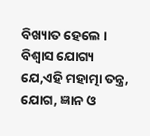ବିଖ୍ୟାତ ହେଲେ । ବିଶ୍ୱାସ ଯୋଗ୍ୟ ଯେ,ଏହି ମହାତ୍ମା ତନ୍ତ୍ର, ଯୋଗ, ଜ୍ଞାନ ଓ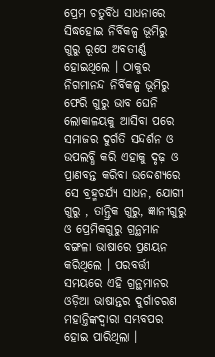ପ୍ରେମ ଚତୁର୍ବିଧ ସାଧନାରେ ସିଦ୍ଧହୋଇ ନିର୍ବିକଳ୍ପ ଭୂମିରୁ ଗୁରୁ ରୂପେ ଅବତୀର୍ଣ୍ଣ ହୋଇଥିଲେ । ଠାକୁର ନିଗମାନନ୍ଦ ନିର୍ବିକଳ୍ପ ଭୂମିରୁ ଫେରି ଗୁରୁ ଭାବ ଘେନି ଲୋକାଳୟକୁ ଆସିବା ପରେ ସମାଜର ଦୁର୍ଗତି ସନ୍ଦର୍ଶନ ଓ ଉପଲବ୍ଧି କରି ଏହାକୁ ଦୃଢ଼ ଓ ପ୍ରାଣବନ୍ତ କରିବା ଉଦ୍ଦେଶ୍ୟରେ ସେ ବ୍ରହ୍ମଚର୍ଯ୍ୟ ସାଧନ, ଯୋଗୀ ଗୁରୁ , ତାନ୍ତ୍ରିକ ଗୁରୁ, ଜ୍ଞାନୀଗୁରୁ ଓ ପ୍ରେମିକଗୁରୁ ଗ୍ରନ୍ଥମାନ ବଙ୍ଗଳା ଭାଷାରେ ପ୍ରଣୟନ କରିଥିଲେ । ପରବର୍ତ୍ତୀ ସମୟରେ ଏହି ଗ୍ରନ୍ଥମାନର ଓଡ଼ିଆ ଭାଷାନ୍ତର ଦୁର୍ଗାଚରଣ ମହାନ୍ତିଙ୍କଦ୍ୱାରା ସମ୍ଭବପର ହୋଇ ପାରିଥିଲା ।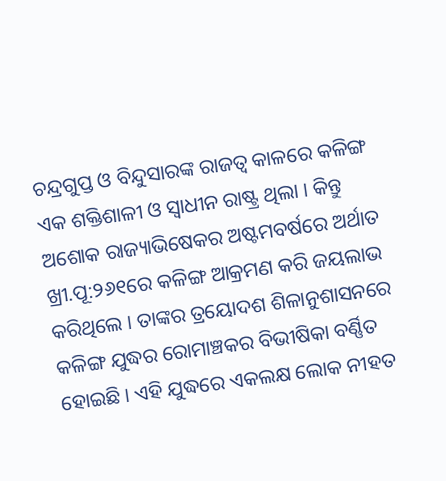ଚନ୍ଦ୍ରଗୁପ୍ତ ଓ ବିନ୍ଦୁସାରଙ୍କ ରାଜତ୍ୱ କାଳରେ କଳିଙ୍ଗ ଏକ ଶକ୍ତିଶାଳୀ ଓ ସ୍ୱାଧୀନ ରାଷ୍ଟ୍ର ଥିଲା । କିନ୍ତୁ ଅଶୋକ ରାଜ୍ୟାଭିଷେକର ଅଷ୍ଟମବର୍ଷରେ ଅର୍ଥାତ ଖ୍ରୀ.ପୂ:୨୬୧ରେ କଳିଙ୍ଗ ଆକ୍ରମଣ କରି ଜୟଲାଭ କରିଥିଲେ । ତାଙ୍କର ତ୍ରୟୋଦଶ ଶିଳାନୁଶାସନରେ କଳିଙ୍ଗ ଯୁଦ୍ଧର ରୋମାଞ୍ଚକର ବିଭୀଷିକା ବର୍ଣ୍ଣିତ ହୋଇଛି । ଏହି ଯୁଦ୍ଧରେ ଏକଲକ୍ଷ ଲୋକ ନୀହତ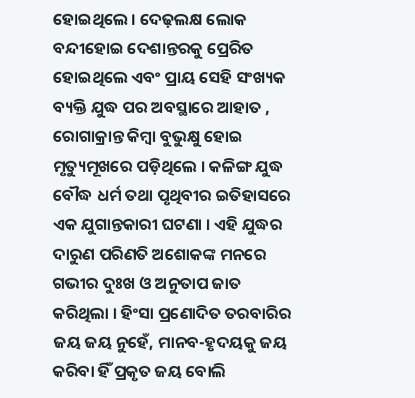ହୋଇଥିଲେ । ଦେଢ଼ଲକ୍ଷ ଲୋକ ବନ୍ଦୀହୋଇ ଦେଶାନ୍ତରକୁ ପ୍ରେରିତ ହୋଇଥିଲେ ଏବଂ ପ୍ରାୟ ସେହି ସଂଖ୍ୟକ ବ୍ୟକ୍ତି ଯୁଦ୍ଧ ପର ଅବସ୍ଥାରେ ଆହାତ , ରୋଗାକ୍ରାନ୍ତ କିମ୍ବା ବୁଭୁକ୍ଷୁ ହୋଇ ମୃତ୍ୟୁମୂଖରେ ପଡ଼ିଥିଲେ । କଳିଙ୍ଗ ଯୁଦ୍ଧ ବୌଦ୍ଧ ଧର୍ମ ତଥା ପୃଥିବୀର ଇତିହାସରେ ଏକ ଯୁଗାନ୍ତକାରୀ ଘଟଣା । ଏହି ଯୁଦ୍ଧର ଦାରୁଣ ପରିଣତି ଅଶୋକଙ୍କ ମନରେ ଗଭୀର ଦୁଃଖ ଓ ଅନୁତାପ ଜାତ କରିଥିଲା । ହିଂସା ପ୍ରଣୋଦିତ ତରବାରିର ଜୟ ଜୟ ନୁହେଁ, ମାନବ-ହୃଦୟକୁ ଜୟ କରିବା ହିଁ ପ୍ରକୃତ ଜୟ ବୋଲି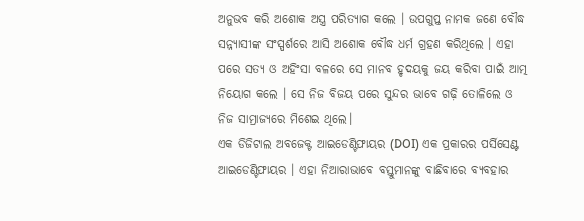ଅନୁଭବ କରି ଅଶୋକ ଅସ୍ତ୍ର ପରିତ୍ୟାଗ କଲେ । ଉପଗୁପ୍ତ ନାମକ ଜଣେ ବୌଦ୍ଧ ସନ୍ନ୍ୟାସୀଙ୍କ ସଂସ୍ପର୍ଶରେ ଆସି ଅଶୋକ ବୌଦ୍ଧ ଧର୍ମ ଗ୍ରହଣ କରିଥିଲେ । ଏହା ପରେ ସତ୍ୟ ଓ ଅହିଂସା ବଳରେ ସେ ମାନବ ହୃଦୟକୁ ଜୟ କରିବା ପାଇଁ ଆତ୍ମ ନିୟୋଗ କଲେ । ସେ ନିଜ ବିଜୟ ପରେ ସୁନ୍ଦର ଭାବେ ଗଢ଼ି ତୋଳିଲେ ଓ ନିଜ ସାମ୍ରାଜ୍ୟରେ ମିଶେଇ ଥିଲେ।
ଏକ ଡିଜିଟାଲ ଅବଜେକ୍ଟ ଆଇଡେଣ୍ଟିଫାୟର (DOI) ଏକ ପ୍ରକାରର ପର୍ସିସେଣ୍ଟ ଆଇଡେଣ୍ଟିଫାୟର । ଏହା ନିଆରାଭାବେ ବସ୍ତୁମାନଙ୍କୁ ବାଛିବାରେ ବ୍ୟବହାର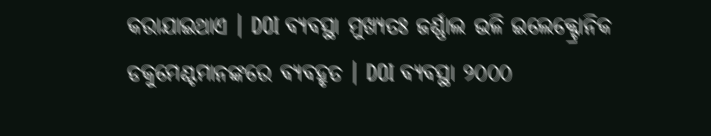କରାଯାଇଥାଏ । DOI ବ୍ୟବସ୍ଥା ମୁଖ୍ୟତଃ ଜର୍ଣ୍ଣାଲ ଭଳି ଇଲେକ୍ଟ୍ରୋନିକ ଡକୁମେଣ୍ଟମାନଙ୍କରେ ବ୍ୟବହୃତ । DOI ବ୍ୟବସ୍ଥା ୨୦୦୦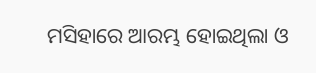ମସିହାରେ ଆରମ୍ଭ ହୋଇଥିଲା ଓ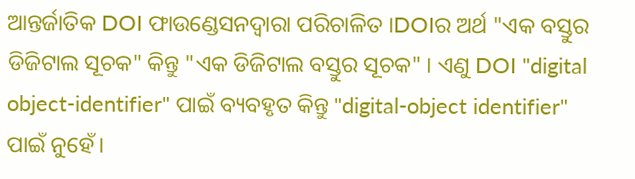ଆନ୍ତର୍ଜାତିକ DOI ଫାଉଣ୍ଡେସନଦ୍ୱାରା ପରିଚାଳିତ ।DOIର ଅର୍ଥ "ଏକ ବସ୍ତୁର ଡିଜିଟାଲ ସୂଚକ" କିନ୍ତୁ "ଏକ ଡିଜିଟାଲ ବସ୍ତୁର ସୂଚକ" । ଏଣୁ DOI "digital object-identifier" ପାଇଁ ବ୍ୟବହୃତ କିନ୍ତୁ "digital-object identifier" ପାଇଁ ନୁହେଁ।